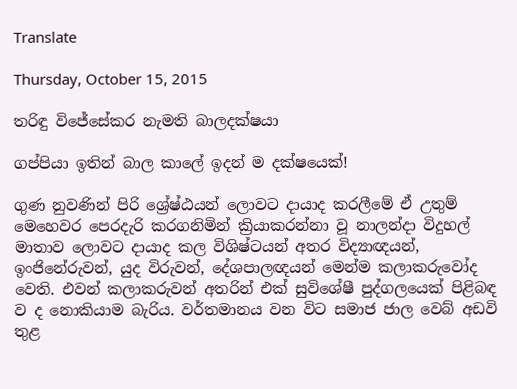Translate

Thursday, October 15, 2015

තරිඳු විජේසේකර නැමති බාලදක්ෂයා

ගප්පියා ඉතින් බාල කාලේ ඉදන් ම දක්ෂයෙක්!

ගුණ නුවණින් පිරි ශ්‍රේෂ්ඨයන් ලොවට දායාද කරලීමේ ඒ උතුම් මෙහෙවර පෙරදැරි කරගනිමින් ක්‍රියාකරන්නා වූ නාලන්දා විදුහල් මාතාව ලොවට දායාද කල විශිෂ්ටයන් අතර විද්‍යාඥයන්, ඉංජිනේරුවන්, යුද විරුවන්, දේශපාලඥයන් මෙන්ම කලාකරුවෝද වෙති. එවන් කලාකරුවන් අතරින් එක් සුවිශේෂී පුද්ගලයෙක් පිළිබඳ ව ද නොකියාම බැරිය. වර්තමානය වන විට සමාජ ජාල වෙබ් අඩවි තුළ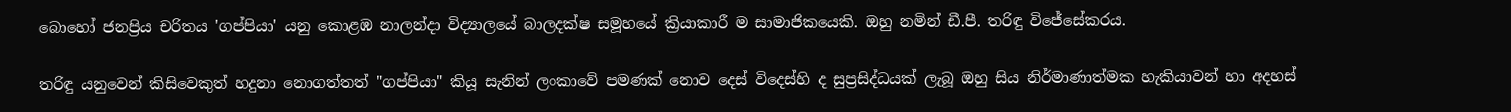බොහෝ ජනප්‍රිය චරිතය 'ගප්පියා' යනු කොළඹ නාලන්දා විද්‍යාලයේ බාලදක්ෂ සමූහයේ ක්‍රියාකාරී ම සාමාජිකයෙකි. ඔහු නමින් ඩී.පී. තරිඳු විජේසේකරය.

තරිඳු යනුවෙන් කිසිවෙකුත් හදුනා නොගත්තත් "ගප්පියා" කියූ සැනින් ලංකාවේ පමණක් නොව දෙස් විදෙස්හි ද සුප්‍රසිද්ධයක් ලැබූ ඔහු සිය නිර්මාණාත්මක හැකියාවන් හා අදහස්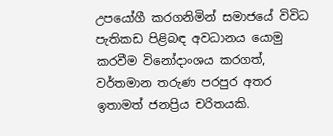උපයෝගී කරගනිමින් සමාජයේ විවිධ පැතිකඩ පිළිබඳ අවධානය යොමු කරවීම විනෝදාංශය කරගත්, වර්තමාන තරුණ පරපුර අතර ඉතාමත් ජනප්‍රිය චරිතයකි.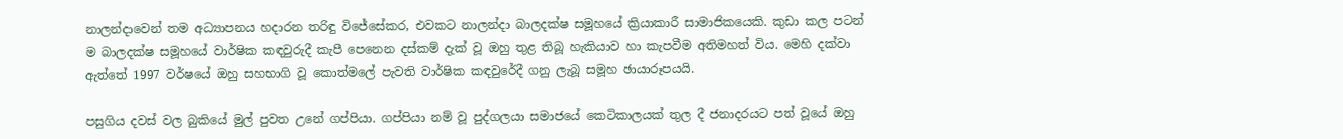නාලන්දාවෙන් තම අධ්‍යාපනය හදාරන තරිඳු විජේසේකර, එවකට නාලන්දා බාලදක්ෂ සමූහයේ ක්‍රියාකාරී සාමාජිකයෙකි. කුඩා කල පටන් ම බාලදක්ෂ සමූහයේ වාර්ෂික කඳවුරුදී කැපී පෙනෙන දස්කම් දැක් වූ ඔහු තුළ තිබූ හැකියාව හා කැපවීම අතිමහත් විය. මෙහි දක්වා ඇත්තේ 1997 වර්ෂයේ ඔහු සහභාගි වූ කොත්මලේ පැවති වාර්ෂික කඳවුරේදී ගනු ලැබූ සමූහ ඡායාරූපයයි.

පසුගිය දවස් වල බුකියේ මුල් පුවත උනේ ගප්පියා. ගප්පියා නම් වූ පුද්ගලයා සමාජයේ කෙටිකාලයක් තුල දී ජනාදරයට පත් වූයේ ඔහු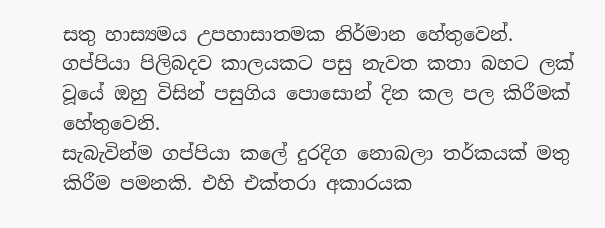සතු හාස්‍යමය උපහාසාතමක නිර්මාන හේතුවෙන්. ගප්පියා පිලිබදව කාලයකට පසු නැවත කතා බහට ලක් වූයේ ඔහු විසින් පසුගිය පොසොන් දින කල පල කිරීමක් හේතුවෙනි.
සැබැවින්ම ගප්පියා කලේ දුරදිග නොබලා තර්කයක් මතු කිරීම පමනකි. එහි එක්තරා අකාරයක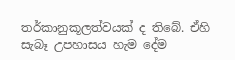තර්කානුකූලත්වයක් ද තිබේ. ඒහි සැබෑ උපහාසය හැම දේම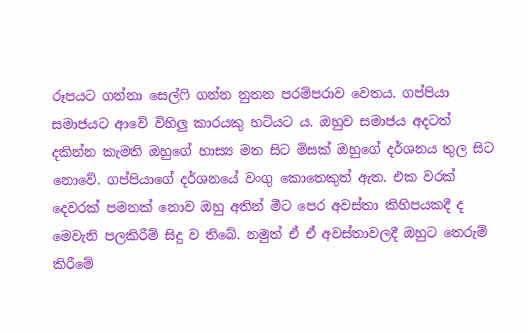රූපයට ගන්නා සෙල්ෆි ගන්න නුතන පරම්පරාව වෙතය. ගප්පියා සමාජයට ආවේ විහිලු කාරයකු හටියට ය. ඔහුව සමාජය අදටත් දකින්න කැමති ඔහුගේ හාස්‍ය මත සිට මිසක් ඔහුගේ දර්ශනය තුල සිට නොවේ. ගප්පියාගේ දර්ශනයේ වංගු කොතෙකුත් ඇත. එක වරක් දෙවරක් පමනක් නොව ඔහු අතින් මීට පෙර අවස්තා කිහිපයකදී ද මෙවැනි පලකිරීම් සිදු ව තිබේ. නමුත් ඒ ඒ අවස්තාවලදී ඔහුට තෙරුම් කිරීමේ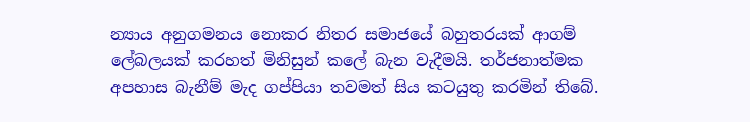න්‍යාය අනුගමනය නොකර නිතර සමාජයේ බහුතරයක් ආගම් ලේබලයක් කරහත් මිනිසුන් කලේ බැන වැදීමයි. තර්ජනාත්මක අපහාස බැනීම් මැද ගප්පියා තවමත් සිය කටයුතු කරමින් තිබේ.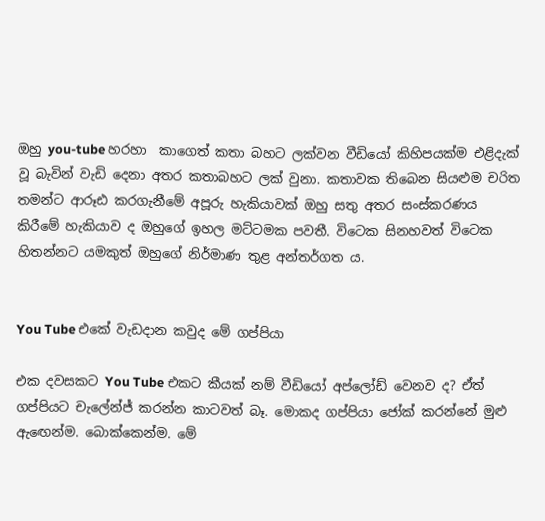ඔහු you-tube හරහා  කාගෙත් කතා බහට ලක්වන වීඩියෝ කිහිපයක්ම එළිදැක් වූ බැවින් වැඩි දෙනා අතර කතාබහට ලක් වුනා. කතාවක තිබෙන සියළුම චරිත තමන්ට ආරූඪ කරගැනීමේ අපූරු හැකියාවක් ඔහු සතු අතර සංස්කරණය කිරීමේ හැකියාව ද ඔහුගේ ඉහල මට්ටමක පවතී. විටෙක සිනහවත් විටෙක හිතන්නට යමකුත් ඔහුගේ නිර්මාණ තුළ අන්තර්ගත ය.


You Tube එකේ වැඩදාන කවුද මේ ගප්පියා

එක දවසකට You Tube එකට කීයක් නම් වීඩියෝ අප්ලෝඩ් වෙනව ද? ඒත් ගප්පියට චැලේන්ජ් කරන්න කාටවත් බෑ. මොකද ගප්පියා ජෝක් කරන්නේ මුළු ඇඟෙන්ම. බොක්කෙන්ම. මේ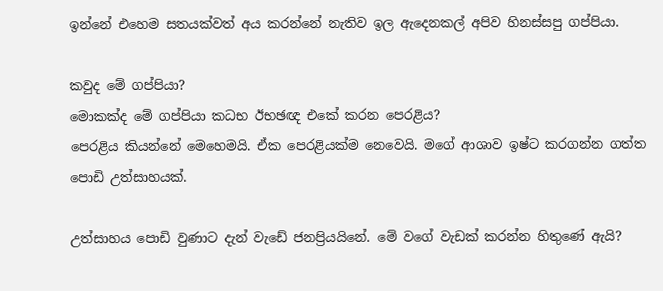ඉන්නේ එහෙම සතයක්වත් අය කරන්නේ නැතිව ඉල ඇදෙනකල් අපිව හිනස්සපු ගප්පියා.

කවුද මේ ගප්පියා?
මොකක්ද මේ ගප්පියා කධභ ඊභඡඥ එකේ කරන පෙරළිය?
පෙරළිය කියන්නේ මෙහෙමයි. ඒක පෙරළියක්ම නෙවෙයි. මගේ ආශාව ඉෂ්ට කරගන්න ගත්ත පොඩි උත්සාහයක්.

උත්සාහය පොඩි වුණාට දැන් වැඩේ ජනප්‍රියයිනේ. මේ වගේ වැඩක් කරන්න හිතුණේ ඇයි?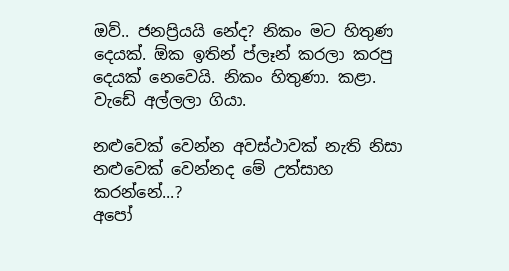ඔව්.. ජනප්‍රියයි නේද? නිකං මට හිතුණ දෙයක්. ඕක ඉතින් ප්ලෑන් කරලා කරපු දෙයක් නෙවෙයි. නිකං හිතුණා. කළා. වැඩේ අල්ලලා ගියා.

නළුවෙක් වෙන්න අවස්ථාවක් නැති නිසා නළුවෙක් වෙන්නද මේ උත්සාහ කරන්නේ...?
අපෝ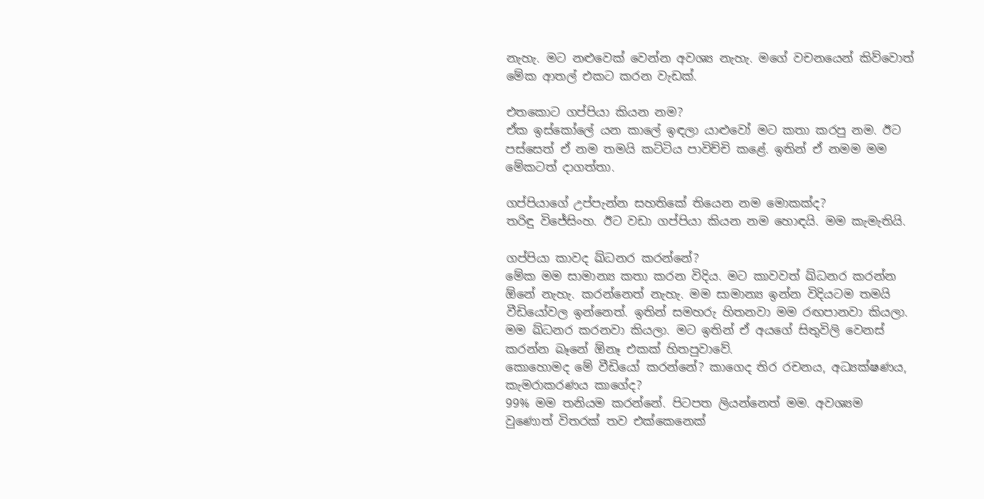නැහැ. මට නළුවෙක් වෙන්න අවශ්‍ය නැහැ. මගේ වචනයෙන් කිව්වොත් මේක ආතල් එකට කරන වැඩක්.

එතකොට ගප්පියා කියන නම?
ඒක ඉස්කෝලේ යන කාලේ ඉඳලා යාළුවෝ මට කතා කරපු නම. ඊට පස්සෙත් ඒ නම තමයි කට්ටිය පාවිච්චි කළේ. ඉතින් ඒ නමම මම මේකටත් දාගත්තා.

ගප්පියාගේ උප්පැන්න සහතිකේ තියෙන නම මොකක්ද?
තරිඳු විජේසිංහ. ඊට වඩා ගප්පියා කියන නම හොඳයි. මම කැමැතියි.

ගප්පියා කාවද ඛ්ධනර කරන්නේ?
මේක මම සාමාන්‍ය කතා කරන විදිය. මට කාවවත් ඛ්ධනර කරන්න ඕනේ නැහැ. කරන්නෙත් නැහැ. මම සාමාන්‍ය ඉන්න විදියටම තමයි වීඩියෝවල ඉන්නෙත්. ඉතින් සමහරු හිතනවා මම රඟපානවා කියලා. මම ඛ්ධනර කරනවා කියලා. මට ඉතින් ඒ අයගේ සිතුවිලි වෙනස් කරන්න බෑනේ ඕනෑ එකක් හිතපුවාවේ.
කොහොමද මේ වීඩියෝ කරන්නේ? කාගෙද තිර රචනය, අධ්‍යක්ෂණය, කැමරාකරණය කාගේද?
99% මම තනියම කරන්නේ. පිටපත ලියන්නෙත් මම. අවශ්‍යම වුණොත් විතරක් තව එක්කෙනෙක්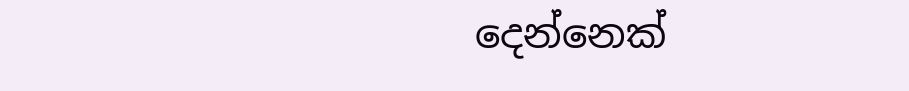දෙන්නෙක්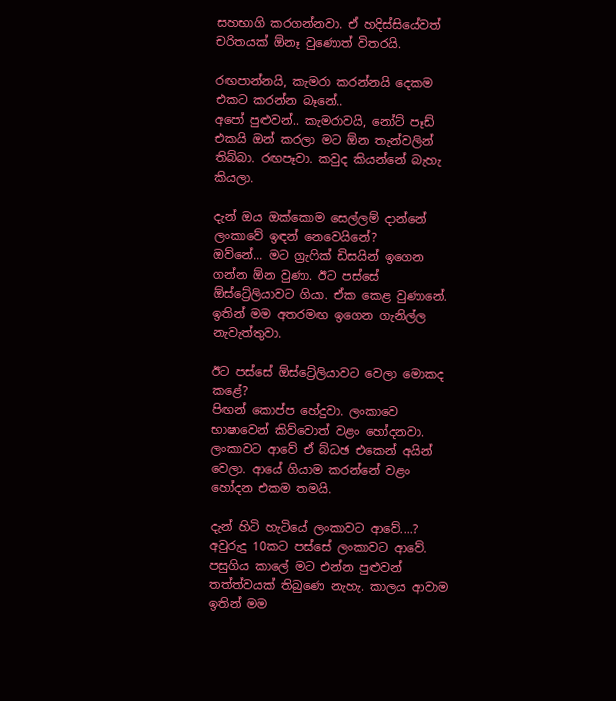සහභාගි කරගන්නවා. ඒ හදිස්සියේවත් චරිතයක් ඕනෑ වුණොත් විතරයි.

රඟපාන්නයි, කැමරා කරන්නයි දෙකම එකට කරන්න බෑනේ..
අපෝ පුළුවන්.. කැමරාවයි, නෝට් පෑඩ් එකයි ඔන් කරලා මට ඕන තැන්වලින් තිබ්බා. රඟපෑවා. කවුද කියන්නේ බැහැ කියලා.

දැන් ඔය ඔක්කොම සෙල්ලම් දාන්නේ ලංකාවේ ඉඳන් නෙවෙයිනේ?
ඔව්නේ... මට ග්‍රැෆික් ඩිසයින් ඉගෙන ගන්න ඕන වුණා. ඊට පස්සේ ඕස්ට්‍රේලියාවට ගියා. ඒක කෙළ වුණානේ. ඉතින් මම අතරමඟ ඉගෙන ගැනිල්ල නැවැත්තුවා.

ඊට පස්සේ ඕස්ට්‍රේලියාවට වෙලා මොකද කළේ?
පිඟන් කොප්ප හේදුවා. ලංකාවෙ භාෂාවෙන් කිව්වොත් වළං හෝදනවා. ලංකාවට ආවේ ඒ බ්ධඡ එකෙන් අයින් වෙලා. ආයේ ගියාම කරන්නේ වළං හෝදන එකම තමයි.

දැන් හිටි හැටියේ ලංකාවට ආවේ....?
අවුරුදු 10කට පස්සේ ලංකාවට ආවේ. පසුගිය කාලේ මට එන්න පුළුවන් තත්ත්වයක් තිබුණෙ නැහැ. කාලය ආවාම ඉතින් මම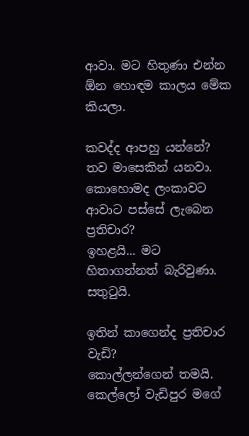ආවා. මට හිතුණා එන්න ඕන හොඳම කාලය මේක කියලා.

කවද්ද ආපහු යන්නේ?
තව මාසෙකින් යනවා.
කොහොමද ලංකාවට ආවාට පස්සේ ලැබෙන ප්‍රතිචාර?
ඉහළයි... මට හිතාගන්නත් බැරිවුණා. සතුටුයි.

ඉතින් කාගෙන්ද ප්‍රතිචාර වැඩි?
කොල්ලන්ගෙන් තමයි. කෙල්ලෝ වැඩිපුර මගේ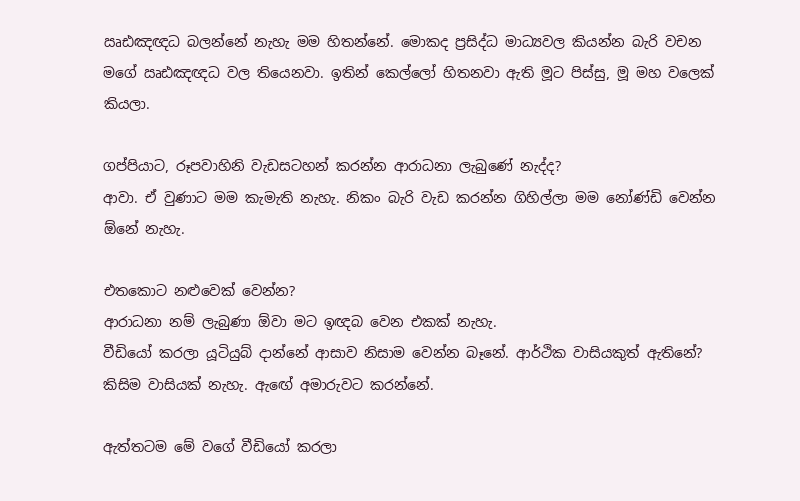ඍඪඤඥධ බලන්නේ නැහැ මම හිතන්නේ. මොකද ප්‍රසිද්ධ මාධ්‍යවල කියන්න බැරි වචන මගේ ඍඪඤඥධ වල තියෙනවා. ඉතින් කෙල්ලෝ හිතනවා ඇති මූට පිස්සු, මූ මහ වලෙක් කියලා.

ගප්පියාට, රූපවාහිනි වැඩසටහන් කරන්න ආරාධනා ලැබුණේ නැද්ද?
ආවා. ඒ වුණාට මම කැමැති නැහැ. නිකං බැරි වැඩ කරන්න ගිහිල්ලා මම නෝණ්ඩි වෙන්න ඕනේ නැහැ.

එතකොට නළුවෙක් වෙන්න?
ආරාධනා නම් ලැබුණා ඕවා මට ඉඥබ වෙන එකක් නැහැ.
වීඩියෝ කරලා යූටියුබ් දාන්නේ ආසාව නිසාම වෙන්න බෑනේ. ආර්ථික වාසියකුත් ඇතිනේ?
කිසිම වාසියක් නැහැ. ඇඟේ අමාරුවට කරන්නේ.

ඇත්තටම මේ වගේ වීඩියෝ කරලා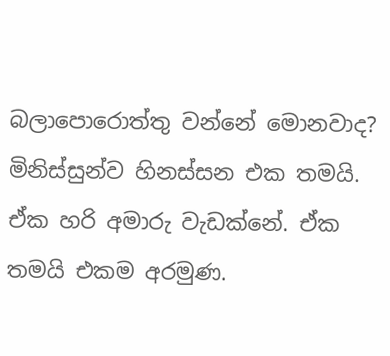බලාපොරොත්තු වන්නේ මොනවාද?
මිනිස්සුන්ව හිනස්සන එක තමයි. ඒක හරි අමාරු වැඩක්නේ. ඒක තමයි එකම අරමුණ.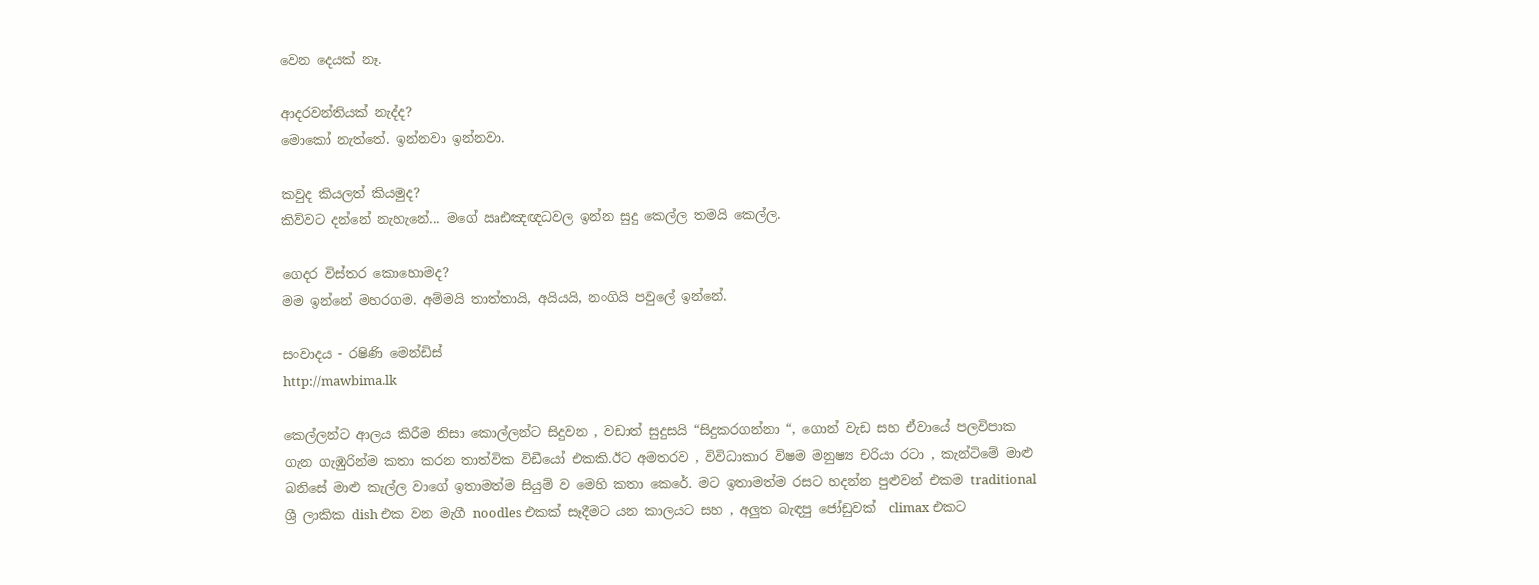වෙන දෙයක් නෑ.

ආදරවන්තියක් නැද්ද?
මොකෝ නැත්තේ. ඉන්නවා ඉන්නවා.

කවුද කියලත් කියමුද?
කිව්වට දන්නේ නැහැනේ... මගේ ඍඪඤඥධවල ඉන්න සුදු කෙල්ල තමයි කෙල්ල.

ගෙදර විස්තර කොහොමද?
මම ඉන්නේ මහරගම. අම්මයි තාත්තායි, අයියයි, නංගියි පවුලේ ඉන්නේ.

සංවාදය - රෂිණි මෙන්ඩිස්
http://mawbima.lk

කෙල්ලන්ට ආලය කිරීම නිසා කොල්ලන්ට සිදුවන , වඩාත් සුදුසයි “සිදුකරගන්නා “, ගොන් වැඩ සහ ඒවායේ පලවිපාක ගැන ගැඹුරින්ම කතා කරන තාත්වික විඩීයෝ එකකි.ඊට අමතරව , විවිධාකාර විෂම මනුෂ්‍ය චරියා රටා , කැන්ටිමේ මාළු බනිසේ මාළු කැල්ල වාගේ ඉතාමත්ම සියුම් ව මෙහි කතා කෙරේ. මට ඉතාමත්ම රසට හදන්න පුළුවන් එකම traditional ශ්‍රී ලාකික dish එක වන මැගී noodles එකක් සෑදීමට යන කාලයට සහ , අලුත බැඳපු ජෝඩුවක්  climax එකට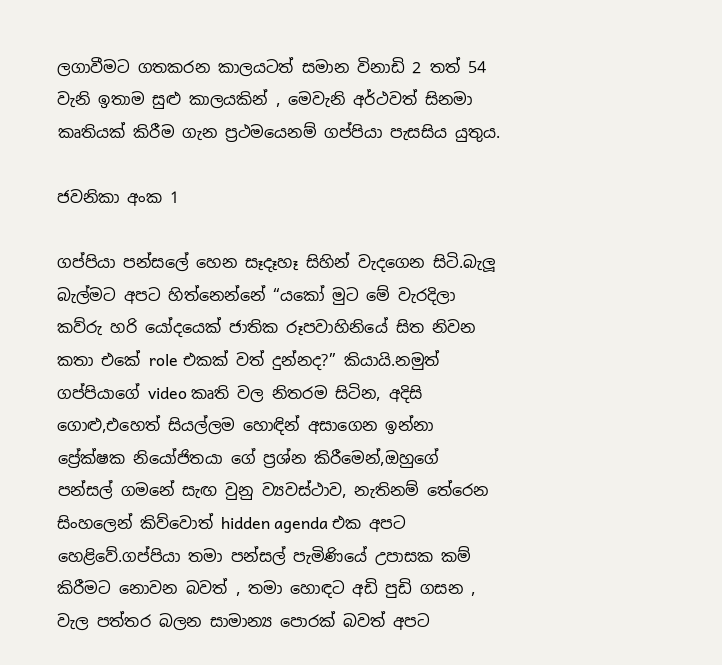ලගාවීමට ගතකරන කාලයටත් සමාන විනාඩි 2 තත් 54 වැනි ඉතාම සුළු කාලයකින් , මෙවැනි අර්ථවත් සිනමා කෘතියක් කිරීම ගැන ප්‍රථමයෙනම් ගප්පියා පැසසිය යුතුය.

ජවනිකා අංක 1

ගප්පියා පන්සලේ හෙන සෑදෑහෑ සිහින් වැදගෙන සිටි.බැලූ බැල්මට අපට හිත්නෙන්නේ “යකෝ මුට මේ වැරදිලා කව්රු හරි යෝදයෙක් ජාතික රූපවාහිනියේ සිත නිවන කතා එකේ role එකක් වත් දුන්නද?” කියායි.නමුත් ගප්පියාගේ video කෘති වල නිතරම සිටින, අදිසි ගොළු,එහෙත් සියල්ලම හොඳින් අසාගෙන ඉන්නා ප්‍රේක්ෂක නියෝජිතයා ගේ ප්‍රශ්න කිරීමෙන්,ඔහුගේ පන්සල් ගමනේ සැඟ වුනු ව්‍යවස්ථාව, නැතිනම් තේරෙන සිංහලෙන් කිව්වොත් hidden agenda එක අපට හෙළිවේ.ගප්පියා තමා පන්සල් පැමිණියේ උපාසක කම් කිරීමට නොවන බවත් , තමා හොඳට අඩි පුඩි ගසන , වැල පත්තර බලන සාමාන්‍ය පොරක් බවත් අපට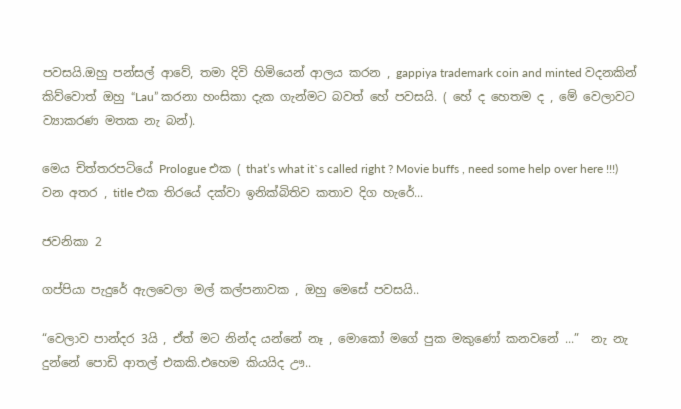පවසයි.ඔහු පන්සල් ආවේ, තමා දිවි හිමියෙන් ආලය කරන , gappiya trademark coin and minted වදනකින් කිව්වොත් ඔහු “Lau” කරනා හංසිකා දැක ගැන්මට බවත් හේ පවසයි. ( හේ ද හෙතම ද , මේ වෙලාවට ව්‍යාකරණ මතක නැ බන්).

මෙය චිත්තරපටියේ Prologue එක ( that’s what it`s called right ? Movie buffs , need some help over here !!!) වන අතර , title එක තිරයේ දක්වා ඉනික්බිතිව කතාව දිග හැරේ...

ජවනිකා 2

ගප්පියා පැදුරේ ඇලවෙලා මල් කල්පනාවක , ඔහු මෙසේ පවසයි..

“වෙලාව පාන්දර 3යි , ඒත් මට නින්ද යන්නේ නෑ , මොකෝ මගේ පුක මකුණෝ කනවනේ ...”  නැ නැ දුන්නේ පොඩි ආතල් එකකි.එහෙම කියයිද ඌ..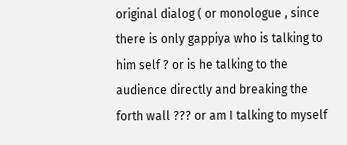original dialog ( or monologue , since there is only gappiya who is talking to him self ? or is he talking to the audience directly and breaking the forth wall ??? or am I talking to myself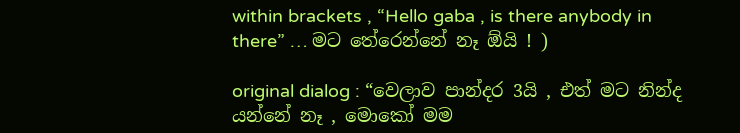within brackets , “Hello gaba , is there anybody in there” … මට තේරෙන්නේ නෑ ඕයි ! )

original dialog : “වෙලාව පාන්දර 3යි , එත් මට නින්ද යන්නේ නෑ , මොකෝ මම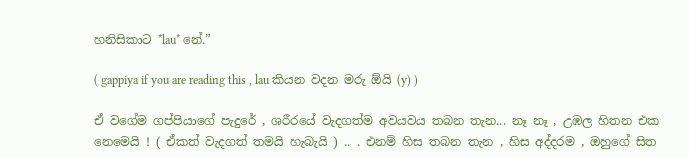හනිසිකාට *lau* නේ.”

( gappiya if you are reading this , lau කියන වදන මරු ඕයි (y) )

ඒ වගේම ගප්පියාගේ පැදුරේ , ශරීරයේ වැදගත්ම අවයවය තබන තැන... නෑ නෑ , උඹල හිතන එක නෙමෙයි ! ( ඒකත් වැදගත් තමයි හැබැයි ) .. . එනම් හිස තබන තැන , හිස අද්දරම , ඔහුගේ සිත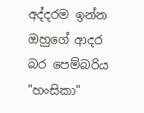අද්දරම ඉන්න ඔහුගේ ආදර බර පෙම්බරිය "හංසිකා"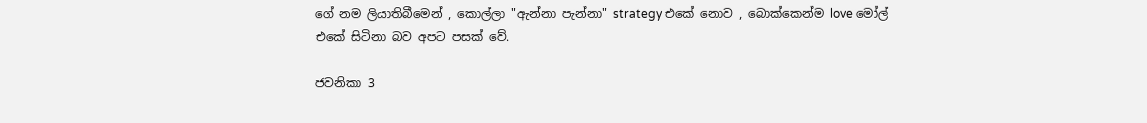ගේ නම ලියාතිබීමෙන් , කොල්ලා "ඇන්නා පැන්නා" strategy එකේ නොව , බොක්කෙන්ම love මෝල් එකේ සිටිනා බව අපට පසක් වේ.

ජවනිකා 3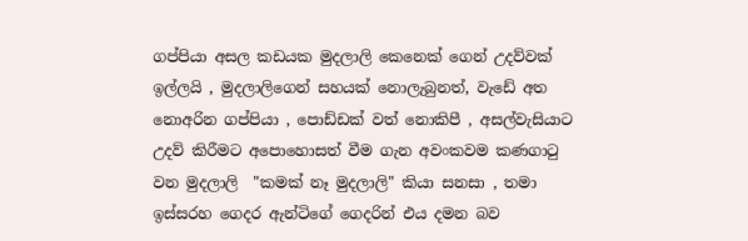ගප්පියා අසල කඩයක මුදලාලි කෙනෙක් ගෙන් උදව්වක් ඉල්ලයි , මුදලාලිගෙන් සහයක් නොලැබුනත්, වැඩේ අත නොඅරින ගප්පියා , පොඩ්ඩක් වත් නොකිපී , අසල්වැසියාට උදව් කිරීමට අපොහොසත් වීම ගැන අවංකවම කණගාටු වන මුදලාලි  "කමක් නෑ මුදලාලි" කියා සනසා , තමා ඉස්සරහ ගෙදර ඇන්ටිගේ ගෙදරින් එය දමන බව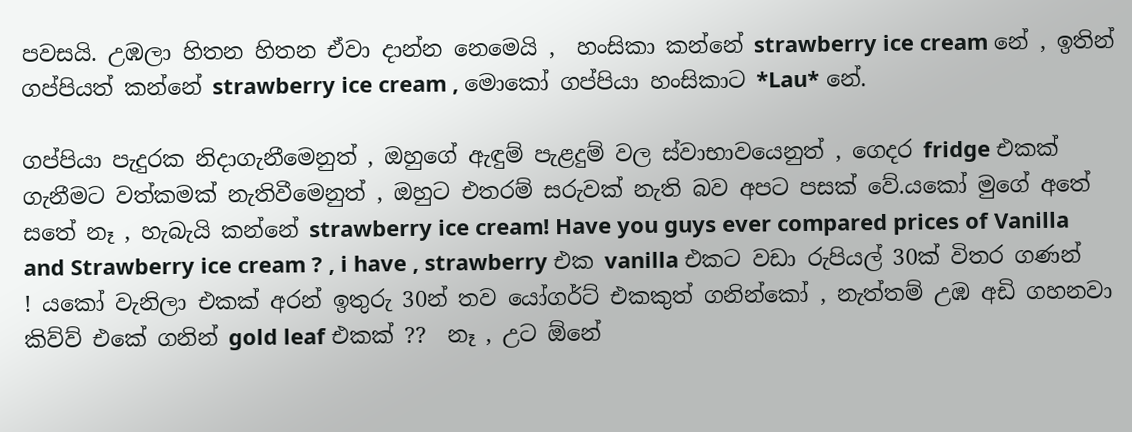පවසයි. උඹලා හිතන හිතන ඒවා දාන්න නෙමෙයි ,  හංසිකා කන්නේ strawberry ice cream නේ , ඉතින් ගප්පියත් කන්නේ strawberry ice cream , මොකෝ ගප්පියා හංසිකාට *Lau* නේ.

ගප්පියා පැදුරක නිදාගැනීමෙනුත් , ඔහුගේ ඇඳුම් පැළදුම් වල ස්වාභාවයෙනුත් , ගෙදර fridge එකක් ගැනීමට වත්කමක් නැතිවීමෙනුත් , ඔහුට එතරම් සරුවක් නැති බව අපට පසක් වේ.යකෝ මුගේ අතේ සතේ නෑ , හැබැයි කන්නේ strawberry ice cream! Have you guys ever compared prices of Vanilla and Strawberry ice cream ? , i have , strawberry එක vanilla එකට වඩා රුපියල් 30ක් විතර ගණන් ! යකෝ වැනිලා එකක් අරන් ඉතුරු 30න් තව යෝගර්ට් එකකුත් ගනින්කෝ , නැත්තම් උඹ අඩි ගහනවා කිව්ව් එකේ ගනින් gold leaf එකක් ??  නෑ , උට ඕනේ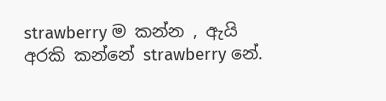strawberry ම කන්න , ඇයි අරකි කන්නේ strawberry නේ.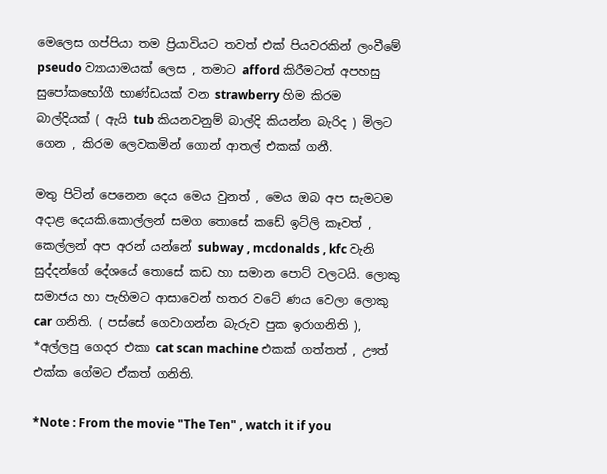මෙලෙස ගප්පියා තම ප්‍රියාවියට තවත් එක් පියවරකින් ලංවීමේ pseudo ව්‍යායාමයක් ලෙස , තමාට afford කිරීමටත් අපහසු සුපෝකභෝගී භාණ්ඩයක් වන strawberry හිම කිරම බාල්දියක් ( ඇයි tub කියනවනුම් බාල්දි කියන්න බැරිද ) මිලට ගෙන , කිරම ලෙවකමින් ගොන් ආතල් එකක් ගනී.

මතු පිටින් පෙනෙන දෙය මෙය වුනත් , මෙය ඔබ අප සැමටම අදාළ දෙයකි.කොල්ලන් සමග තොසේ කඩේ ඉට්ලි කෑවත් , කෙල්ලන් අප අරන් යන්නේ subway , mcdonalds , kfc වැනි සුද්දන්ගේ දේශයේ තොසේ කඩ හා සමාන පොට් වලටයි. ලොකු සමාජය හා පැහිමට ආසාවෙන් හතර වටේ ණය වෙලා ලොකු car ගනිති. ( පස්සේ ගෙවාගන්න බැරුව පුක ඉරාගනිති ),  *අල්ලපු ගෙදර එකා cat scan machine එකක් ගත්තත් , ඌත් එක්ක ගේමට ඒකත් ගනිති.

*Note : From the movie "The Ten" , watch it if you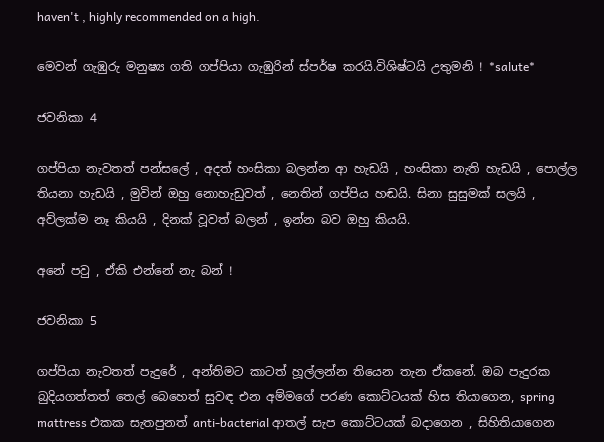haven't , highly recommended on a high.

මෙවන් ගැඹුරු මනුෂ්‍ය ගති ගප්පියා ගැඹුරින් ස්පර්ෂ කරයි.විශිෂ්ටයි උතුමනි ! *salute*

ජවනිකා 4

ගප්පියා නැවතත් පන්සලේ , අදත් හංසිකා බලන්න ආ හැඩයි , හංසිකා නැති හැඩයි , පොල්ල තියනා හැඩයි , මුවින් ඔහු නොහැඩුවත් , නෙතින් ගප්පිය හඬයි. සිනා සුසුමක් සලයි , අව්ලක්ම නෑ කියයි , දිනක් වූවත් බලන් , ඉන්න බව ඔහු කියයි.

අනේ පවු , ඒකි එන්නේ නැ බන් !

ජවනිකා 5

ගප්පියා නැවතත් පැදුරේ , අන්තිමට කාටත් හූල්ලන්න තියෙන තැන ඒකනේ. ඔබ පැදුරක බුදියගත්තත් තෙල් බෙහෙත් සුවඳ එන අම්මගේ පරණ කොට්ටයක් හිස තියාගෙන, spring mattress එකක සැතපුනත් anti-bacterial ආතල් සැප කොට්ටයක් බදාගෙන , සිහිතියාගෙන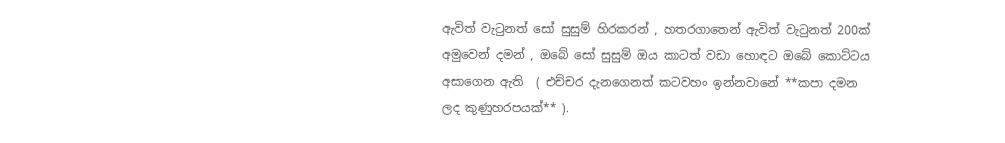ඇවිත් වැටුනත් සෝ සුසුම් හිරකරන් , හතරගාතෙන් ඇවිත් වැටුනත් 200ක් අමුවෙන් දමන් , ඔබේ සෝ සුසුම් ඔය කාටත් වඩා හොඳට ඔබේ කොට්ටය අසාගෙන ඇති  ( එච්චර දැනගෙනත් කටවහං ඉන්නවානේ **කපා දමන ලද කුණුහරපයක්** ).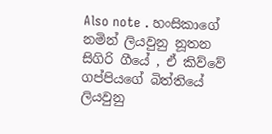Also note . හංසිකාගේ නමින් ලියවුනු නූතන සිගිරි ගීයේ , ඒ කිව්වේ ගප්පියගේ බිත්තියේ ලියවුනු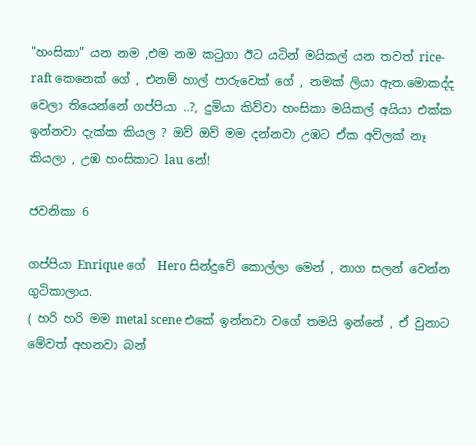"හංසිකා" යන නම ,එම නම කටුගා ඊට යටින් මයිකල් යන තවත් rice-raft කෙනෙක් ගේ , එනම් හාල් පාරුවෙක් ගේ , නමක් ලියා ඇත.මොකද්ද වෙලා තියෙන්නේ ගප්පියා ..?, දුමියා කිව්වා හංසිකා මයිකල් අයියා එක්ක ඉන්නවා දැක්ක කියල ? ඔව් ඔව් මම දන්නවා උඹට ඒක අව්ලක් නෑ කියලා , උඹ හංසිකාට lau නේ!

ජවනිකා 6

ගප්පියා Enrique ගේ  Hero සින්දුවේ කොල්ලා මෙන් , නාග සලන් වෙන්න ගුටිකාලාය.
( හරි හරි මම metal scene එකේ ඉන්නවා වගේ තමයි ඉන්නේ , ඒ වුනාට මේවත් අහනවා බන්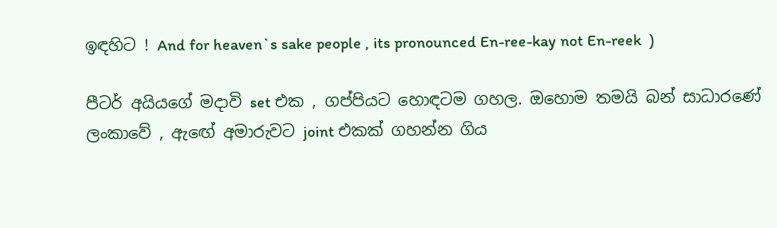ඉඳහිට ! And for heaven`s sake people , its pronounced En-ree-kay not En-reek  )

පීටර් අයියගේ මදාවි set එක , ගප්පියට හොඳටම ගහල. ඔහොම තමයි බන් සාධාරණේ ලංකාවේ , ඇඟේ අමාරුවට joint එකක් ගහන්න ගිය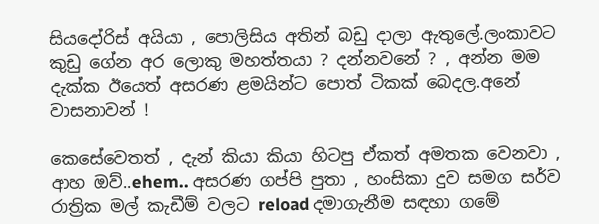සියදෝරිස් අයියා , පොලිසිය අතින් බඩු දාලා ඇතුලේ.ලංකාවට කුඩු ගේන අර ලොකු මහත්තයා ? දන්නවනේ ? , අන්න මම දැක්ක ඊයෙත් අසරණ ළමයින්ට පොත් ටිකක් බෙදල.අනේ වාසනාවන් !

කෙසේවෙතත් , දැන් කියා කියා හිටපු ඒකත් අමතක වෙනවා , ආහ ඔව්..ehem.. අසරණ ගප්පි පුතා , හංසිකා දුව සමග සර්ව රාත්‍රික මල් කැඩීම් වලට reload දමාගැනීම සඳහා ගමේ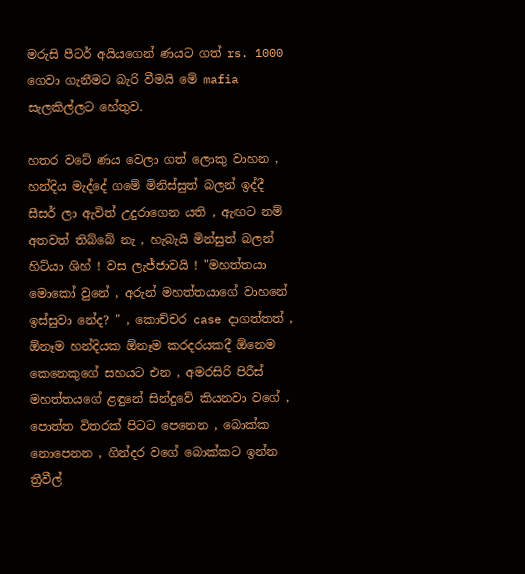මරුසි පීටර් අයියගෙන් ණයට ගත් rs. 1000 ගෙවා ගැනීමට බැරි වීමයි මේ mafia සැලකිල්ලට හේතුව.

හතර වටේ ණය වෙලා ගත් ලොකු වාහන , හන්දිය මැද්දේ ගමේ මිනිස්සුත් බලන් ඉද්දී සීසර් ලා ඇවිත් උදුරාගෙන යති , ඇඟට නම් අතවත් තිබ්බේ නැ , හැබැයි මින්සුත් බලන් හිට්යා ශිහ් ! වස ලැජ්ජාවයි ! "මහත්තයා මොකෝ වුනේ , අරුන් මහත්තයාගේ වාහනේ ඉස්සුවා නේද? " , කොච්චර case දාගත්තත් , ඕනෑම හන්දියක ඕනෑම කරදරයකදී ඕනෙම කෙනෙකුගේ සහයට එන , අමරසිරි පිරීස් මහත්තයගේ ළඳුනේ සින්දුවේ කියනවා වගේ , පොත්ත විතරක් පිටට පෙනෙන , බොක්ක නොපෙනන , ගින්දර වගේ බොක්කට ඉන්න ත්‍රීවීල්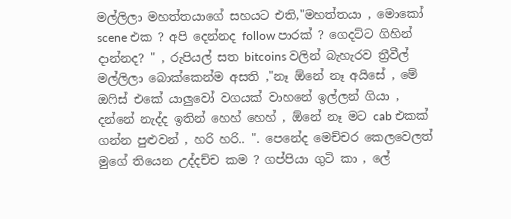මල්ලිලා මහත්තයාගේ සහයට එති,"මහත්තයා , මොකෝ scene එක ? අපි දෙන්නද follow පාරක් ? ගෙදට්ට ගිහින් දාන්නද? " , රුපියල් සත bitcoins වලින් බැහැරව ත්‍රීවීල් මල්ලිලා බොක්කෙන්ම අසති ,"නෑ ඕනේ නෑ අයිසේ , මේ ඔෆිස් එකේ යාලුවෝ වගයක් වාහනේ ඉල්ලන් ගියා , දන්නේ නැද්ද ඉතින් හෙහ් හෙහ් , ඕනේ නෑ මට cab එකක් ගන්න පුළුවන් , හරි හරි.. ". පෙනේද මෙච්චර කෙලවෙලත් මුගේ තියෙන උද්දච්ච කම ? ගප්පියා ගුටි කා , ලේ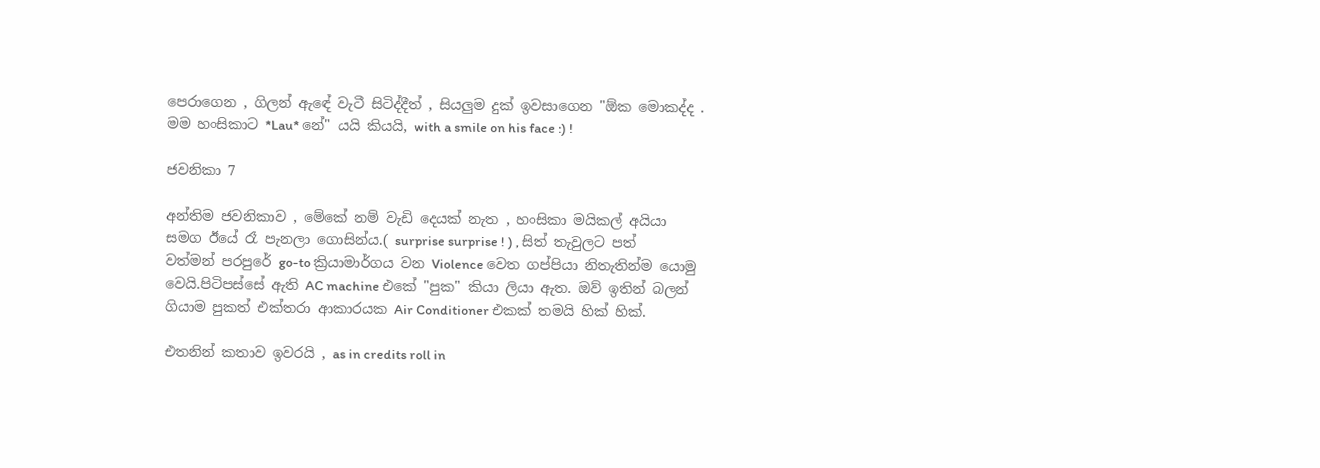පෙරාගෙන , ගිලන් ඇඳේ වැටී සිටිද්දීත් , සියලුම දුක් ඉවසාගෙන "ඕක මොකද්ද . මම හංසිකාට *Lau* නේ" යයි කියයි, with a smile on his face :) !

ජවනිකා 7

අන්තිම ජවනිකාව , මේකේ නම් වැඩි දෙයක් නැත , හංසිකා මයිකල් අයියා සමග ඊයේ රෑ පැනලා ගොසින්ය.( surprise surprise ! ) , සිත් තැවුලට පත් වත්මන් පරපුරේ go-to ක්‍රියාමාර්ගය වන Violence වෙත ගප්පියා නිතැතින්ම යොමු වෙයි.පිටිපස්සේ ඇති AC machine එකේ "පුක" කියා ලියා ඇත. ඔව් ඉතින් බලන් ගියාම පුකත් එක්තරා ආකාරයක Air Conditioner එකක් තමයි හික් හික්.

එතනින් කතාව ඉවරයි , as in credits roll in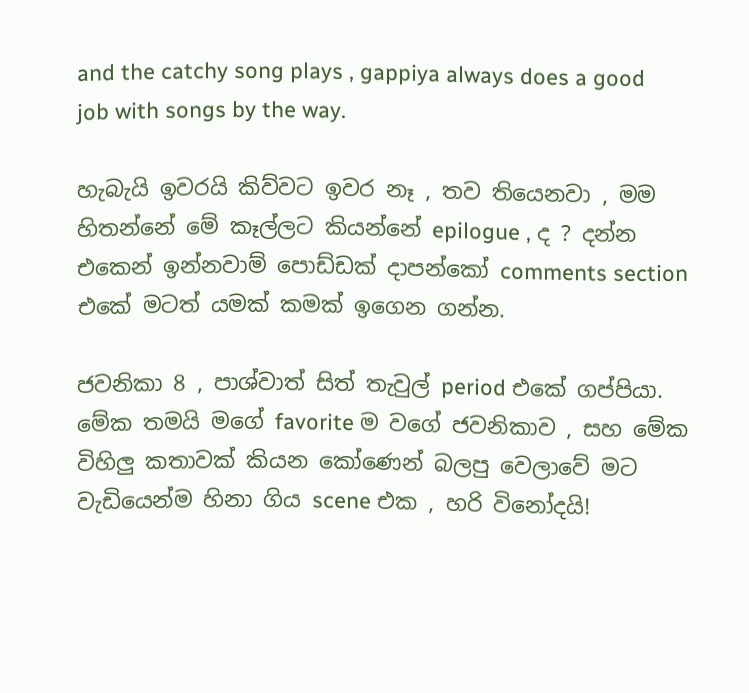and the catchy song plays , gappiya always does a good job with songs by the way.

හැබැයි ඉවරයි කිව්වට ඉවර නෑ , තව තියෙනවා , මම හිතන්නේ මේ කෑල්ලට කියන්නේ epilogue , ද ? දන්න එකෙන් ඉන්නවාම් පොඩ්ඩක් දාපන්කෝ comments section එකේ මටත් යමක් කමක් ඉගෙන ගන්න.

ජවනිකා 8 , පාශ්වාත් සිත් තැවුල් period එකේ ගප්පියා. මේක තමයි මගේ favorite ම වගේ ජවනිකාව , සහ මේක විහිලු කතාවක් කියන කෝණෙන් බලපු වෙලාවේ මට වැඩියෙන්ම හිනා ගිය scene එක , හරි විනෝදයි!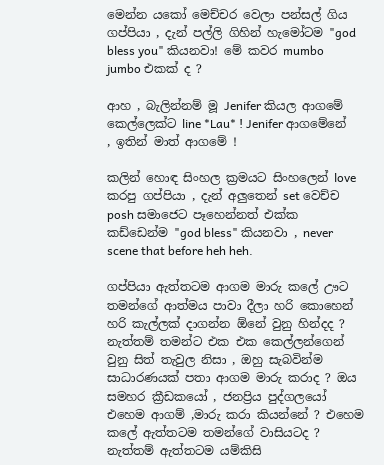මෙන්න යකෝ මෙච්චර වෙලා පන්සල් ගිය ගප්පියා , දැන් පල්ලි ගිහින් හැමෝටම "god bless you" කියනවා! මේ කවර mumbo jumbo එකක් ද ?

ආහ , බැලින්නම් මූ Jenifer කියල ආගමේ කෙල්ලෙක්ට line *Lau* ! Jenifer ආගමේනේ , ඉතින් මාත් ආගමේ !

කලින් හොඳ සිංහල ක්‍රමයට සිංහලෙන් love කරපු ගප්පියා , දැන් අලුතෙන් set වෙච්ච posh සමාජෙට පෑහෙන්නත් එක්ක කඩ්ඩෙන්ම "god bless" කියනවා , never scene that before heh heh.

ගප්පියා ඇත්තටම ආගම මාරු කලේ ඌට තමන්ගේ ආත්මය පාවා දීලා හරි කොහෙන් හරි කැල්ලක් දාගන්න ඕනේ වුනු හින්දද ? නැත්තම් තමන්ට එක එක කෙල්ලන්ගෙන් වුනු සිත් තැවුල නිසා , ඔහු සැබවින්ම සාධාරණයක් පතා ආගම මාරු කරාද ? ඔය සමහර ක්‍රීඩකයෝ , ජනප්‍රිය පුද්ගලයෝ එහෙම ආගම් ,මාරු කරා කියන්නේ ? එහෙම කලේ ඇත්තටම තමන්ගේ වාසියටද ? නැත්තම් ඇත්තටම යම්කිසි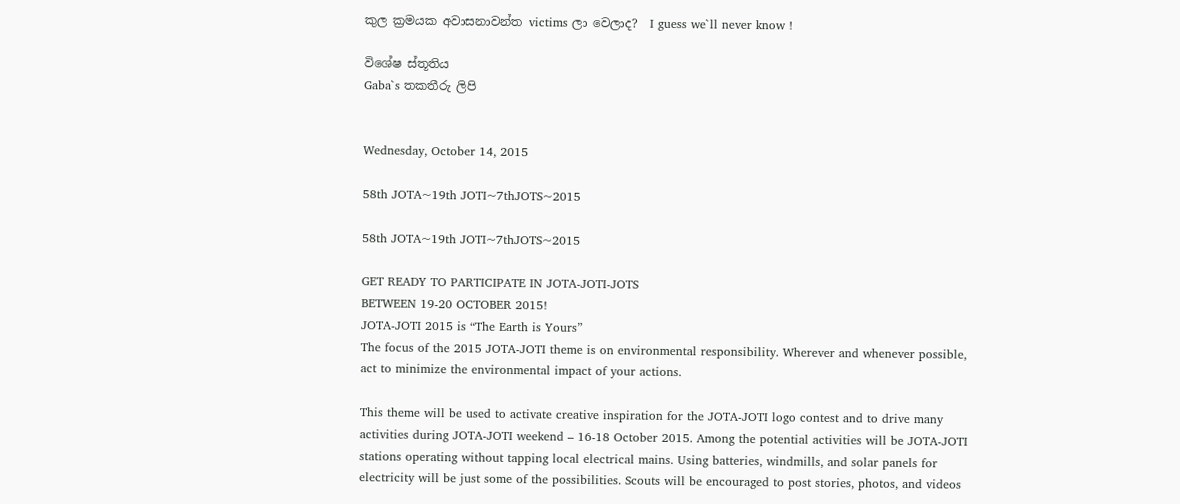කුල ක්‍රමයක අවාසනාවන්ත victims ලා වෙලාද?  I guess we`ll never know !

විශේෂ ස්තූතිය
Gaba`s තකතීරු ලිපි


Wednesday, October 14, 2015

58th JOTA~19th JOTI~7thJOTS~2015

58th JOTA~19th JOTI~7thJOTS~2015

GET READY TO PARTICIPATE IN JOTA-JOTI-JOTS
BETWEEN 19-20 OCTOBER 2015!
JOTA-JOTI 2015 is “The Earth is Yours”
The focus of the 2015 JOTA-JOTI theme is on environmental responsibility. Wherever and whenever possible, act to minimize the environmental impact of your actions.

This theme will be used to activate creative inspiration for the JOTA-JOTI logo contest and to drive many activities during JOTA-JOTI weekend – 16-18 October 2015. Among the potential activities will be JOTA-JOTI stations operating without tapping local electrical mains. Using batteries, windmills, and solar panels for electricity will be just some of the possibilities. Scouts will be encouraged to post stories, photos, and videos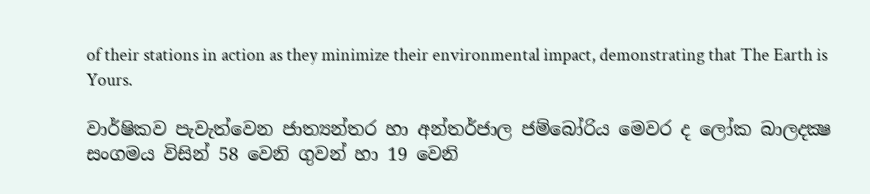of their stations in action as they minimize their environmental impact, demonstrating that The Earth is Yours.

වාර්ෂිකව පැවැත්වෙන ජාත්‍යන්තර හා අන්තර්ජාල ජම්බෝරිය මෙවර ද ලෝක බාලදක්‍ෂ සංගමය විසින් 58 වෙනි ගුවන් හා 19 වෙනි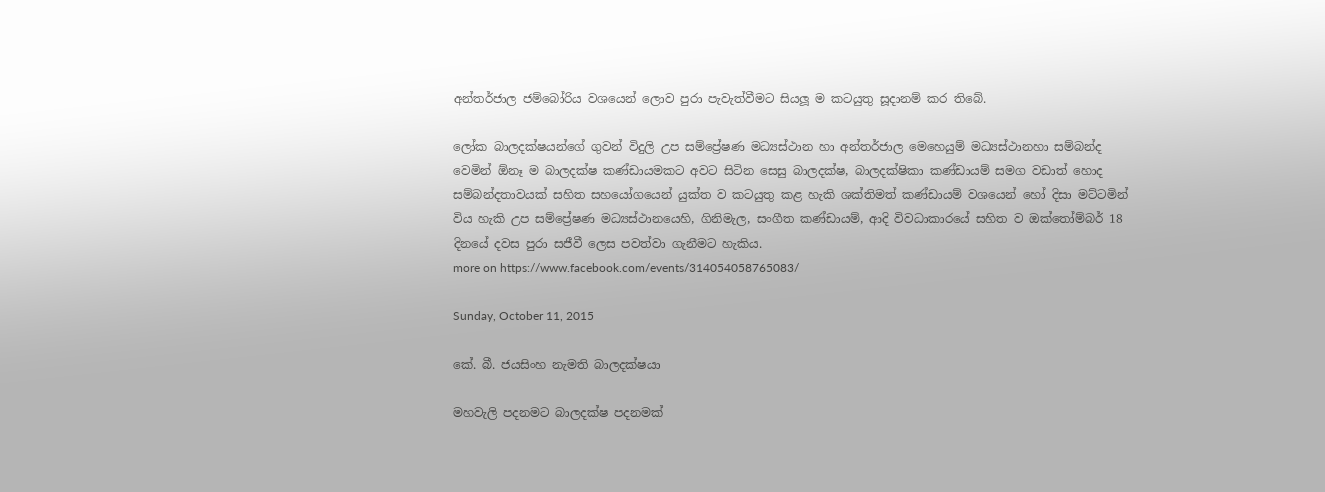අන්තර්ජාල ජම්බෝරිය වශයෙන් ලොව පුරා පැවැත්වීමට සියලූ ම කටයුතු සූදානම් කර තිබේ.

ලෝක බාලදක්ෂයන්ගේ ගුවන් විදුලි උප සම්ප්‍රේෂණ මධ්‍යස්ථාන හා අන්තර්ජාල මෙහෙයුම් මධ්‍යස්ථානහා සම්බන්ද වෙමින් ඕනෑ ම බාලදක්ෂ කණ්ඩායමකට අවට සිටින සෙසු බාලදක්ෂ, බාලදක්ෂිකා කණ්ඩායම් සමග වඩාත් හොද සම්බන්දතාවයක් සහිත සහයෝගයෙන් යුක්ත ව කටයුතු කළ හැකි ශක්තිමත් කණ්ඩායම් වශයෙන් හෝ දිසා මට්ටමින් විය හැකි උප සම්ප්‍රේෂණ මධ්‍යස්ථානයෙහි, ගිනිමැල, සංගීත කණ්ඩායම්, ආදි විවධාකාරයේ සහිත ව ඔක්තෝම්බර් 18 දිනයේ දවස පුරා සජීවී ලෙස පවත්වා ගැනීමට හැකිය.
more on https://www.facebook.com/events/314054058765083/

Sunday, October 11, 2015

කේ. බී. ජයසිංහ නැමති බාලදක්ෂයා

මහවැලි පදනමට බාලදක්ෂ පදනමක්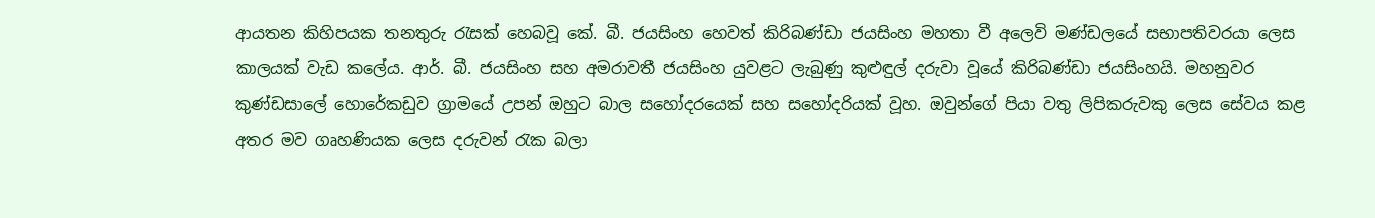ආයතන කිහිපයක තනතුරු රැසක් හෙබවූ කේ. බී. ජයසිංහ හෙවත් කිරිබණ්ඩා ජයසිංහ මහතා වී අලෙවි මණ්ඩලයේ සභාපතිවරයා ලෙස කාලයක් වැඩ කලේය. ආර්. බී. ජයසිංහ සහ අමරාවතී ජයසිංහ යුවළට ලැබුණු කුළුඳුල් දරුවා වූයේ කිරිබණ්ඩා ජයසිංහයි. මහනුවර කුණ්ඩසාලේ හොරේකඩුව ග්‍රාමයේ උපන් ඔහුට බාල සහෝදරයෙක් සහ සහෝදරියක් වූහ. ඔවුන්ගේ පියා වතු ලිපිකරුවකු ලෙස සේවය කළ අතර මව ගෘහණියක ලෙස දරුවන් රැක බලා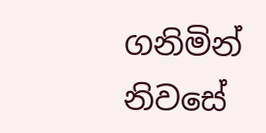ගනිමින් නිවසේ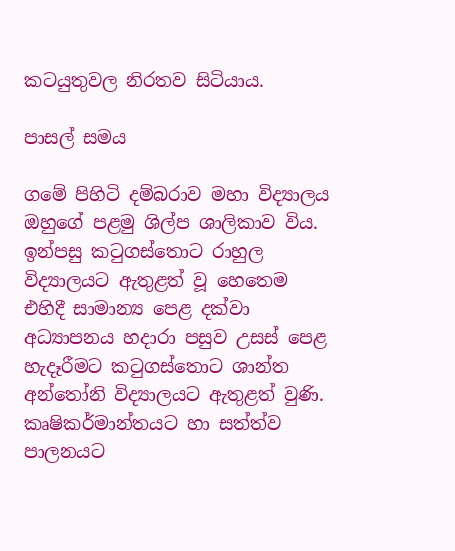කටයුතුවල නිරතව සිටියාය.

පාසල් සමය

ගමේ පිහිටි දම්බරාව මහා විද්‍යාලය ඔහුගේ පළමු ශිල්ප ශාලිකාව විය. ඉන්පසු කටුගස්තොට රාහුල විද්‍යාලයට ඇතුළත් වූ හෙතෙම එහිදී සාමාන්‍ය පෙළ දක්වා අධ්‍යාපනය හදාරා පසුව උසස් පෙළ හැදෑරීමට කටුගස්තොට ශාන්ත අන්තෝනි විද්‍යාලයට ඇතුළත් වුණි. කෘෂිකර්මාන්තයට හා සත්ත්ව පාලනයට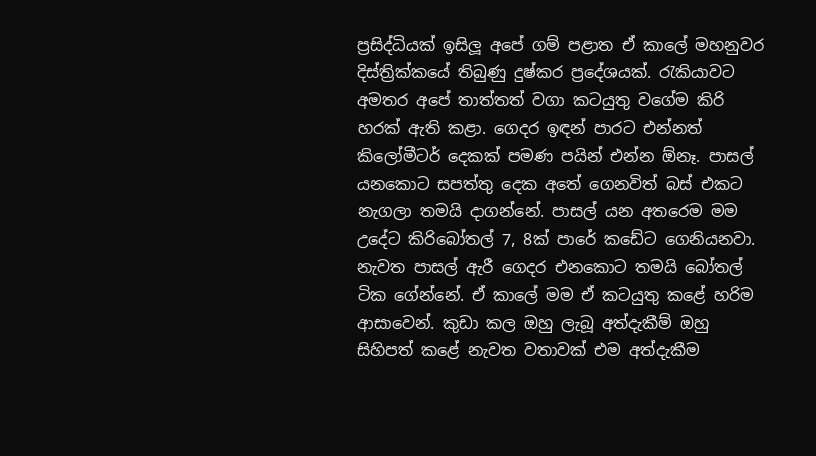ප්‍රසිද්ධියක් ඉසිලූ අපේ ගම් පළාත ඒ කාලේ මහනුවර දිස්ත්‍රික්කයේ තිබුණු දුෂ්කර ප්‍රදේශයක්. රැකියාවට අමතර අපේ තාත්තත් වගා කටයුතු වගේම කිරි හරක් ඇති කළා. ගෙදර ඉඳන් පාරට එන්නත් කිලෝමීටර් දෙකක් පමණ පයින් එන්න ඕනෑ. පාසල් යනකොට සපත්තු දෙක අතේ ගෙනවිත් බස් එකට නැගලා තමයි දාගන්නේ. පාසල් යන අතරෙම මම උදේට කිරිබෝතල් 7, 8ක් පාරේ කඩේට ගෙනියනවා. නැවත පාසල් ඇරී ගෙදර එනකොට තමයි බෝතල් ටික ගේන්නේ. ඒ කාලේ මම ඒ කටයුතු කළේ හරිම ආසාවෙන්. කුඩා කල ඔහු ලැබූ අත්දැකීම් ඔහු සිහිපත් කළේ නැවත වතාවක් එම අත්දැකීම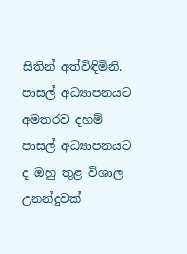සිතින් අත්විඳිමිනි. පාසල් අධ්‍යාපනයට අමතරව දහම් පාසල් අධ්‍යාපනයට ද ඔහු තුළ විශාල උනන්දුවක්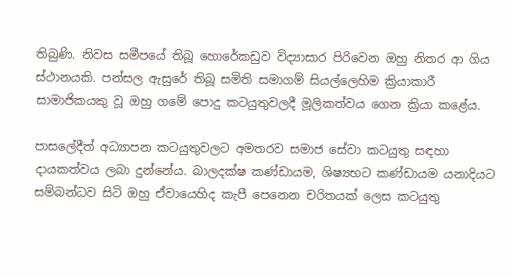තිබුණි. නිවස සමීපයේ තිබූ හොරේකඩුව විද්‍යාසාර පිරිවෙන ඔහු නිතර ආ ගිය ස්ථානයකි. පන්සල ඇසුරේ තිබූ සමිති සමාගම් සියල්ලෙහිම ක්‍රියාකාරී සාමාජිකයකු වූ ඔහු ගමේ පොදු කටයුතුවලදී මූලිකත්වය ගෙන ක්‍රියා කළේය.

පාසලේදීත් අධ්‍යාපන කටයුතුවලට අමතරව සමාජ සේවා කටයුතු සඳහා දායකත්වය ලබා දුන්නේය. බාලදක්ෂ කණ්ඩායම, ශිෂ්‍යභට කණ්ඩායම යනාදියට සම්බන්ධව සිටි ඔහු ඒවායෙහිද කැපී පෙනෙන චරිතයක් ලෙස කටයුතු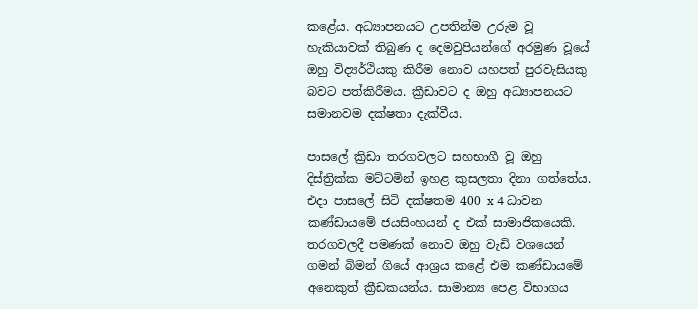කළේය. අධ්‍යාපනයට උපතින්ම උරුම වූ හැකියාවක් තිබුණ ද දෙමවුපියන්ගේ අරමුණ වූයේ ඔහු විද්‍යර්ථියකු කිරීම නොව යහපත් පුරවැසියකු බවට පත්කිරීමය. ක්‍රීඩාවට ද ඔහු අධ්‍යාපනයට සමානවම දක්ෂතා දැක්වීය.

පාසලේ ක්‍රිඩා තරගවලට සහභාගී වූ ඔහු දිස්ත්‍රික්ක මට්ටමින් ඉහළ කුසලතා දිනා ගත්තේය. එදා පාසලේ සිටි දක්ෂතම 400 x 4 ධාවන කණ්ඩායමේ ජයසිංහයන් ද එක් සාමාජිකයෙකි. තරගවලදී පමණක් නොව ඔහු වැඩි වශයෙන් ගමන් බිමන් ගියේ ආශ්‍රය කළේ එම කණ්ඩායමේ අනෙකුත් ක්‍රීඩකයන්ය. සාමාන්‍ය පෙළ විභාගය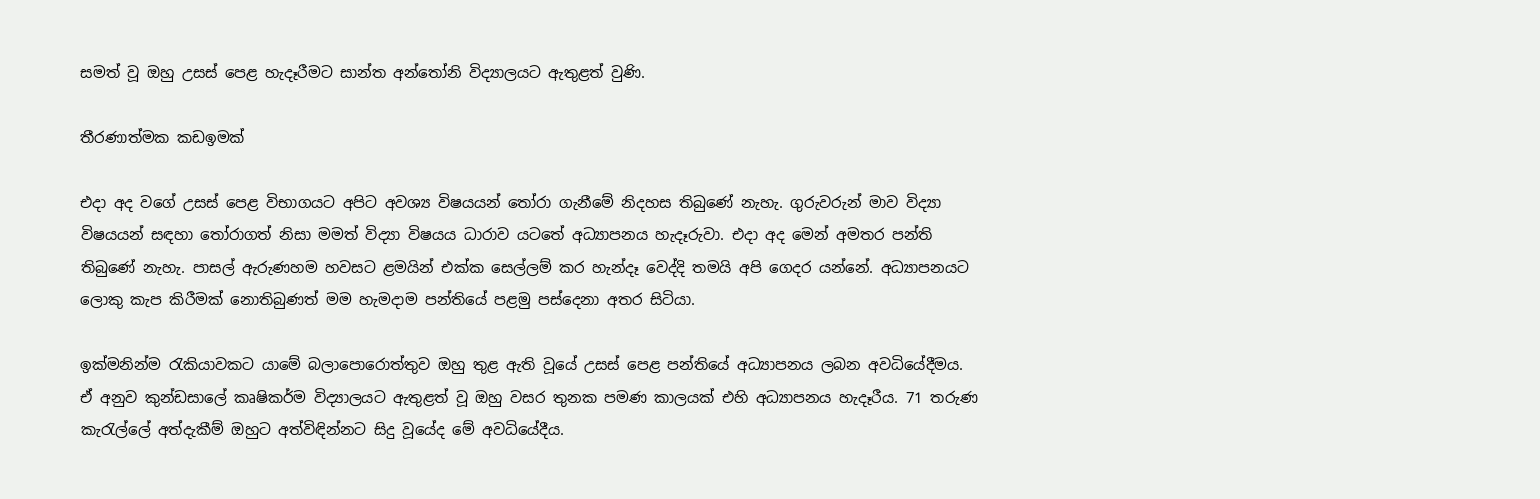සමත් වූ ඔහු උසස් පෙළ හැදෑරීමට සාන්ත අන්තෝනි විද්‍යාලයට ඇතුළත් වුණි.

තීරණාත්මක කඩඉමක්

එදා අද වගේ උසස් පෙළ විභාගයට අපිට අවශ්‍ය විෂයයන් තෝරා ගැනීමේ නිදහස තිබුණේ නැහැ. ගුරුවරුන් මාව විද්‍යා විෂයයන් සඳහා තෝරාගත් නිසා මමත් විද්‍යා විෂයය ධාරාව යටතේ අධ්‍යාපනය හැදෑරුවා. එදා අද මෙන් අමතර පන්ති තිබුණේ නැහැ. පාසල් ඇරුණහම හවසට ළමයින් එක්ක සෙල්ලම් කර හැන්දෑ වෙද්දි තමයි අපි ගෙදර යන්නේ. අධ්‍යාපනයට ලොකු කැප කිරීමක් නොතිබුණත් මම හැමදාම පන්තියේ පළමු පස්දෙනා අතර සිටියා.

ඉක්මනින්ම රැකියාවකට යාමේ බලාපොරොත්තුව ඔහු තුළ ඇති වූයේ උසස් පෙළ පන්තියේ අධ්‍යාපනය ලබන අවධියේදීමය. ඒ අනුව කුන්ඩසාලේ කෘෂිකර්ම විද්‍යාලයට ඇතුළත් වූ ඔහු වසර තුනක පමණ කාලයක් එහි අධ්‍යාපනය හැදෑරීය. 71 තරුණ කැරැල්ලේ අත්දැකීම් ඔහුට අත්විඳින්නට සිදු වූයේද මේ අවධියේදීය.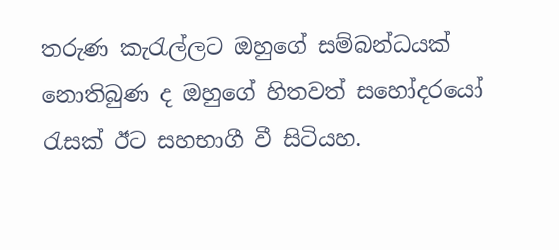තරුණ කැරැල්ලට ඔහුගේ සම්බන්ධයක් නොතිබුණ ද ඔහුගේ හිතවත් සහෝදරයෝ රැසක් ඊට සහභාගී වී සිටියහ.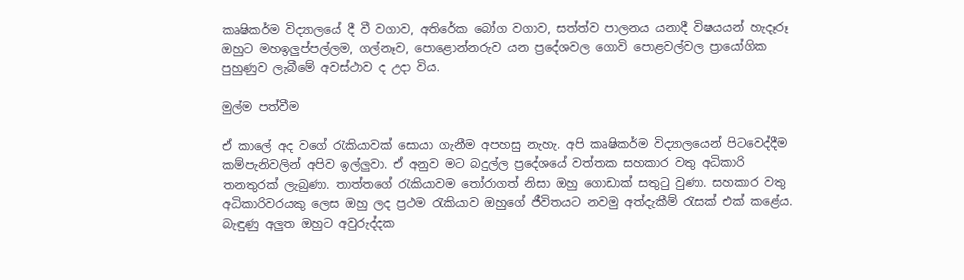කෘෂිකර්ම විද්‍යාලයේ දී වී වගාව, අතිරේක බෝග වගාව, සත්ත්ව පාලනය යනාදී විෂයයන් හැදෑරූ ඔහුට මහඉලුප්පල්ලම, ගල්නෑව, පොළොන්නරුව යන ප්‍රදේශවල ගොවි පොළවල්වල ප්‍රායෝගික පුහුණුව ලැබීමේ අවස්ථාව ද උදා විය.

මුල්ම පත්වීම

ඒ කාලේ අද වගේ රැකියාවක් සොයා ගැනීම අපහසු නැහැ. අපි කෘෂිකර්ම විද්‍යාලයෙන් පිටවෙද්දීම කම්පැනිවලින් අපිව ඉල්ලුවා. ඒ අනුව මට බදුල්ල ප්‍රදේශයේ වත්තක සහකාර වතු අධිකාරි තනතුරක් ලැබුණා. තාත්තගේ රැකියාවම තෝරාගත් නිසා ඔහු ගොඩාක් සතුටු වුණා. සහකාර වතු අධිකාරිවරයකු ලෙස ඔහු ලද ප්‍රථම රැකියාව ඔහුගේ ජීවිතයට නවමු අත්දැකීම් රැසක් එක් කළේය. බැඳුණු අලුත ඔහුට අවුරුද්දක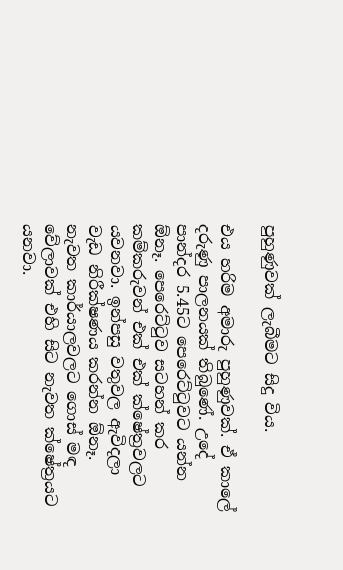පුහුණුවක් ලැබීමට සිදු විය.

එය හරිම අමාරු පුහුණුවක්. ඒ කාලේ දරුණු පාලනයක් තිබුණේ. උදේ පාන්දර 5.45ට පෙරෙට්ටුවට යන්න ඕනෑ. පෙරෙට්ටුව සටහන් කර කම්කරුවන් එක් එක් ක්ෂේත්‍රවලට යවනවා. ඉන්පසු වතුවල ඇවිදලා වැඩ නිරීක්ෂණය කරන්න ඕනෑ. නැවත කාර්යාලවලට ගොස් මඳ වේලාවක් එහි සිට නැවත ක්ෂේත්‍රයට යනවා.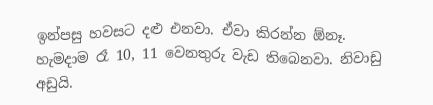ඉන්පසු හවසට දළු එනවා. ඒවා කිරන්න ඕනෑ. හැමදාම රෑ 10, 11 වෙනතුරු වැඩ තිබෙනවා. නිවාඩු අඩුයි.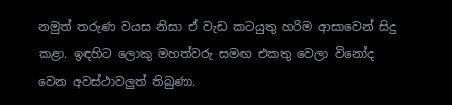නමුත් තරුණ වයස නිසා ඒ වැඩ කටයුතු හරිම ආසාවෙන් සිදු කළා. ඉඳහිට ලොකු මහත්වරු සමඟ එකතු වෙලා විනෝද වෙන අවස්ථාවලුත් තිබුණා.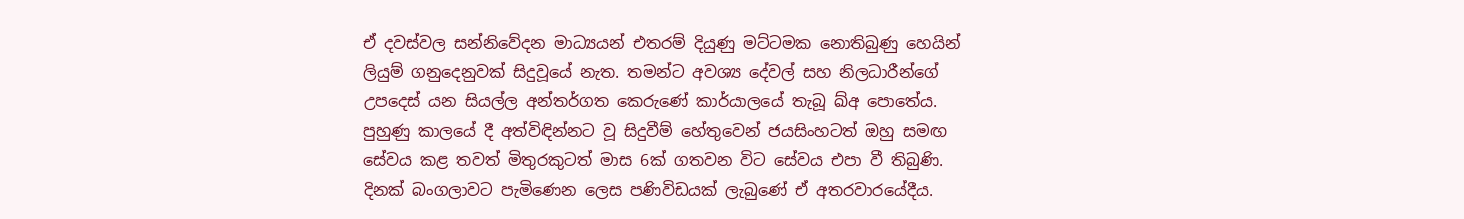ඒ දවස්වල සන්නිවේදන මාධ්‍යයන් එතරම් දියුණු මට්ටමක නොතිබුණු හෙයින් ලියුම් ගනුදෙනුවක් සිදුවූයේ නැත. තමන්ට අවශ්‍ය දේවල් සහ නිලධාරීන්ගේ උපදෙස් යන සියල්ල අන්තර්ගත කෙරුණේ කාර්යාලයේ තැබූ ඛ්අ පොතේය. පුහුණු කාලයේ දී අත්විඳින්නට වූ සිදුවීම් හේතුවෙන් ජයසිංහටත් ඔහු සමඟ සේවය කළ තවත් මිතුරකුටත් මාස 6ක් ගතවන විට සේවය එපා වී තිබුණි. දිනක් බංගලාවට පැමිණෙන ලෙස පණිවිඩයක් ලැබුණේ ඒ අතරවාරයේදීය.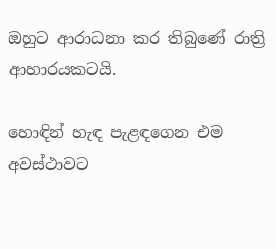ඔහුට ආරාධනා කර තිබුණේ රාත්‍රි ආහාරයකටයි.

හොඳින් හැඳ පැළඳගෙන එම අවස්ථාවට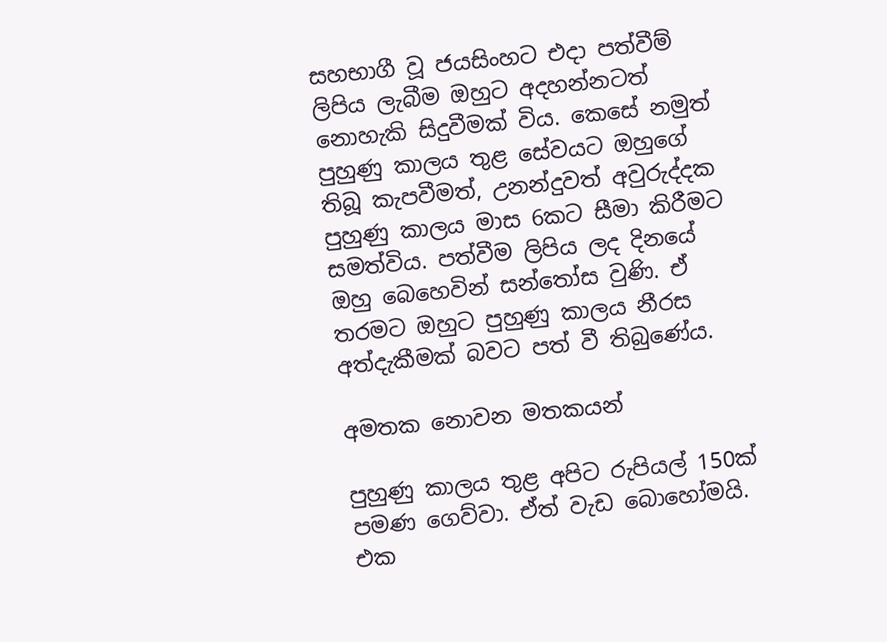සහභාගී වූ ජයසිංහට එදා පත්වීම් ලිපිය ලැබීම ඔහුට අදහන්නටත් නොහැකි සිදුවීමක් විය. කෙසේ නමුත් පුහුණු කාලය තුළ සේවයට ඔහුගේ තිබූ කැපවීමත්, උනන්දුවත් අවුරුද්දක පුහුණු කාලය මාස 6කට සීමා කිරීමට සමත්විය. පත්වීම ලිපිය ලද දිනයේ ඔහු බෙහෙවින් සන්තෝස වුණි. ඒ තරමට ඔහුට පුහුණු කාලය නීරස අත්දැකීමක් බවට පත් වී තිබුණේය.

අමතක නොවන මතකයන්

පුහුණු කාලය තුළ අපිට රුපියල් 150ක් පමණ ගෙව්වා. ඒත් වැඩ බොහෝමයි. එක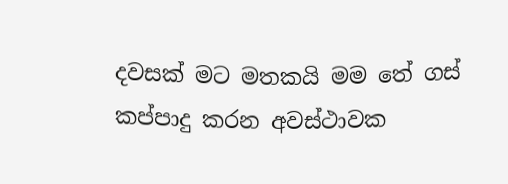දවසක් මට මතකයි මම තේ ගස් කප්පාදු කරන අවස්ථාවක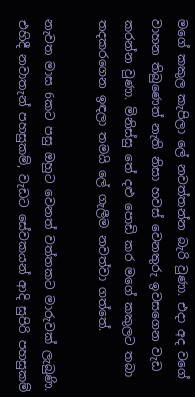මගේ කකුල කැපිලා ලේ නවත්තන්න බැරි වුණා. එදා අද වගේ වාහන තිබුණෙත් නැති නිසා හවස් වෙනතුරු ඉවසගෙන වැඩ කරන්න වුණා. මිනිස්සු තේ දළු පොඩි කර මගේ කකුලට තබා තදකරගෙන ඉඳලා තමයි ලේ ගැලීම නවත්වා ගත්තේ.

නැවත මාස 6කට පසු ඔහුට වෙනත් වත්තකට මාරුවක් ලැබුණි. එහිදී නවාතැන් පහසුකම්, වැඩට සේවකයන් ආදි සුපිරි පහසුකම්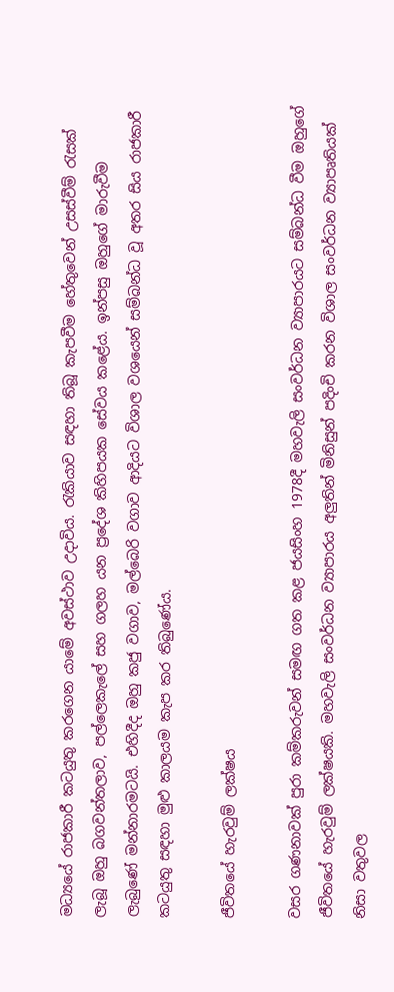මධ්‍යයේ රාජකාරී කටයුතු කරගෙන යාමේ අවස්ථාව උදාවිය. රැකියාව සඳහා තිබූ කැපවීම හේතුවෙන් උසස්වීම් රැසක් ලැබූ ඔහු බගවන්තලාව, පල්ලෙකැලේ සහ ගලහ යන ප්‍රදේශ කිහිපයක සේවය කළේය. ඉන්පසු ඔහුගේ මාරුවීම ලැබුණේ මන්නාරමටයි. එහිදීද ඔහු කජු වගාව, මල්බෙරි වගාව ආදියට විශාල වශයෙන් සම්බන්ධ වූ අතර සිය රාජකාරී කටයුතු සඳහා මුළු කාලයම කැප කර තිබුණේය.

ජීවිතයේ හැරවුම් ලක්ෂය

වසර ගණනාවක් පුරා කම්කරුවන් සමඟ ගත කළ ජයසිංහ 1978දී මහවැලි සංවර්ධන ව්‍යාපාරයට සම්බන්ධ වීම ඔහුගේ ජීවිතයේ හැරවුම් ලක්ෂයකි. මහවැලි සංවර්ධන ව්‍යාපාරය අලුතින් මිනිසුන් පදිංචි කරන විශාල සංවර්ධන ව්‍යාපෘතියක් නිසා වතුවල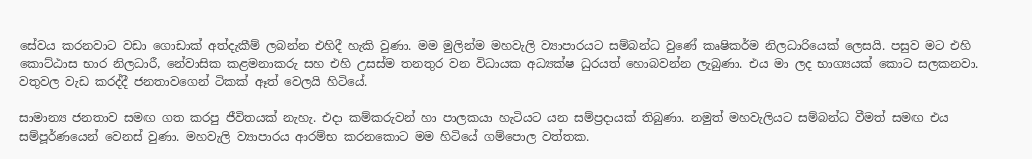සේවය කරනවාට වඩා ගොඩාක් අත්දැකීම් ලබන්න එහිදී හැකි වුණා. මම මුලින්ම මහවැලි ව්‍යාපාරයට සම්බන්ධ වුණේ කෘෂිකර්ම නිලධාරියෙක් ලෙසයි. පසුව මට එහි කොට්ඨාස භාර නිලධාරී, නේවාසික කළමනාකරු සහ එහි උසස්ම තනතුර වන විධායක අධ්‍යක්ෂ ධුරයත් හොබවන්න ලැබුණා. එය මා ලද භාග්‍යයක් කොට සලකනවා. වතුවල වැඩ කරද්දී ජනතාවගෙන් ටිකක් ඈත් වෙලයි හිටියේ.

සාමාන්‍ය ජනතාව සමඟ ගත කරපු ජීවිතයක් නැහැ. එදා කම්කරුවන් හා පාලකයා හැටියට යන සම්ප්‍රදායක් තිබුණා. නමුත් මහවැලියට සම්බන්ධ වීමත් සමඟ එය සම්පූර්ණයෙන් වෙනස් වුණා. මහවැලි ව්‍යාපාරය ආරම්භ කරනකොට මම හිටියේ ගම්පොල වත්තක.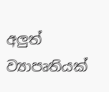අලුත් ව්‍යාපෘතියක්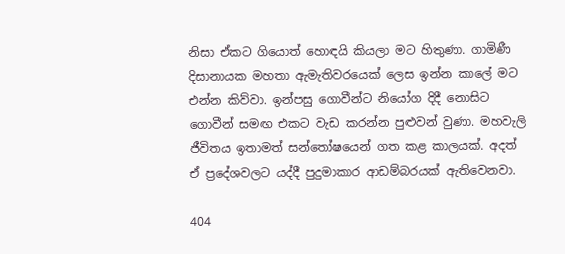නිසා ඒකට ගියොත් හොඳයි කියලා මට හිතුණා. ගාමිණී දිසානායක මහතා ඇමැතිවරයෙක් ලෙස ඉන්න කාලේ මට එන්න කිව්වා. ඉන්පසු ගොවීන්ට නියෝග දිදී නොසිට ගොවීන් සමඟ එකට වැඩ කරන්න පුළුවන් වුණා. මහවැලි ජීවිතය ඉතාමත් සන්තෝෂයෙන් ගත කළ කාලයක්. අදත් ඒ ප්‍රදේශවලට යද්දී පුදුමාකාර ආඩම්බරයක් ඇතිවෙනවා.

404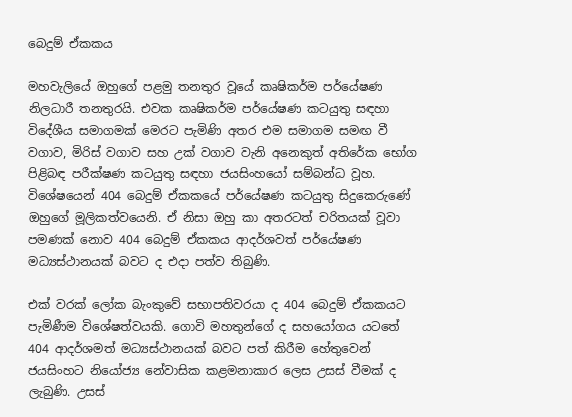බෙදුම් ඒකකය

මහවැලියේ ඔහුගේ පළමු තනතුර වූයේ කෘෂිකර්ම පර්යේෂණ නිලධාරී තනතුරයි. එවක කෘෂිකර්ම පර්යේෂණ කටයුතු සඳහා විදේශීය සමාගමක් මෙරට පැමිණි අතර එම සමාගම සමඟ වී වගාව, මිරිස් වගාව සහ උක් වගාව වැනි අනෙකුත් අතිරේක භෝග පිළිබඳ පරීක්ෂණ කටයුතු සඳහා ජයසිංහයෝ සම්බන්ධ වූහ. විශේෂයෙන් 404 බෙදුම් ඒකකයේ පර්යේෂණ කටයුතු සිදුකෙරුණේ ඔහුගේ මූලිකත්වයෙනි. ඒ නිසා ඔහු කා අතරටත් චරිතයක් වූවා පමණක් නොව 404 බෙදුම් ඒකකය ආදර්ශවත් පර්යේෂණ මධ්‍යස්ථානයක් බවට ද එදා පත්ව තිබුණි.

එක් වරක් ලෝක බැංකුවේ සභාපතිවරයා ද 404 බෙදුම් ඒකකයට පැමිණීම විශේෂත්වයකි. ගොවි මහතුන්ගේ ද සහයෝගය යටතේ 404 ආදර්ශමත් මධ්‍යස්ථානයක් බවට පත් කිරීම හේතුවෙන් ජයසිංහට නියෝජ්‍ය නේවාසික කළමනාකාර ලෙස උසස් වීමක් ද ලැබුණි. උසස්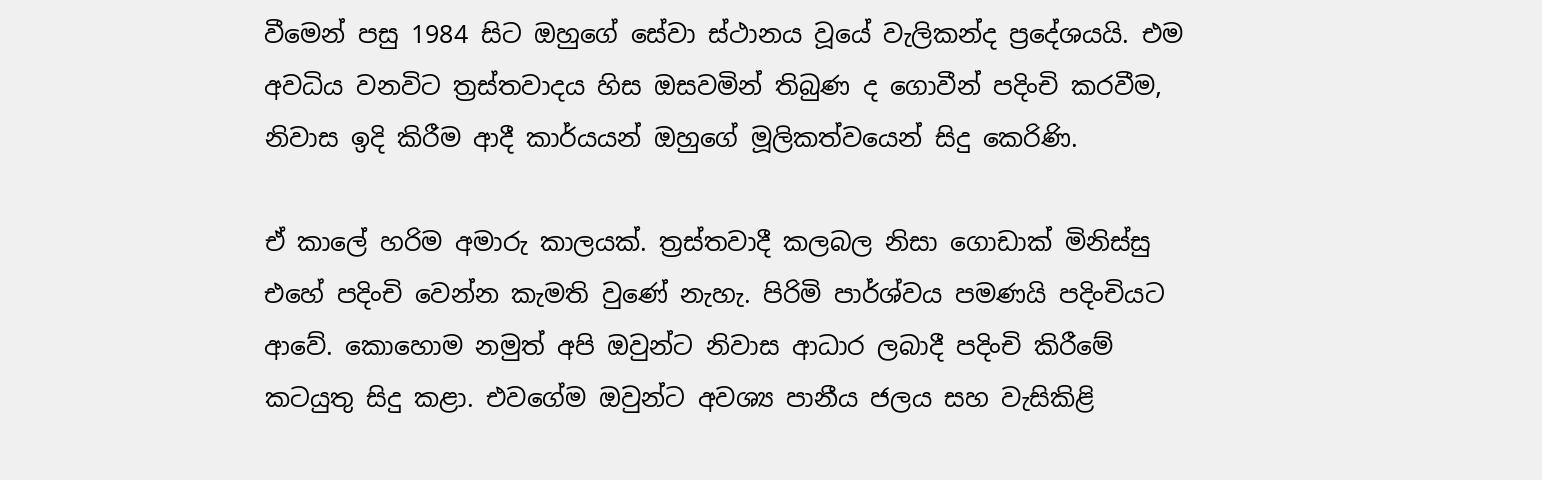වීමෙන් පසු 1984 සිට ඔහුගේ සේවා ස්ථානය වූයේ වැලිකන්ද ප්‍රදේශයයි. එම අවධිය වනවිට ත්‍රස්තවාදය හිස ඔසවමින් තිබුණ ද ගොවීන් පදිංචි කරවීම, නිවාස ඉදි කිරීම ආදී කාර්යයන් ඔහුගේ මූලිකත්වයෙන් සිදු කෙරිණි.

ඒ කාලේ හරිම අමාරු කාලයක්. ත්‍රස්තවාදී කලබල නිසා ගොඩාක් මිනිස්සු එහේ පදිංචි වෙන්න කැමති වුණේ නැහැ. පිරිමි පාර්ශ්වය පමණයි පදිංචියට ආවේ. කොහොම නමුත් අපි ඔවුන්ට නිවාස ආධාර ලබාදී පදිංචි කිරීමේ කටයුතු සිදු කළා. එවගේම ඔවුන්ට අවශ්‍ය පානීය ජලය සහ වැසිකිළි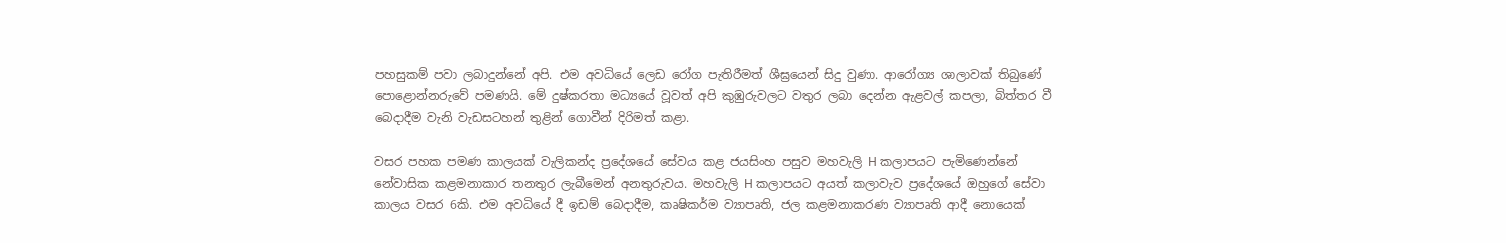පහසුකම් පවා ලබාදුන්නේ අපි. එම අවධියේ ලෙඩ රෝග පැතිරීමත් ශීඝ්‍රයෙන් සිදු වුණා. ආරෝග්‍ය ශාලාවක් තිබුණේ පොළොන්නරුවේ පමණයි. මේ දුෂ්කරතා මධ්‍යයේ වූවත් අපි කුඹුරුවලට වතුර ලබා දෙන්න ඇළවල් කපලා, බිත්තර වී බෙදාදීම වැනි වැඩසටහන් තුළින් ගොවීන් දිරිමත් කළා.

වසර පහක පමණ කාලයක් වැලිකන්ද ප්‍රදේශයේ සේවය කළ ජයසිංහ පසුව මහවැලි H කලාපයට පැමිණෙන්නේ නේවාසික කළමනාකාර තනතුර ලැබීමෙන් අනතුරුවය. මහවැලි H කලාපයට අයත් කලාවැව ප්‍රදේශයේ ඔහුගේ සේවා කාලය වසර 6කි. එම අවධියේ දී ඉඩම් බෙදාදීම, කෘෂිකර්ම ව්‍යාපෘති, ජල කළමනාකරණ ව්‍යාපෘති ආදී නොයෙක්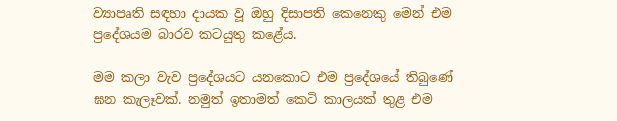ව්‍යාපෘති සඳහා දායක වූ ඔහු දිසාපති කෙනෙකු මෙන් එම ප්‍රදේශයම බාරව කටයුතු කළේය.

මම කලා වැව ප්‍රදේශයට යනකොට එම ප්‍රදේශයේ තිබුණේ ඝන කැලෑවක්. නමුත් ඉතාමත් කෙටි කාලයක් තුළ එම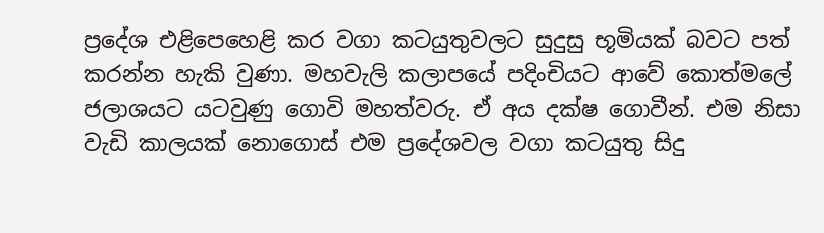ප්‍රදේශ එළිපෙහෙළි කර වගා කටයුතුවලට සුදුසු භූමියක් බවට පත් කරන්න හැකි වුණා. මහවැලි කලාපයේ පදිංචියට ආවේ කොත්මලේ ජලාශයට යටවුණු ගොවි මහත්වරු. ඒ අය දක්ෂ ගොවීන්. එම නිසා වැඩි කාලයක් නොගොස් එම ප්‍රදේශවල වගා කටයුතු සිදු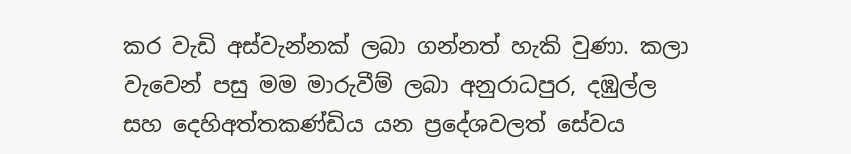කර වැඩි අස්වැන්නක් ලබා ගන්නත් හැකි වුණා. කලා වැවෙන් පසු මම මාරුවීම් ලබා අනුරාධපුර, දඹුල්ල සහ දෙහිඅත්තකණ්ඩිය යන ප්‍රදේශවලත් සේවය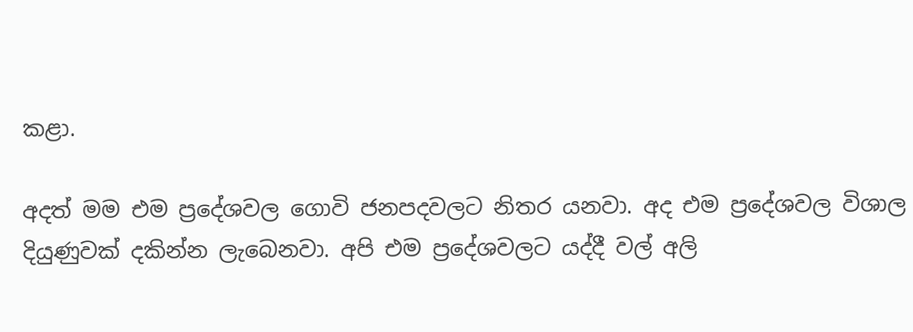කළා.

අදත් මම එම ප්‍රදේශවල ගොවි ජනපදවලට නිතර යනවා. අද එම ප්‍රදේශවල විශාල දියුණුවක් දකින්න ලැබෙනවා. අපි එම ප්‍රදේශවලට යද්දී වල් අලි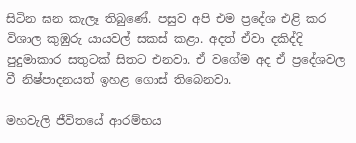සිටින ඝන කැලෑ තිබුණේ. පසුව අපි එම ප්‍රදේශ එළි කර විශාල කුඹුරු යායවල් සකස් කළා. අදත් ඒවා දකිද්දි පුදුමාකාර සතුටක් සිතට එනවා. ඒ වගේම අද ඒ ප්‍රදේශවල වී නිෂ්පාදනයත් ඉහළ ගොස් තිබෙනවා.

මහවැලි ජීවිතයේ ආරම්භය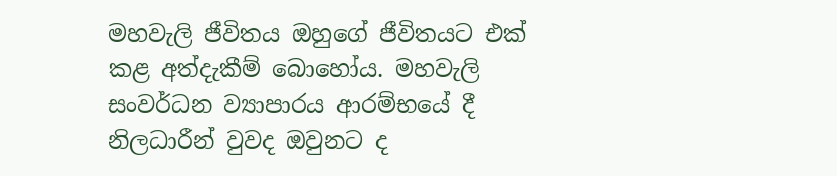මහවැලි ජීවිතය ඔහුගේ ජීවිතයට එක් කළ අත්දැකීම් බොහෝය. මහවැලි සංවර්ධන ව්‍යාපාරය ආරම්භයේ දී නිලධාරීන් වුවද ඔවුනට ද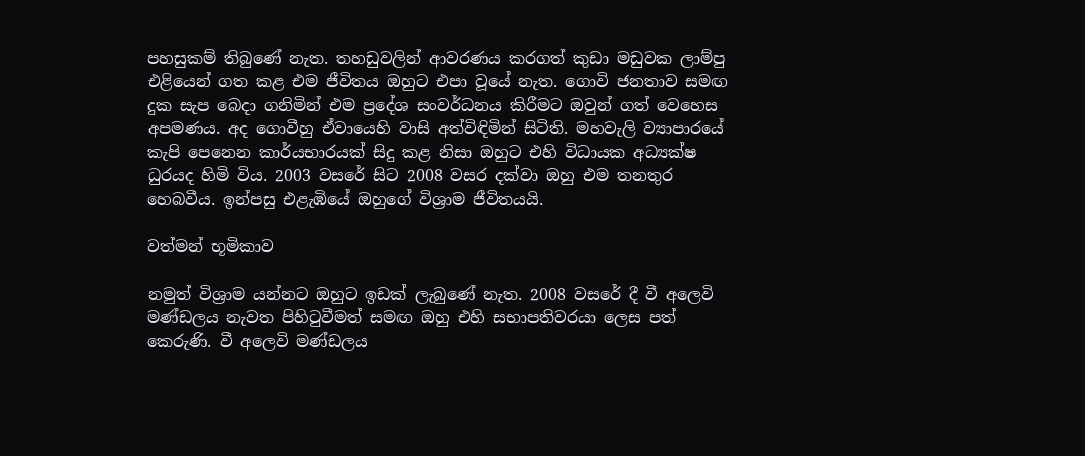පහසුකම් තිබුණේ නැත. තහඩුවලින් ආවරණය කරගත් කුඩා මඩුවක ලාම්පු එළියෙන් ගත කළ එම ජීවිතය ඔහුට එපා වූයේ නැත. ගොවි ජනතාව සමඟ දුක සැප බෙදා ගනිමින් එම ප්‍රදේශ සංවර්ධනය කිරීමට ඔවුන් ගත් වෙහෙස අපමණය. අද ගොවීහු ඒවායෙහි වාසි අත්විඳිමින් සිටිති. මහවැලි ව්‍යාපාරයේ කැපි පෙනෙන කාර්යභාරයක් සිදු කළ නිසා ඔහුට එහි විධායක අධ්‍යක්ෂ ධුරයද හිමි විය. 2003 වසරේ සිට 2008 වසර දක්වා ඔහු එම තනතුර හෙබවීය. ඉන්පසු එළැඹියේ ඔහුගේ විශ්‍රාම ජීවිතයයි.

වත්මන් භූමිකාව

නමුත් විශ්‍රාම යන්නට ඔහුට ඉඩක් ලැබුණේ නැත. 2008 වසරේ දී වී අලෙවි මණ්ඩලය නැවත පිහිටුවීමත් සමඟ ඔහු එහි සභාපතිවරයා ලෙස පත් කෙරුණි. වී අලෙවි මණ්ඩලය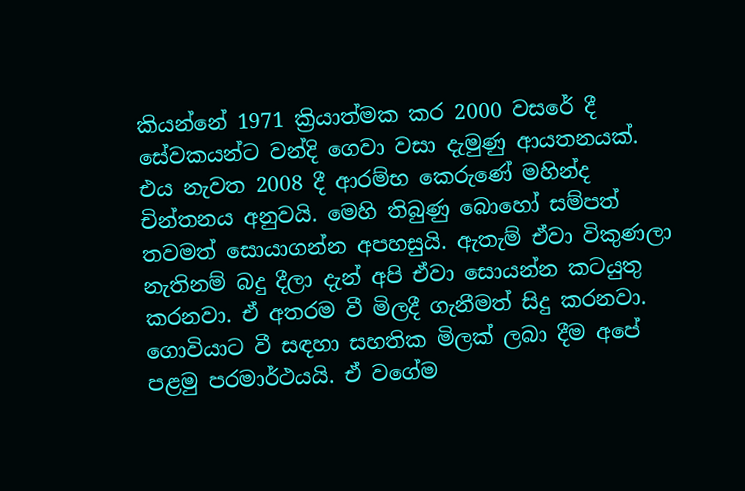කියන්නේ 1971 ක්‍රියාත්මක කර 2000 වසරේ දී සේවකයන්ට වන්දි ගෙවා වසා දැමුණු ආයතනයක්. එය නැවත 2008 දී ආරම්භ කෙරුණේ මහින්ද චින්තනය අනුවයි. මෙහි තිබුණු බොහෝ සම්පත් තවමත් සොයාගන්න අපහසුයි. ඇතැම් ඒවා විකුණලා නැතිනම් බදු දීලා දැන් අපි ඒවා සොයන්න කටයුතු කරනවා. ඒ අතරම වී මිලදී ගැනීමත් සිදු කරනවා. ගොවියාට වී සඳහා සහතික මිලක් ලබා දීම අපේ පළමු පරමාර්ථයයි. ඒ වගේම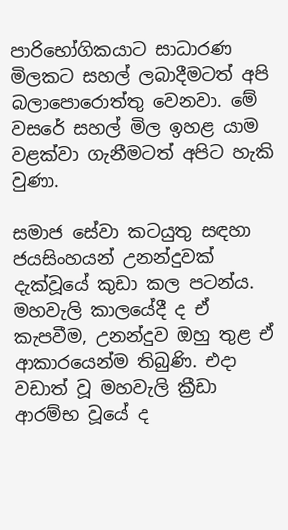පාරිභෝගිකයාට සාධාරණ මිලකට සහල් ලබාදීමටත් අපි බලාපොරොත්තු වෙනවා. මේ වසරේ සහල් මිල ඉහළ යාම වළක්වා ගැනීමටත් අපිට හැකි වුණා.

සමාජ සේවා කටයුතු සඳහා ජයසිංහයන් උනන්දුවක් දැක්වූයේ කුඩා කල පටන්ය. මහවැලි කාලයේදී ද ඒ කැපවීම, උනන්දුව ඔහු තුළ ඒ ආකාරයෙන්ම තිබුණි. එදා වඩාත් වූ මහවැලි ක්‍රීඩා ආරම්භ වූයේ ද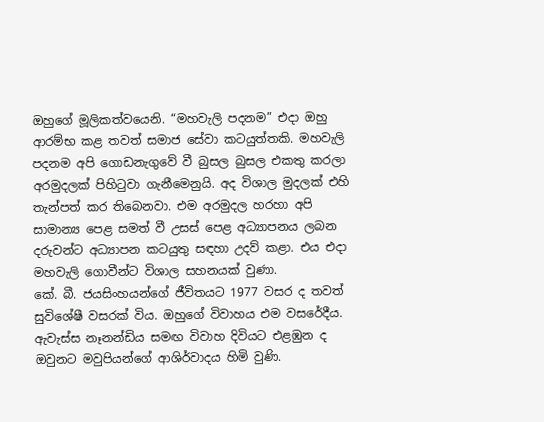ඔහුගේ මූලිකත්වයෙනි. “මහවැලි පදනම” එදා ඔහු ආරම්භ කළ තවත් සමාජ සේවා කටයුත්තකි. මහවැලි පදනම අපි ගොඩනැගුවේ වී බුසල බුසල එකතු කරලා අරමුදලක් පිහිටුවා ගැනීමෙනුයි. අද විශාල මුදලක් එහි තැන්පත් කර තිබෙනවා. එම අරමුදල හරහා අපි සාමාන්‍ය පෙළ සමත් වී උසස් පෙළ අධ්‍යාපනය ලබන දරුවන්ට අධ්‍යාපන කටයුතු සඳහා උදව් කළා. එය එදා මහවැලි ගොවීන්ට විශාල සහනයක් වුණා.
කේ. බී. ජයසිංහයන්ගේ ජීවිතයට 1977 වසර ද තවත් සුවිශේෂී වසරක් විය. ඔහුගේ විවාහය එම වසරේදීය. ඇවැස්ස නෑනන්ඩිය සමඟ විවාහ දිවියට එළඹුන ද ඔවුනට මවුපියන්ගේ ආශිර්වාදය හිමි වුණි.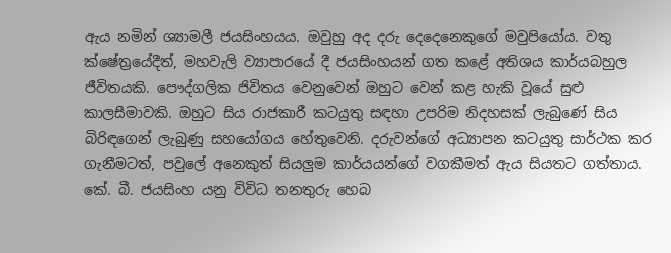ඇය නමින් ශ්‍යාමලී ජයසිංහයය. ඔවුහු අද දරු දෙදෙනෙකුගේ මවුපියෝය. වතු ක්ෂේත්‍රයේදීත්, මහවැලි ව්‍යාපාරයේ දී ජයසිංහයන් ගත කළේ අතිශය කාර්යබහුල ජීවිතයකි. පෞද්ගලික ජිවිතය වෙනුවෙන් ඔහුට වෙන් කළ හැකි වූයේ සුළු කාලසීමාවකි. ඔහුට සිය රාජකාරී කටයුතු සඳහා උපරිම නිදහසක් ලැබුණේ සිය බිරිඳගෙන් ලැබුණු සහයෝගය හේතුවෙනි. දරුවන්ගේ අධ්‍යාපන කටයුතු සාර්ථක කර ගැනීමටත්, පවුලේ අනෙකුත් සියලුම කාර්යයන්ගේ වගකීමත් ඇය සියතට ගත්තාය. කේ. බී. ජයසිංහ යනු විවිධ තනතුරු හෙබ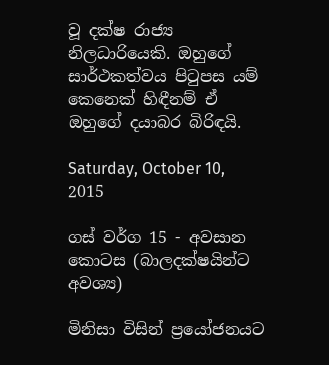වූ දක්ෂ රාජ්‍ය නිලධාරියෙකි. ඔහුගේ සාර්ථකත්වය පිටුපස යම් කෙනෙක් හිඳීනම් ඒ ඔහුගේ දයාබර බිරිඳයි.

Saturday, October 10, 2015

ගස් වර්ග 15 - අවසාන කොටස (බාලදක්ෂයින්ට අවශ්‍ය)

මිනිසා විසින් ප්‍රයෝජනයට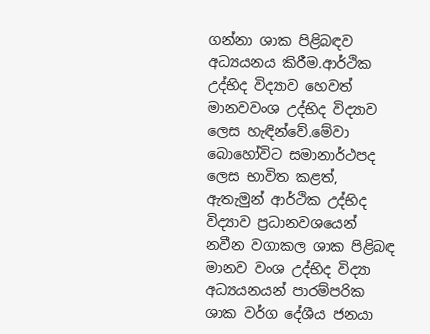ගන්නා ශාක පිළිබඳව අධ්‍යයනය කිරීම.ආර්ථික උද්භිද විද්‍යාව හෙවත් මානවවංශ උද්භිද විද්‍යාව ලෙස හැඳින්වේ.මේවා බොහෝවිට සමානාර්ථපද ලෙස භාවිත කළත්, ඇතැමුන් ආර්ථික උද්භිද විද්‍යාව ප්‍රධානවශයෙන් නවීන වගාකල ශාක පිළිබඳ මානව වංශ උද්භිද විද්‍යා අධ්‍යයනයන් පාරම්පරික ශාක වර්ග දේශීය ජනයා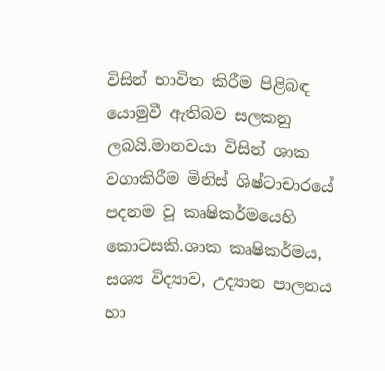විසින් භාවිත කිරීම පිළිබඳ යොමුවී ඇතිබව සලකනු ලබයි.මානවයා විසින් ශාක වගාකිරීම මිනිස් ශිෂ්ටාචාරයේ පදනම වූ කෘෂිකර්මයෙහි කොටසකි.ශාක කෘෂිකර්මය, සශ්‍ය විද්‍යාව, උද්‍යාන පාලනය හා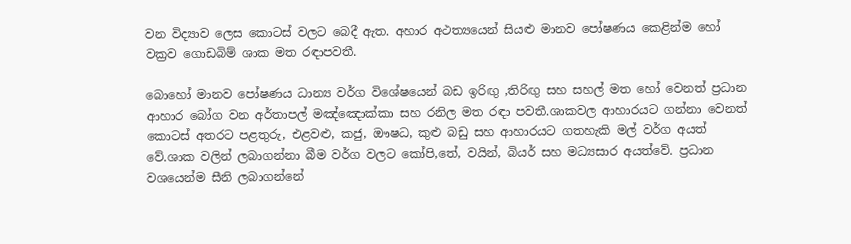වන විද්‍යාව ලෙස කොටස් වලට බෙදී ඇත. අහාර අථත්‍යයෙන් සියළු මානව පෝෂණය කෙළින්ම හෝ වක්‍රව ගොඩබිම් ශාක මත රඳාපවතී.

බොහෝ මානව පෝෂණය ධාන්‍ය වර්ග විශේෂයෙන් බඩ ඉරිඟු ,තිරිඟු සහ සහල් මත හෝ වෙනත් ප්‍රධාන ආහාර බෝග වන අර්තාපල් මඤ්ඤොක්කා සහ රනිල මත රඳා පවතී.ශාකවල ආහාරයට ගන්නා වෙනත් කොටස් අතරට පළතුරු, එළවළු, කජු, ඖෂධ, කුළු බඩු සහ ආහාරයට ගතහැකි මල් වර්ග අයත් වේ.ශාක වලින් ලබාගන්නා බීම වර්ග වලට කෝපි,තේ, වයින්, බියර් සහ මධ්‍යසාර අයත්වේ. ප්‍රධාන වශයෙන්ම සීනි ලබාගන්නේ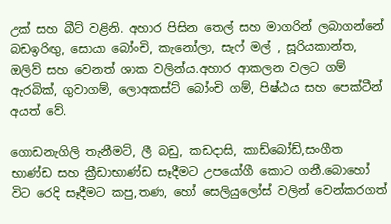උක් සහ බීට් වළිනි. අහාර පිසින තෙල් සහ මාගරින් ලබාගන්නේ බඩඉරිඟු, සොයා බෝංචි, කැනෝලා, සැෆ් මල් , සූරියකාන්ත, ඔලිව් සහ වෙනත් ශාක වලින්ය.අහාර ආකලන වලට ගම් ඇරබික්, ගුවාගම්, ලොඅකස්ට් බෝංචි ගම්, පිෂ්ඨය සහ පෙක්ටීන් අයත් වේ.

ගොඩනැගිලි තැනීමට්, ලී බඩු, කඩදාසි, කාඩ්බෝඩ්,සංගීත භාණ්ඩ සහ ක්‍රීඩාභාණ්ඩ සෑදීමට උපයෝගී කොට ගනී.බොහෝ විට රෙදි සෑදීමට කපු,තණ, හෝ සෙලියුලෝස් වලින් වෙන්කරගත්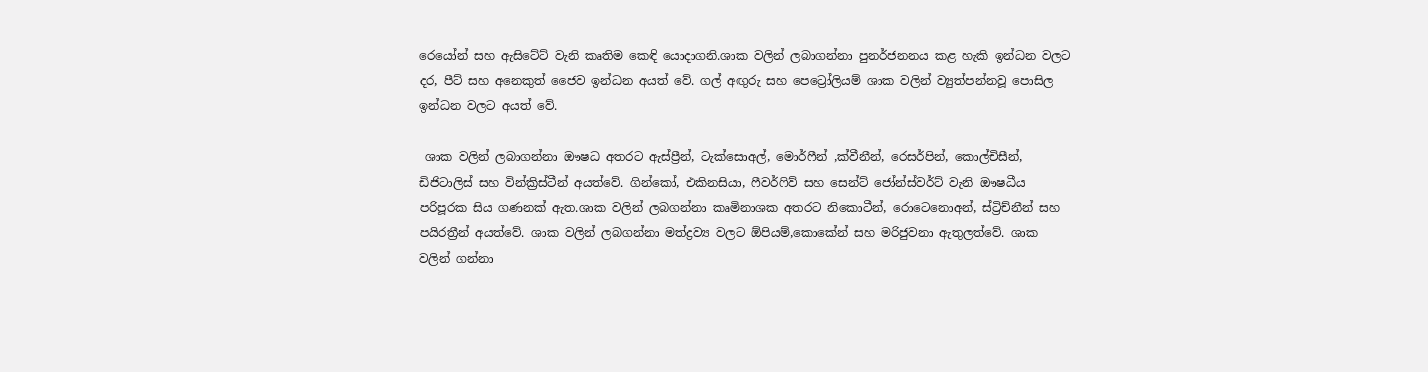රෙයෝන් සහ ඇසිටේට් වැනි කෘතිම කෙඳි යොදාගනි.ශාක වලින් ලබාගන්නා පුනර්ජනනය කළ හැකි ඉන්ධන වලට දර, පීට් සහ අනෙකුත් ජෛව ඉන්ධන අයත් වේ. ගල් අඟුරු සහ පෙට්‍රෝලියම් ශාක වලින් ව්‍යුත්පන්නවූ පොසිල ඉන්ධන වලට අයත් වේ.

 ශාක වලින් ලබාගන්නා ඖෂධ අතරට ඇස්ප්‍රීන්, ටැක්සොඅල්, මොර්ෆීන් ,ක්වීනීන්, රෙසර්පින්, කොල්චිසීන්, ඩිජිටාලිස් සහ වින්ක්‍රිස්ටීන් අයත්වේ. ගින්කෝ, එකිනසියා, ෆීවර්ෆිව් සහ සෙන්ට් ජෝන්ස්වර්ට් වැනි ඖෂධීය පරිපූරක සිය ගණනක් ඇත.ශාක වලින් ලබගන්නා කෘමිනාශක අතරට නිකොටීන්, රොටෙනොඅන්, ස්ට්‍රිච්නීන් සහ පයිරත්‍රීන් අයත්වේ. ශාක වලින් ලබගන්නා මත්ද්‍රව්‍ය වලට ඕපියම්,කොකේන් සහ මරිජුවනා ඇතුලත්වේ. ශාක වලින් ගන්නා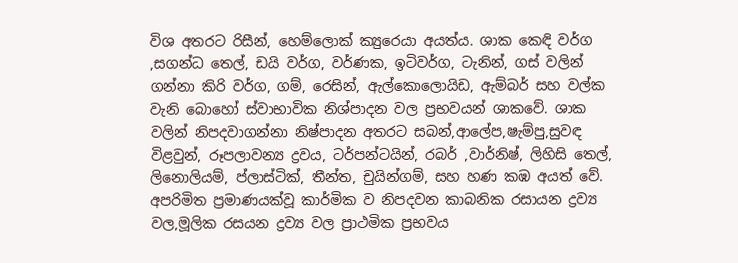විශ අතරට රිසීන්, හෙම්ලොක් ක්‍යුරෙයා අයත්ය. ශාක කෙඳි වර්ග ,සගන්ධ තෙල්, ඩයි වර්ග, වර්ණක, ඉටිවර්ග, ටැනින්, ගස් වලින් ගන්නා කිරි වර්ග, ගම්, රෙසින්, ඇල්කොලොයිඩ, ඇම්බර් සහ වල්ක වැනි බොහෝ ස්වාභාවික නිශ්පාදන වල ප්‍රභවයන් ශාකවේ. ශාක වලින් නිපදවාගන්නා නිෂ්පාදන අතරට සබන්,ආලේප,ෂැම්පු,සුවඳ විළවුන්, රූපලාවන්‍ය ද්‍රව‍ය, ටර්පන්ටයින්, රබර් ,වාර්නිෂ්, ලිහිසි තෙල්, ලිනොලියම්, ප්ලාස්ටික්, තීන්ත, චුයින්ගම්, සහ හණ කඹ අයත් වේ. අපරිමිත ප්‍රමාණයක්වූ කාර්මික ව නිපදවන කාබනික රසායන ද්‍රව්‍ය වල,මූලික රසයන ද්‍රව්‍ය වල ප්‍රාථමික ප්‍රභවය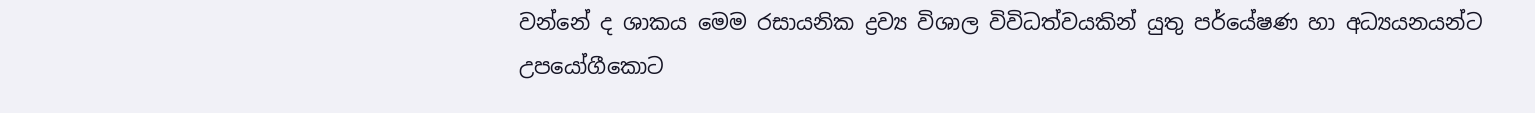වන්නේ ද ශාකය මෙම රසායනික ද්‍රව්‍ය විශාල විවිධත්වයකින් යුතු පර්යේෂණ හා අධ්‍යයනයන්ට උපයෝගීකොට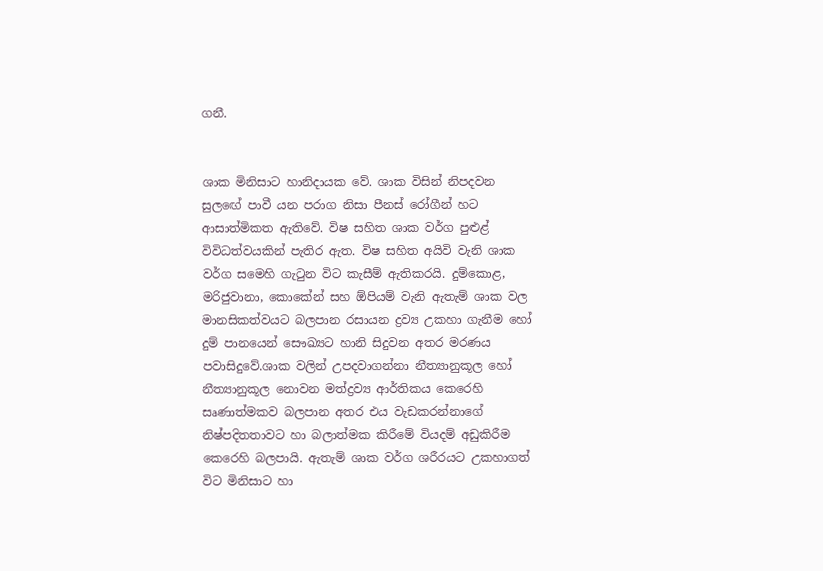ගනී.


ශාක මිනිසාට හානිදායක වේ. ශාක විසින් නිපදවන සුලඟේ පාවී යන පරාග නිසා පීනස් රෝගීන් හට ආසාත්මිකත ඇතිවේ. විෂ සහිත ශාක වර්ග පුළුළ් විවිධත්වයකින් පැතිර ඇත. විෂ සහිත අයිවි වැනි ශාක වර්ග සමෙහි ගැටුන විට කැසීම් ඇතිකරයි. දුම්කොළ, මරිජුවානා, කොකේන් සහ ඕපියම් වැනි ඇතැම් ශාක වල මානසිකත්වයට බලපාන රසායන ද්‍රව්‍ය උකහා ගැනීම හෝ දුම් පානයෙන් සෞඛ්‍යට හානි සිදුවන අතර මරණය පවාසිදුවේ.ශාක වලින් උපදවාගන්නා නීත්‍යානුකූල හෝ නීත්‍යානුකූල නොවන මත්ද්‍රව්‍ය ආර්තිකය කෙරෙහි සෘණාත්මකව බලපාන අතර එය වැඩකරන්නාගේ නිෂ්පදිතතාවට හා බලාත්මක කිරීමේ වියදම් අඩුකිරීම කෙරෙහි බලපායි. ඇතැම් ශාක වර්ග ශරීරයට උකහාගත් විට මිනිසාට හා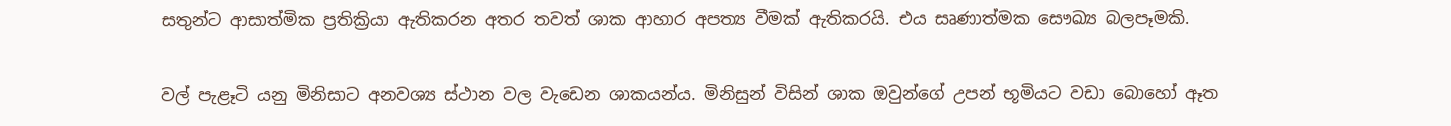සතුන්ට ආසාත්මික ප්‍රතික්‍රියා ඇතිකරන අතර තවත් ශාක ආහාර අපත්‍ය වීමක් ඇතිකරයි. එය සෘණාත්මක සෞඛ්‍ය බලපෑමකි.

වල් පැළෑටි යනු මිනිසාට අනවශ්‍ය ස්ථාන වල වැඩෙන ශාකයන්ය. මිනිසුන් විසින් ශාක ඔවුන්ගේ උපන් භූමියට වඩා බොහෝ ඈත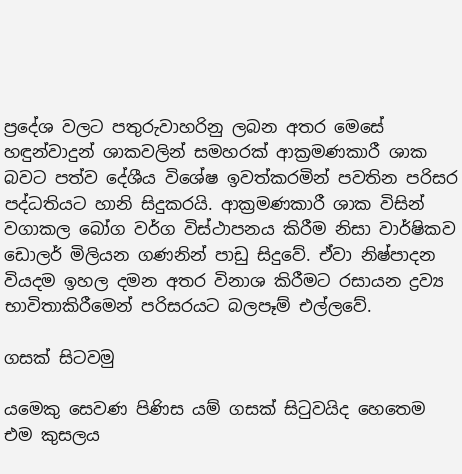ප්‍රදේශ වලට පතුරුවාහරිනු ලබන අතර මෙසේ හඳුන්වාදුන් ශාකවලින් සමහරක් ආක්‍රමණකාරී ශාක බවට පත්ව දේශීය විශේෂ ඉවත්කරමින් පවතින පරිසර පද්ධතියට හානි සිදුකරයි. ආක්‍රමණකාරී ශාක විසින් වගාකල බෝග වර්ග විස්ථාපනය කිරීම නිසා වාර්ෂිකව ඩොලර් මිලියන ගණනින් පාඩු සිදුවේ. ඒවා නිෂ්පාදන වියදම ඉහල දමන අතර විනාශ කිරීමට රසායන ද්‍රව්‍ය භාවිතාකිරීමෙන් පරිසරයට බලපෑම් එල්ලවේ.

ගසක්‌ සිටවමු

යමෙකු සෙවණ පිණිස යම් ගසක්‌ සිටුවයිද හෙතෙම එම කුසලය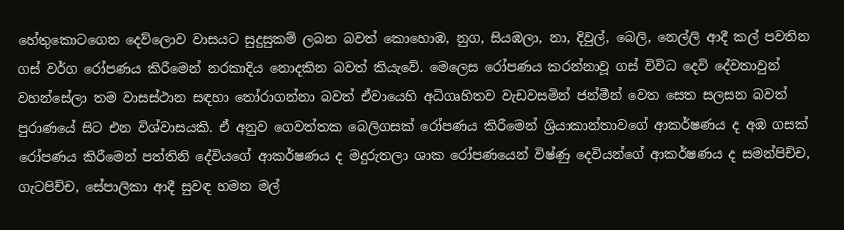හේතුකොටගෙන දෙව්ලොව වාසයට සුදුසුකම් ලබන බවත් කොහොඹ, නුග, සියඹලා, නා, දිවුල්, බෙලි, නෙල්ලි ආදී කල් පවතින ගස්‌ වර්ග රෝපණය කිරීමෙන් නරකාදිය නොදකින බවත් කියැවේ. මෙලෙස රෝපණය කරන්නාවූ ගස්‌ විවිධ දෙවි දේවතාවුන් වහන්සේලා තම වාසස්‌ථාන සඳහා තෝරාගන්නා බවත් ඒවායෙහි අධිගෘහිතව වැඩවසමින් ජන්මීන් වෙත සෙත සලසන බවත් පුරාණයේ සිට එන විශ්වාසයකි. ඒ අනුව ගෙවත්තක බෙලිගසක්‌ රෝපණය කිරීමෙන් ශ්‍රියාකාන්තාවගේ ආකර්ෂණය ද අඹ ගසක්‌ රෝපණය කිරීමෙන් පත්තිනි දේවියගේ ආකර්ෂණය ද මදුරුතලා ශාක රෝපණයෙන් විෂ්ණු දෙවියන්ගේ ආකර්ෂණය ද සමන්පිච්ච, ගැටපිච්ච, සේපාලිකා ආදී සුවඳ හමන මල්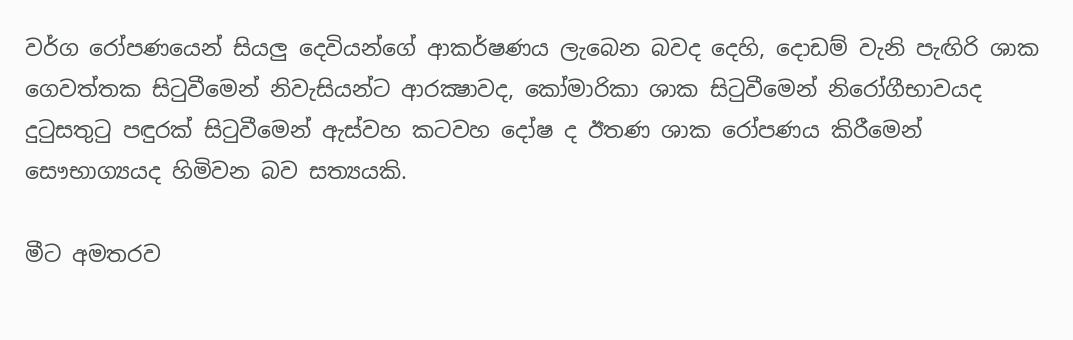වර්ග රෝපණයෙන් සියලු දෙවියන්ගේ ආකර්ෂණය ලැබෙන බවද දෙහි, දොඩම් වැනි පැඟිරි ශාක ගෙවත්තක සිටුවීමෙන් නිවැසියන්ට ආරක්‍ෂාවද, කෝමාරිකා ශාක සිටුවීමෙන් නිරෝගීභාවයද දුටුසතුටු පඳුරක්‌ සිටුවීමෙන් ඇස්‌වහ කටවහ දෝෂ ද ඊතණ ශාක රෝපණය කිරීමෙන් සෞභාග්‍යයද හිමිවන බව සත්‍යයකි.

මීට අමතරව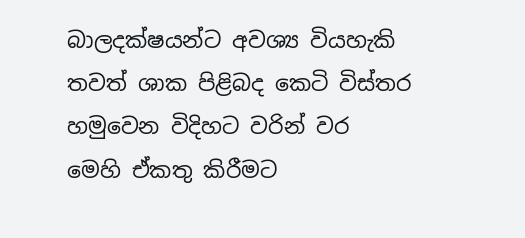බාලදක්ෂයන්ට අවශ්‍ය වියහැකි තවත් ශාක පිළිබද කෙටි විස්තර හමුවෙන විදිහට වරින් වර මෙහි ඒකතු කිරීමට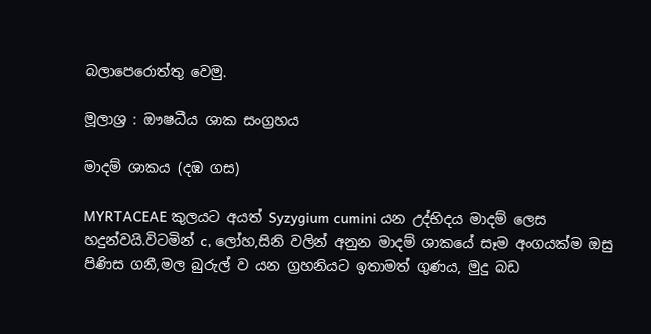බලාපෙරොත්තු වෙමු.

මූලාශ්‍ර : ඖෂධීය ශාක සංග්‍රහය

මාදම් ශාකය (දඹ ගස)

MYRTACEAE කුලයට අයත් Syzygium cumini යන උද්භිදය මාදම් ලෙස හදුන්වයි.විටමින් c, ලෝහ,සිනි වලින් අනුන මාදම් ශාකයේ සෑම අංගයක්ම ඔසු පිණිස ගනී,මල බුරුල් ව යන ග්‍රහනියට ඉතාමත් ගුණය, මුදු බඩ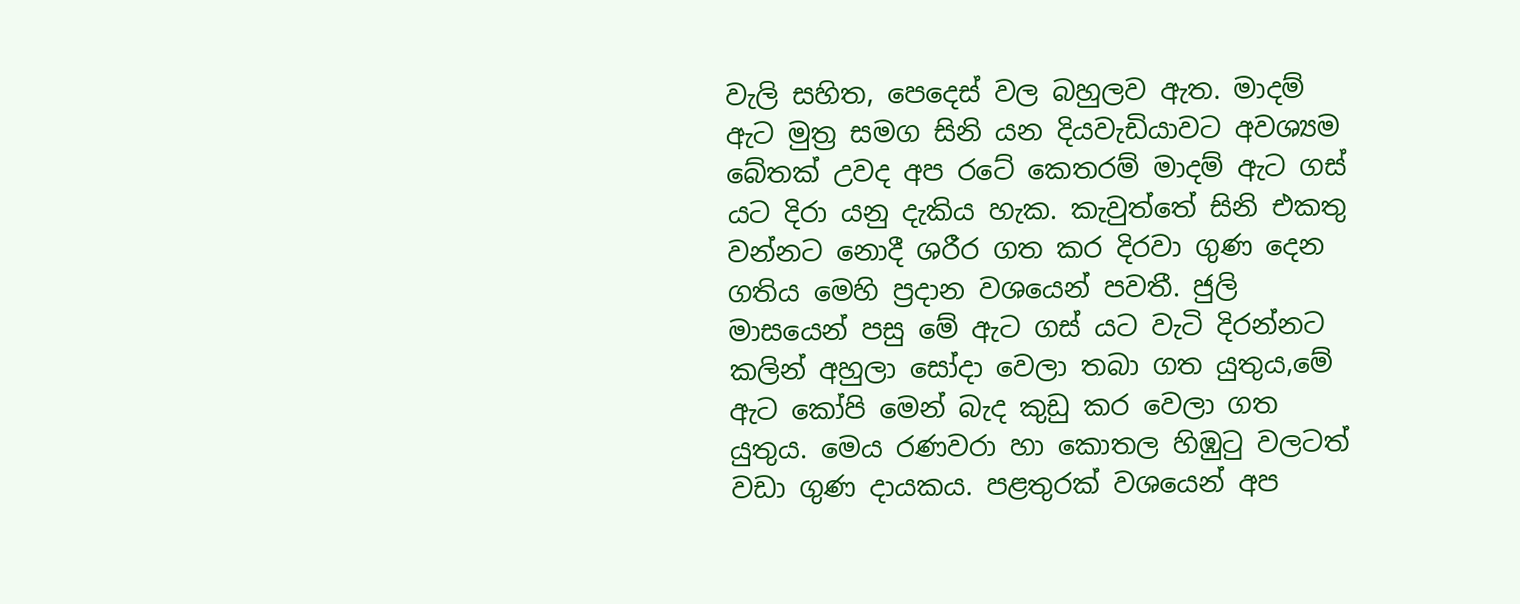වැලි සහිත, පෙදෙස් වල බහුලව ඇත. මාදම් ඇට මුත්‍ර සමග සිනි යන දියවැඩියාවට අවශ්‍යම බේතක් උවද අප රටේ කෙතරම් මාදම් ඇට ගස් යට දිරා යනු දැකිය හැක. කැවුත්තේ සිනි එකතු වන්නට නොදී ශරීර ගත කර දිරවා ගුණ දෙන ගතිය මෙහි ප්‍රදාන වශයෙන් පවතී. ජුලි මාසයෙන් පසු මේ ඇට ගස් යට වැටි දිරන්නට කලින් අහුලා සෝදා වෙලා තබා ගත යුතුය,මේ ඇට කෝපි මෙන් බැද කුඩු කර වෙලා ගත යුතුය. මෙය රණවරා හා කොතල හිඹුටු වලටත් වඩා ගුණ දායකය. පළතුරක් වශයෙන් අප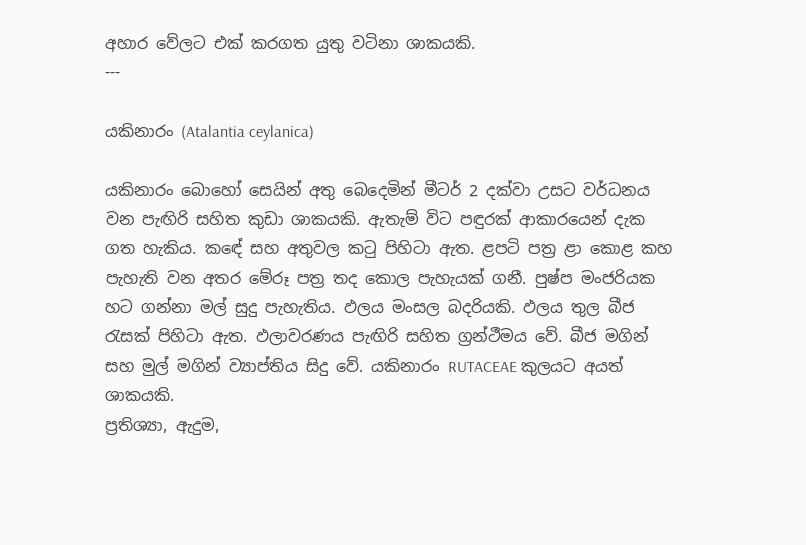අහාර වේලට එක් කරගත යුතු වටිනා ශාකයකි.
---

යකිනාරං (Atalantia ceylanica)

යකිනාරං බොහෝ සෙයින් අතු බෙදෙමින් මීටර් 2 දක්වා උසට වර්ධනය වන පැඟිරි සහිත කුඩා ශාකයකි. ඇතැම් විට පඳුරක් ආකාරයෙන් දැක ගත හැකිය. කඳේ සහ අතුවල කටු පිහිටා ඇත. ළපටි පත්‍ර ළා කොළ කහ පැහැති වන අතර මේරූ පත්‍ර තද කොල පැහැයක් ගනී. පුෂ්ප මංජරියක හට ගන්නා මල් සුදු පැහැතිය. ඵලය මංසල බදරියකි. ඵලය තුල බීජ රැසක් පිහිටා ඇත. ඵලාවරණය පැඟිරි සහිත ග්‍රන්ථීමය වේ. බීජ මගින් සහ මුල් මගින් ව්‍යාප්තිය සිදු වේ. යකිනාරං RUTACEAE කුලයට අයත් ශාකයකි.
ප්‍රතිශ්‍යා, ඇදුම,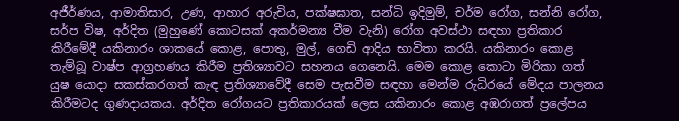අජීර්ණය, ආමාතිසාර, උණ, ආහාර අරුචිය, පක්ෂඝාත, සන්ධි ඉදිමුම්, චර්ම රෝග, සන්නි රෝග, සර්ප විෂ, අර්දිත (මුහුණේ කොටසක් අකර්මන්‍ය වීම වැනි) රෝග අවස්ථා සඳහා ප්‍රතිකාර කිරීමේදී යකිනාරං ශාකයේ කොළ, පොතු, මුල්, ගෙඩි ආදිය භාවිතා කරයි. යකිනාරං කොළ තැම්බූ වාෂ්ප ආග්‍රහණය කිරීම ප්‍රතිශ්‍යාවට සහනය ගෙනෙයි. මෙම කොළ කොටා මිරිකා ගත් යුෂ යොදා සකස්කරගත් කැඳ ප්‍රතිශ්‍යාවේදී සෙම පැසවීම සඳහා මෙන්ම රුධිරයේ මේදය පාලනය කිරීමටද ගුණදායකය. අර්දිත රෝගයට ප්‍රතිකාරයක් ලෙස යකිනාරං කොළ අඹරාගත් ප්‍රලේපය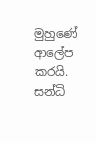මුහුණේ ආලේප කරයි. සන්ධි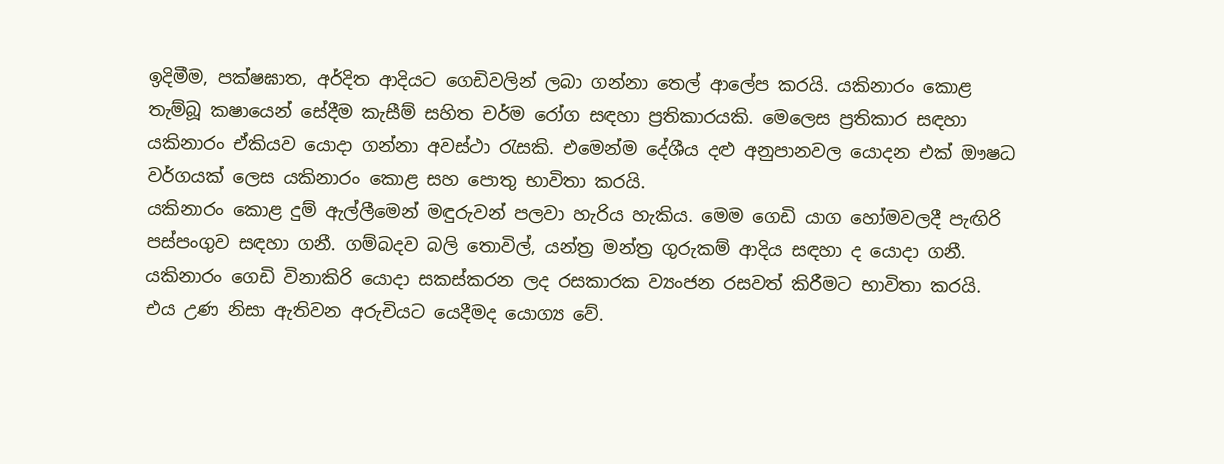ඉදිමීම, පක්ෂඝාත, අර්දිත ආදියට ගෙඩිවලින් ලබා ගන්නා තෙල් ආලේප කරයි. යකිනාරං කොළ තැම්බූ කෂායෙන් සේදීම කැසීම් සහිත චර්ම රෝග සඳහා ප්‍රතිකාරයකි. මෙලෙස ප්‍රතිකාර සඳහා යකිනාරං ඒකියව යොදා ගන්නා අවස්ථා රැසකි. එමෙන්ම දේශීය දළු අනුපානවල යොදන එක් ඖෂධ වර්ගයක් ලෙස යකිනාරං කොළ සහ පොතු භාවිතා කරයි.
යකිනාරං කොළ දුම් ඇල්ලීමෙන් මඳුරුවන් පලවා හැරිය හැකිය. මෙම ගෙඩි යාග හෝමවලදී පැඟිරි පස්පංගුව සඳහා ගනී. ගම්බදව බලි තොවිල්, යන්ත්‍ර මන්ත්‍ර ගුරුකම් ආදිය සඳහා ද යොදා ගනී. යකිනාරං ගෙඩි විනාකිරි යොදා සකස්කරන ලද රසකාරක ව්‍යංජන රසවත් කිරීමට භාවිතා කරයි. එය උණ නිසා ඇතිවන අරුචියට යෙදීමද යොග්‍ය වේ.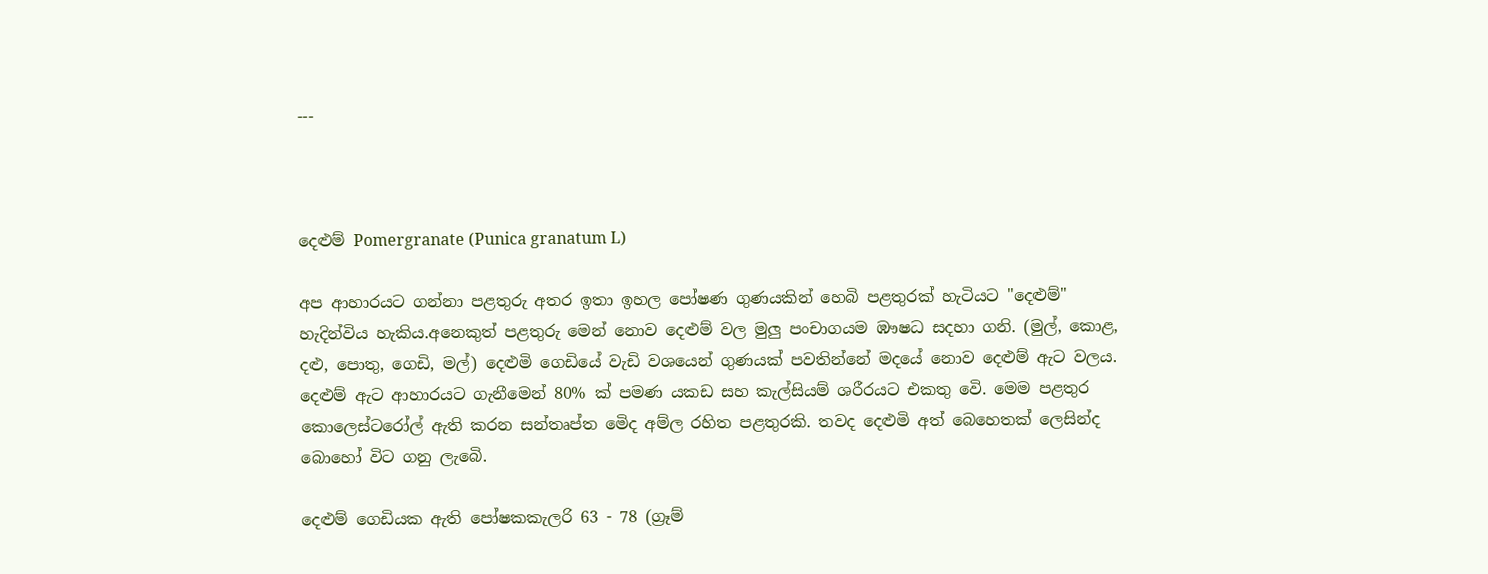---



දෙළුම් Pomergranate (Punica granatum L)

අප ආහාරයට ගන්නා පළතුරු අතර ඉතා ඉහල පෝෂණ ගුණයකින් හෙබි පළතුරක් හැටියට "දෙළුම්" හැදින්විය හැකිය.අනෙකුත් පළතුරු මෙන් නොව දෙළුම් වල මුලු පංචාගයම ඹෟෂධ සදහා ගනි. (මුල්, කොළ, දළු, පොතු, ගෙඩි, මල්) දෙළුමි ගෙඩියේ වැඩි වශයෙන් ගුණයක් පවතින්නේ මදයේ නොව දෙළුම් ඇට වලය. දෙළුම් ඇට ආහාරයට ගැනීමෙන් 80% ක් පමණ යකඩ සහ කැල්සියම් ශරීරයට එකතු වෙි. මෙම පළතුර කොලෙස්ටරෝල් ඇති කරන සන්තෘප්ත මෙිද අම්ල රහිත පළතුරකි. තවද දෙළුමි අත් බෙහෙතක් ලෙසින්ද බොහෝ විට ගනු ලැබෙි.

දෙළුම් ගෙඩියක ඇති පෝෂකකැලරි 63 - 78 (ග්‍රෑම්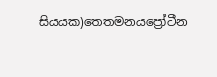සියයක)තෙතමනයප්‍රෝටීන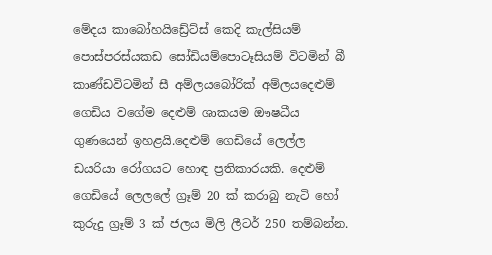මේදය කාබෝහයිඩ්‍රේට්ස් කෙදි කැල්සියම් පොස්පරස්යකඩ සෝඩියම්පොටෑසියම් විටමින් බී කාණ්ඩවිටමින් සී අම්ලයබෝරික් අම්ලයදෙළුම් ගෙඩිය වගේම දෙළුම් ශාකයම ඖෂධීය ගුණයෙන් ඉහළයි.දෙළුම් ගෙඩියේ ලෙල්ල ඩයරියා රෝගයට හොඳ ප්‍රතිකාරයකි. දෙළුම් ගෙඩියේ ලෙලලේ ග්‍රෑම් 20 ක් කරාබු නැටි හෝ කුරුදු ග්‍රෑම් 3 ක් ජලය මිලි ලීටර් 250 තම්බන්න.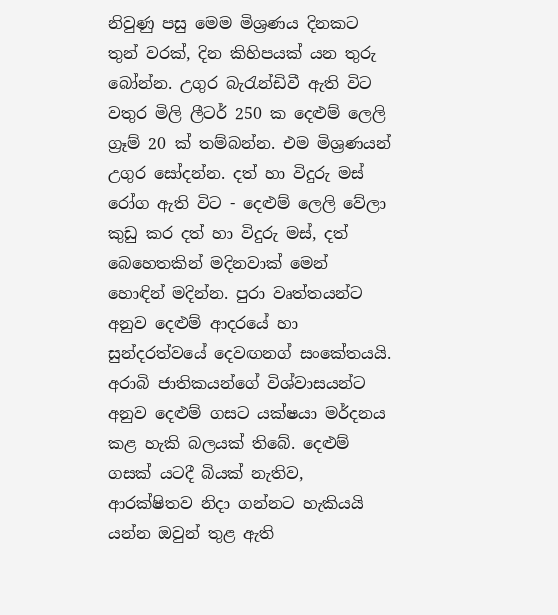නිවුණු පසු මෙම මිශ්‍රණය දිනකට තුන් වරක්, දින කිහිපයක් යන තුරු බෝන්න. උගුර බැරැන්ඩිවී ඇති විට වතුර මිලි ලීටර් 250 ක දෙළුම් ලෙලි ග්‍රෑම් 20 ක් තම්බන්න. එම මිශ්‍රණයන් උගුර සෝදන්න. දත් හා විදුරු මස් රෝග ඇති විට - දෙළුම් ලෙලි වේලා කුඩු කර දත් හා විදුරු මස්, දත් බෙහෙතකින් මදිනවාක් මෙන් හොඳින් මදින්න. පුරා වෘත්තයන්ට අනුව දෙළුම් ආදරයේ හා සුන්දරත්වයේ දෙවඟනග් සංකේතයයි. අරාබි ජාතිකයන්ගේ විශ්වාසයන්ට අනුව දෙළුම් ගසට යක්ෂයා මර්දනය කළ හැකි බලයක් තිබේ. දෙළුම් ගසක් යටදී බියක් නැතිව, ආරක්ෂිතව නිදා ගන්නට හැකියයි යන්න ඔවුන් තුළ ඇති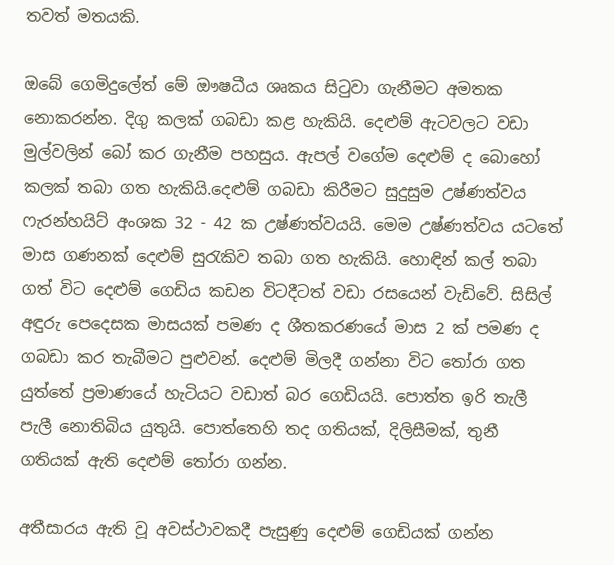තවත් මතයකි.

ඔබේ ගෙමිදුලේත් මේ ඖෂධීය ශෘකය සිටුවා ගැනීමට අමතක නොකරන්න. දිගු කලක් ගබඩා කළ හැකියි. දෙළුම් ඇටවලට වඩා මුල්වලින් බෝ කර ගැනීම පහසුය. ඇපල් වගේම දෙළුම් ද බොහෝ කලක් තබා ගත හැකියි.දෙළුම් ගබඩා කිරීමට සුදුසුම උෂ්ණත්වය ෆැරන්හයිට් අංශක 32 - 42 ක උෂ්ණත්වයයි. මෙම උෂ්ණත්වය යටතේ මාස ගණනක් දෙළුම් සුරැකිව තබා ගත හැකියි. හොඳින් කල් තබා ගත් විට දෙළුම් ගෙඩිය කඩන විටදීටත් වඩා රසයෙන් වැඩිවේ. සිසිල් අඳුරු පෙදෙසක මාසයක් පමණ ද ශීතකරණයේ මාස 2 ක් පමණ ද ගබඩා කර තැබීමට පුළුවන්. දෙළුම් මිලදී ගන්නා විට තෝරා ගත යුත්තේ ප්‍රමාණයේ හැටියට වඩාත් බර ගෙඩියයි. පොත්ත ඉරි තැලී පැලී නොතිබිය යුතුයි. පොත්තෙහි තද ගතියක්, දිලිසීමක්, තුනී ගතියක් ඇති දෙළුම් තෝරා ගන්න.

අතීසාරය ඇති වූ අවස්ථාවකදී පැසුණු දෙළුම් ගෙඩියක් ගන්න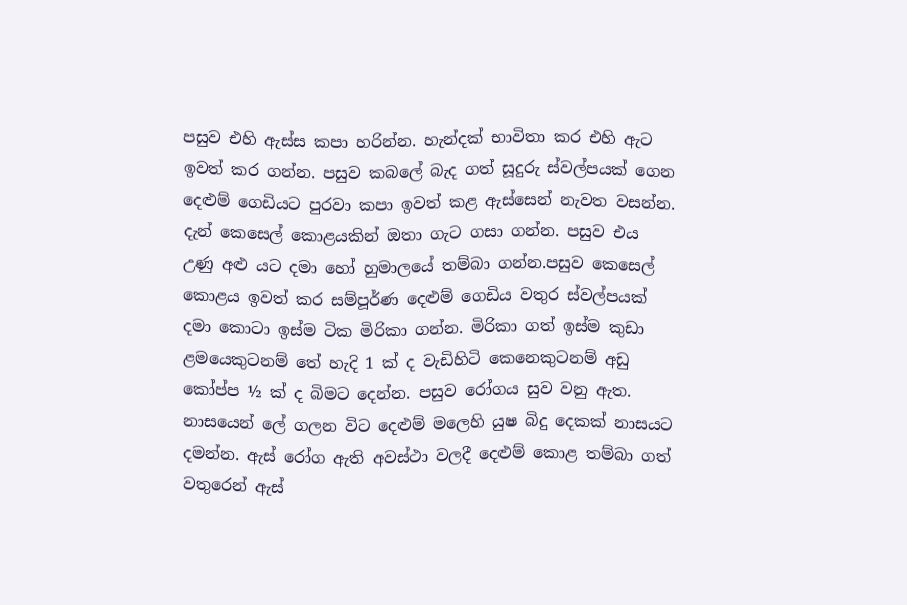පසුව එහි ඇස්ස කපා හරින්න. හැන්දක් භාවිතා කර එහි ඇට ඉවත් කර ගන්න. පසුව කබලේ බැද ගත් සූදුරු ස්වල්පයක් ගෙන දෙළුම් ගෙඩියට පුරවා කපා ඉවත් කළ ඇස්සෙන් නැවත වසන්න. දැන් කෙසෙල් කොළයකින් ඔතා ගැට ගසා ගන්න. පසුව එය උණු අළු යට දමා හෝ හුමාලයේ තම්බා ගන්න.පසුව කෙසෙල් කොළය ඉවත් කර සම්පූර්ණ දෙළුම් ගෙඩිය වතුර ස්වල්පයක් දමා කොටා ඉස්ම ටික මිරිකා ගන්න. මිරිකා ගත් ඉස්ම කුඩා ළමයෙකුටනම් තේ හැදි 1 ක් ද වැඩිහිටි කෙනෙකුටනම් අඩු කෝප්ප ½ ක් ද බිමට දෙන්න. පසුව රෝගය සුව වනු ඇත. නාසයෙන් ලේ ගලන විට දෙළුම් මලෙහි යුෂ බිදු දෙකක් නාසයට දමන්න. ඇස් රෝග ඇති අවස්ථා වලදී දෙළුම් කොළ තම්බා ගත් වතුරෙන් ඇස්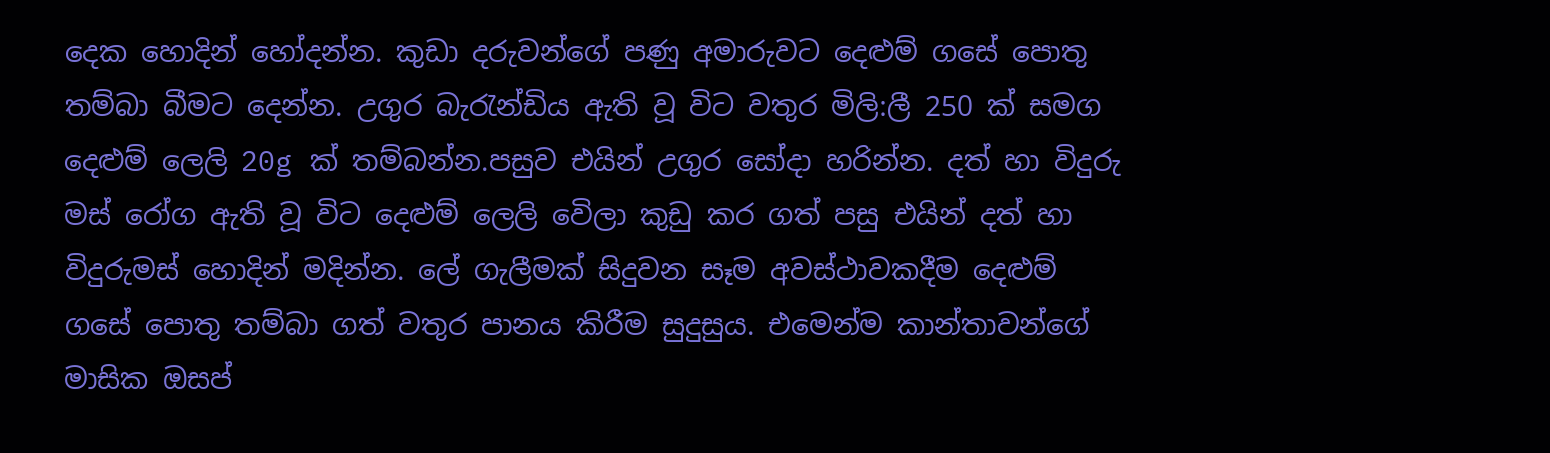දෙක හොදින් හෝදන්න. කුඩා දරුවන්ගේ පණු අමාරුවට දෙළුම් ගසේ පොතු තම්බා බීමට දෙන්න. උගුර බැරැන්ඩිය ඇති වූ විට වතුර මිලි:ලී 250 ක් සමග දෙළුම් ලෙලි 20g ක් තම්බන්න.පසුව එයින් උගුර සෝදා හරින්න. දත් හා විදුරු මස් රෝග ඇති වූ විට දෙළුම් ලෙලි වෙිලා කුඩු කර ගත් පසු එයින් දත් හා විදුරුමස් හොදින් මදින්න. ලේ ගැලීමක් සිදුවන සෑම අවස්ථාවකදීම දෙළුම් ගසේ පොතු තම්බා ගත් වතුර පානය කිරීම සුදුසුය. එමෙන්ම කාන්තාවන්ගේ මාසික ඔසප්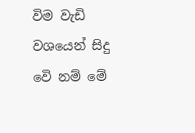විම වැඩි වශයෙන් සිදු වෙි නම් මේ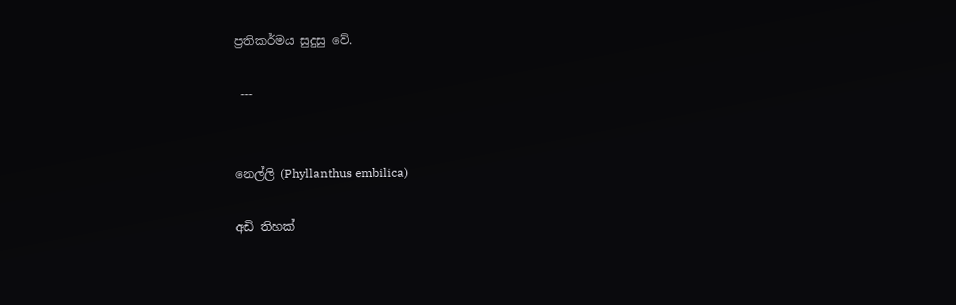ප්‍රතිකර්මය සුදුසු වේ.

 ---


නෙල්ලි (Phyllanthus embilica)

අඩි තිහක්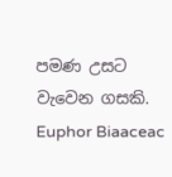පමණ උසට වැවෙන ගසකි. Euphor Biaaceac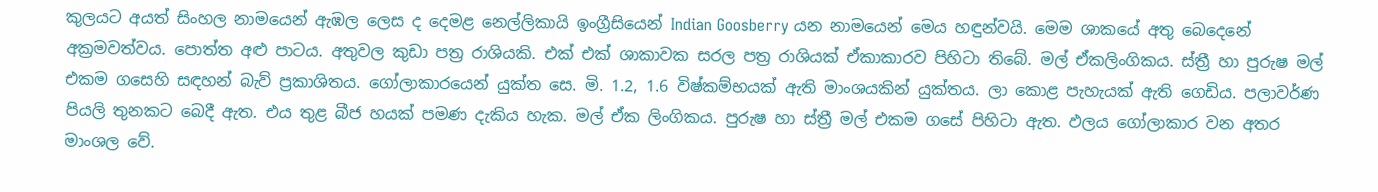කුලයට අයත් සිංහල නාමයෙන් ඇඹල ලෙස ද දෙමළ නෙල්ලිකායි ඉංග්‍රීසියෙන් Indian Goosberry යන නාමයෙන් මෙය හඳුන්වයි. මෙම ශාකයේ අතු බෙදෙනේ අක්‍රමවත්වය. පොත්ත අළු පාටය. අතුවල කුඩා පත්‍ර රාශියකි. එක්‌ එක්‌ ශාකාවක සරල පත්‍ර රාශියක්‌ ඒකාකාරව පිහිටා තිබේ. මල් ඒකලිංගිකය. ස්‌ත්‍රී හා පුරුෂ මල් එකම ගසෙහි සඳහන් බැව් ප්‍රකාශිතය. ගෝලාකාරයෙන් යුක්‌ත සෙ. මි. 1.2, 1.6 විෂ්කම්භයක්‌ ඇති මාංශයකින් යුක්‌තය. ලා කොළ පැහැයක්‌ ඇති ගෙඩිය. පලාවර්ණ පියලි තුනකට බෙදී ඇත. එය තුළ බීජ හයක්‌ පමණ දැකිය හැක. මල් ඒක ලිංගිකය. පුරුෂ හා ස්ත්‍රී මල් එකම ගසේ පිහිටා ඇත. ඵලය ගෝලාකාර වන අතර මාංශල වේ.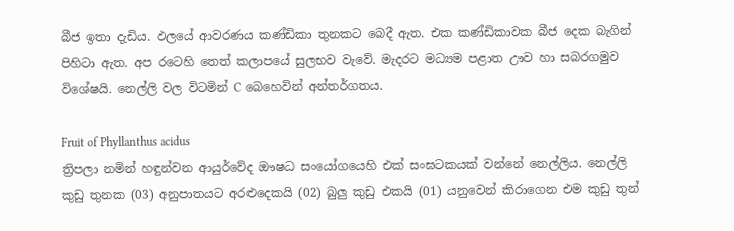බීජ ඉතා දැඩිය. ඵලයේ ආවරණය කණ්ඩිකා තුනකට බෙදී ඇත. එක කණ්ඩිකාවක බීජ දෙක බැගින් පිහිටා ඇත. අප රටෙහි තෙත් කලාපයේ සුලභව වැවේ. මැදරට මධ්‍යම පළාත ඌව හා සබරගමුව විශේෂයි. නෙල්ලි වල විටමින් C බෙහෙවින් අන්තර්ගතය.

Fruit of Phyllanthus acidus
ත්‍රිපලා නමින් හඳුන්වන ආයුර්වේද ඖෂධ සංයෝගයෙහි එක් සංඝටකයක් වන්නේ නෙල්ලිය. නෙල්ලි කුඩු තුනක (03) අනුපාතයට අරළුදෙකයි (02) බුලු කුඩු එකයි (01) යනුවෙන් කිරාගෙන එම කුඩු තුන්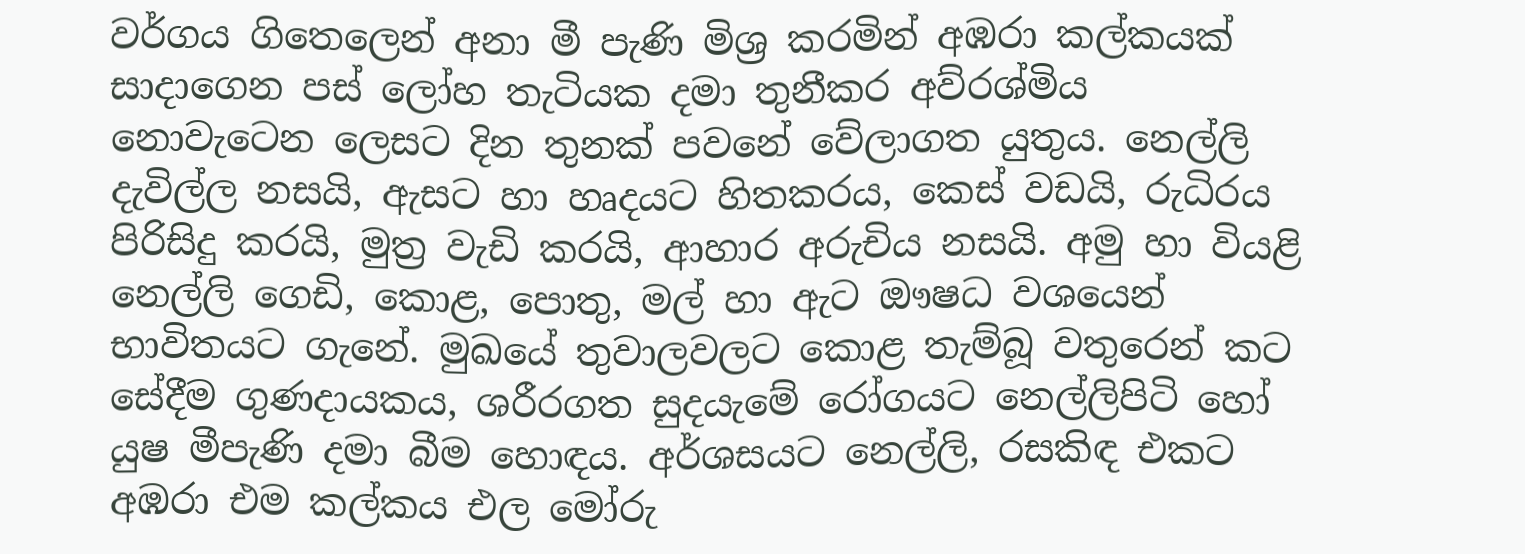වර්ගය ගිතෙලෙන් අනා මී පැණි මිශ්‍ර කරමින් අඹරා කල්කයක්‌ සාදාගෙන පස්‌ ලෝහ තැටියක දමා තුනීකර අව්රශ්මිය නොවැටෙන ලෙසට දින තුනක්‌ පවනේ වේලාගත යුතුය. නෙල්ලි දැවිල්ල නසයි, ඇසට හා හෘදයට හිතකරය, කෙස් වඩයි, රුධිරය පිරිසිදු කරයි, මුත්‍ර වැඩි කරයි, ආහාර අරුචිය නසයි. අමු හා වියළි නෙල්ලි ගෙඩි, කොළ, පොතු, මල් හා ඇට ඖෂධ වශයෙන් භාවිතයට ගැනේ. මුඛයේ තුවාලවලට කොළ තැම්බූ වතුරෙන් කට සේදීම ගුණදායකය, ශරීරගත සුදයැමේ රෝගයට නෙල්ලිපිටි හෝ යුෂ මීපැණි දමා බීම හොඳය. අර්ශසයට නෙල්ලි, රසකිඳ එකට අඹරා එම කල්කය එල මෝරු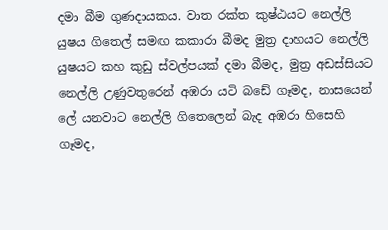දමා බීම ගුණදායකය. වාත රක්‌ත කුෂ්ඨයට නෙල්ලි යුෂය ගිතෙල් සමඟ කකාරා බීමද මුත්‍ර දාහයට නෙල්ලි යුෂයට කහ කුඩු ස්‌වල්පයක්‌ දමා බීමද, මුත්‍ර අඩස්‌සියට නෙල්ලි උණුවතුරෙන් අඹරා යටි බඩේ ගෑමද, නාසයෙන් ලේ යනවාට නෙල්ලි ගිතෙලෙන් බැද අඹරා හිසෙහි ගෑමද,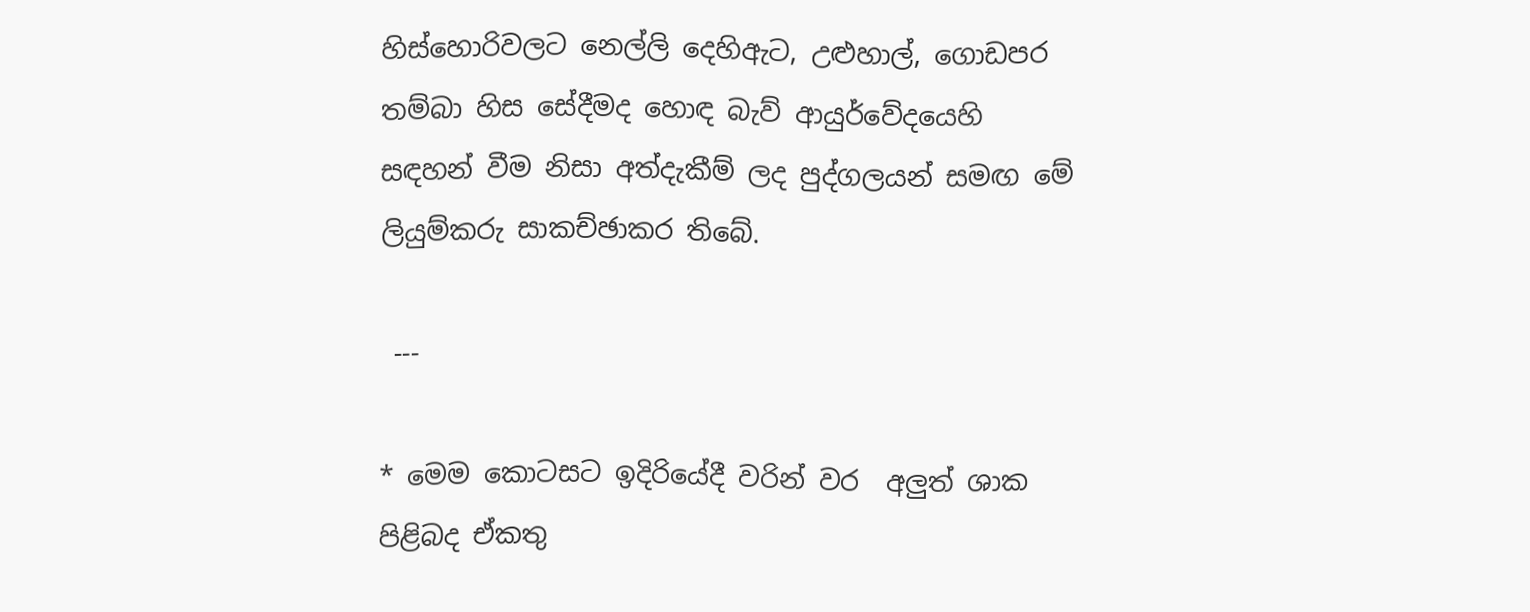හිස්‌හොරිවලට නෙල්ලි දෙහිඇට, උළුහාල්, ගොඩපර තම්බා හිස සේදීමද හොඳ බැව් ආයුර්වේදයෙහි සඳහන් වීම නිසා අත්දැකීම් ලද පුද්ගලයන් සමඟ මේ ලියුම්කරු සාකච්ඡාකර තිබේ.

 ---

* මෙම කොටසට ඉදිරියේදී වරින් වර  අලුත් ශාක පිළිබද ඒකතු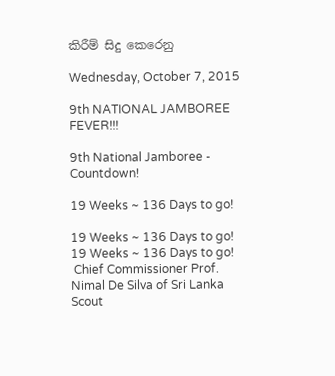කිරීම් සිදු කෙරෙනු

Wednesday, October 7, 2015

9th NATIONAL JAMBOREE FEVER!!!

9th National Jamboree - Countdown!

19 Weeks ~ 136 Days to go!

19 Weeks ~ 136 Days to go!
19 Weeks ~ 136 Days to go!
 Chief Commissioner Prof. Nimal De Silva of Sri Lanka Scout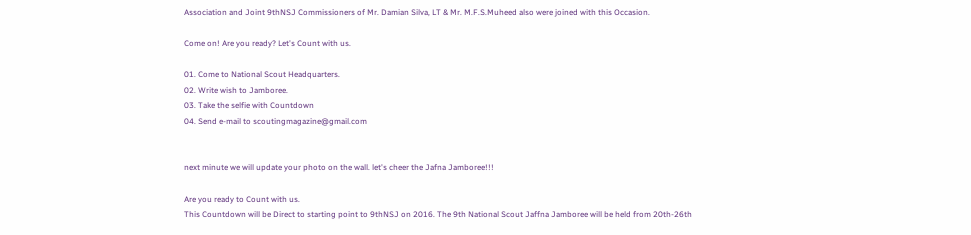Association and Joint 9thNSJ Commissioners of Mr. Damian Silva, LT & Mr. M.F.S.Muheed also were joined with this Occasion.

Come on! Are you ready? Let's Count with us.

01. Come to National Scout Headquarters.
02. Write wish to Jamboree.
03. Take the selfie with Countdown
04. Send e-mail to scoutingmagazine@gmail.com


next minute we will update your photo on the wall. let's cheer the Jafna Jamboree!!!

Are you ready to Count with us.
This Countdown will be Direct to starting point to 9thNSJ on 2016. The 9th National Scout Jaffna Jamboree will be held from 20th-26th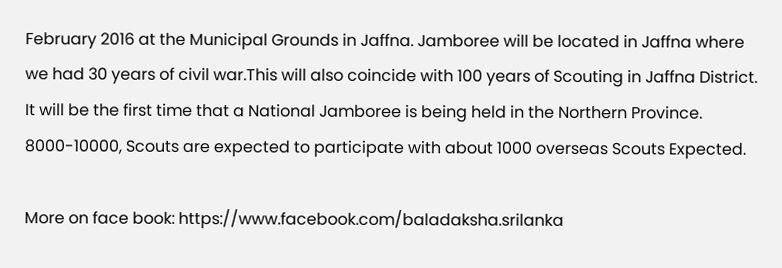February 2016 at the Municipal Grounds in Jaffna. Jamboree will be located in Jaffna where we had 30 years of civil war.This will also coincide with 100 years of Scouting in Jaffna District. It will be the first time that a National Jamboree is being held in the Northern Province. 8000-10000, Scouts are expected to participate with about 1000 overseas Scouts Expected.

More on face book: https://www.facebook.com/baladaksha.srilanka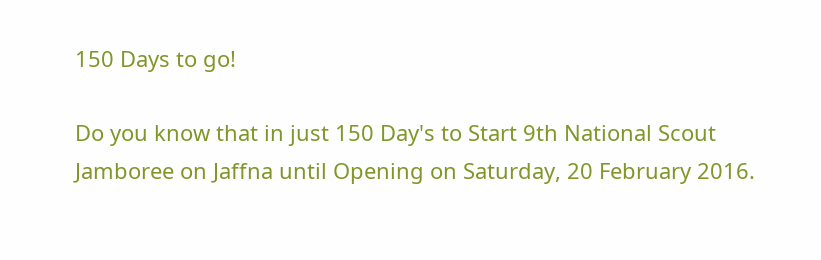150 Days to go!

Do you know that in just 150 Day's to Start 9th National Scout Jamboree on Jaffna until Opening on Saturday, 20 February 2016.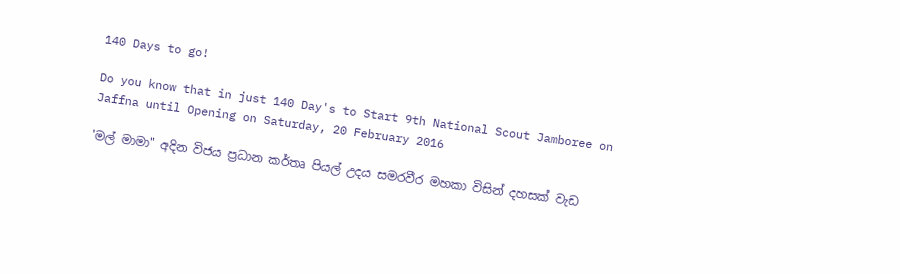140 Days to go!

Do you know that in just 140 Day's to Start 9th National Scout Jamboree on Jaffna until Opening on Saturday, 20 February 2016

'මල් මාමා" අදින විජය ප්‍රධාන කර්තෘ පියල් උදය සමරවීර මහකා විසින් දහසක් වැඩ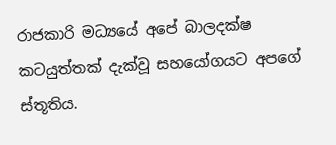රාජකාරි මධ්‍යයේ අපේ බාලදක්ෂ කටයුත්තක් දැක්වූ සහයෝගයට අපගේ ස්තූතිය.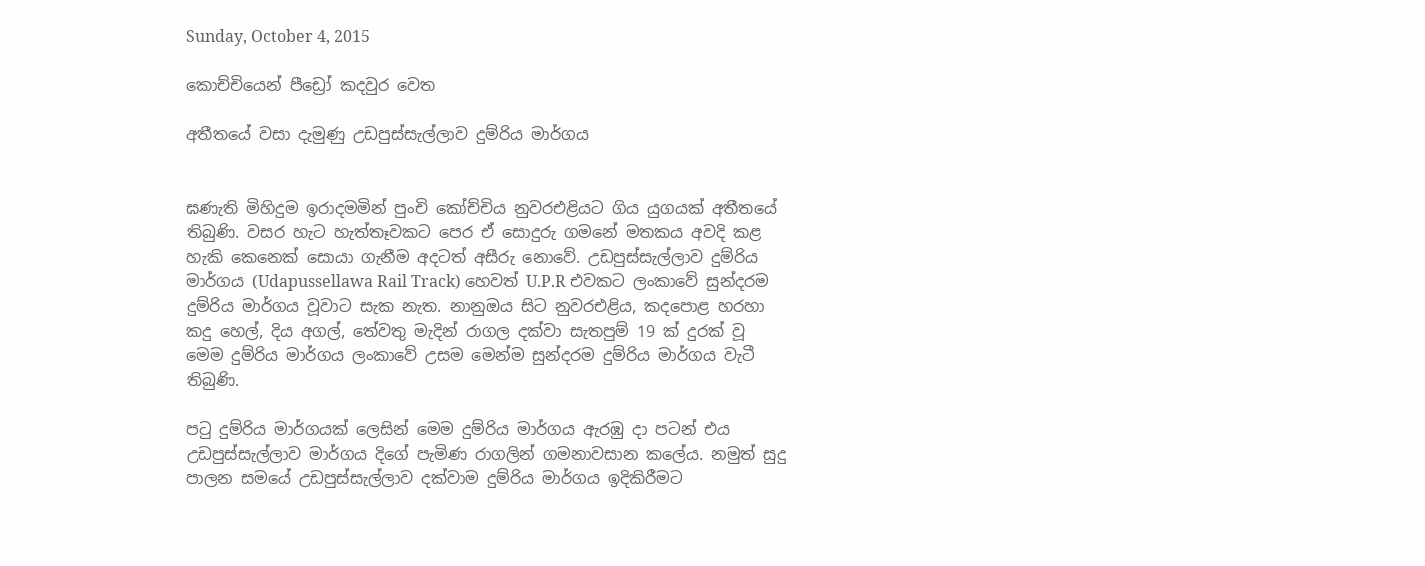Sunday, October 4, 2015

කොච්චියෙන් පීඩ්‍රෝ කදවුර වෙත

අතීතයේ වසා දැමුණු උඩපුස්‌සැල්ලාව දුම්රිය මාර්ගය


ඝණැති මිහිදුම ඉරාදමමින් පුංචි කෝච්චිය නුවරඑළියට ගිය යුගයක්‌ අතීතයේ තිබුණි. වසර හැට හැත්තෑවකට පෙර ඒ සොදුරු ගමනේ මතකය අවදි කළ හැකි කෙනෙක්‌ සොයා ගැනීම අදටත් අසීරු නොවේ. උඩපුස්‌සැල්ලාව දුම්රිය මාර්ගය (Udapussellawa Rail Track) හෙවත් U.P.R එවකට ලංකාවේ සුන්දරම දුම්රිය මාර්ගය වූවාට සැක නැත. නානුඔය සිට නුවරඑළිය, කදපොළ හරහා කදු හෙල්, දිය අගල්, තේවතු මැදින් රාගල දක්‌වා සැතපුම් 19 ක්‌ දුරක්‌ වූ මෙම දුම්රිය මාර්ගය ලංකාවේ උසම මෙන්ම සුන්දරම දුම්රිය මාර්ගය වැටී තිබුණි.

පටු දුම්රිය මාර්ගයක් ලෙසින් මෙම දුම්රිය මාර්ගය ඇරඹු දා පටන් එය උඩපුස්‌සැල්ලාව මාර්ගය දිගේ පැමිණ රාගලින් ගමනාවසාන කලේය. නමුත් සුදු පාලන සමයේ උඩපුස්‌සැල්ලාව දක්‌වාම දුම්රිය මාර්ගය ඉදිකිරීමට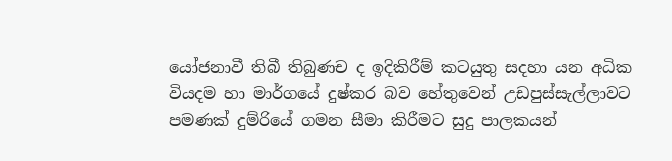යෝජනාවී තිබී තිබුණච ද ඉදිකිරීම් කටයුතු සදහා යන අධික වියදම හා මාර්ගයේ දුෂ්කර බව හේතුවෙන් උඩපුස්‌සැල්ලාවට පමණක් දුම්රියේ ගමන සීමා කිරීමට සුදු පාලකයන්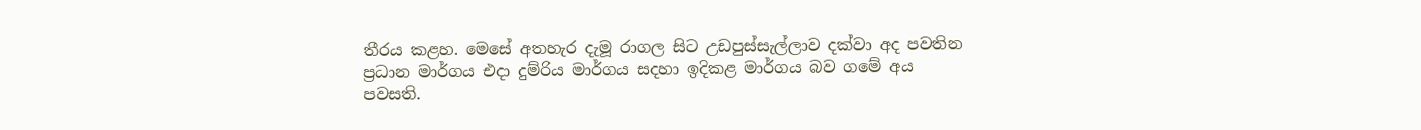තීරය කළහ. මෙසේ අතහැර දැමූ රාගල සිට උඩපුස්‌සැල්ලාව දක්‌වා අද පවතින ප්‍රධාන මාර්ගය එදා දුම්රිය මාර්ගය සදහා ඉදිකළ මාර්ගය බව ගමේ අය පවසති.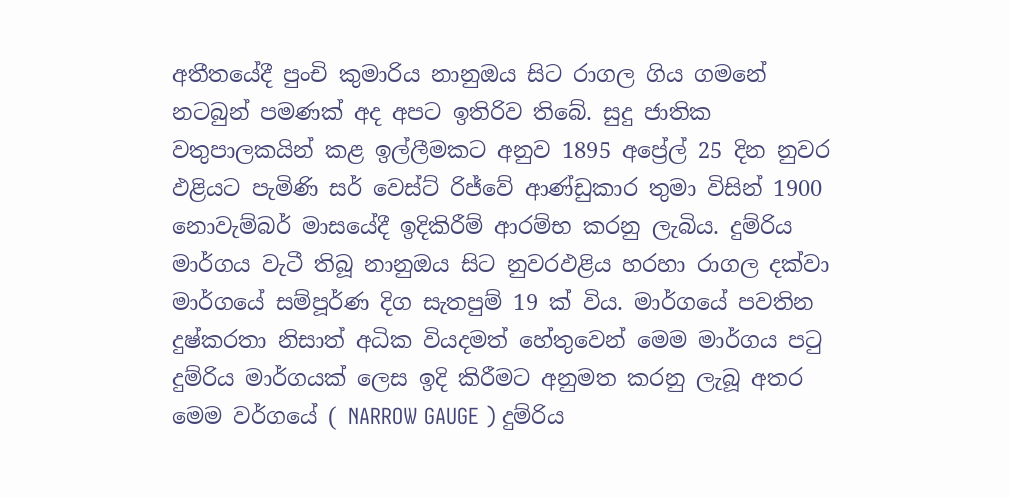අතීතයේදී පුංචි කුමාරිය නානුඔය සිට රාගල ගිය ගමනේ නටබුන් පමණක්‌ අද අපට ඉතිරිව තිබේ. සුදු ජාතික වතුපාලකයින් කළ ඉල්ලීමකට අනුව 1895 අප්‍රේල් 25 දින නුවර ඵළියට පැමිණි සර් වෙස්‌ට්‌ රිජ්වේ ආණ්‌ඩුකාර තුමා විසින් 1900 නොවැම්බර් මාසයේදී ඉදිකිරීම් ආරම්භ කරනු ලැබිය. දුම්රිය මාර්ගය වැටී තිබූ නානුඔය සිට නුවරඵළිය හරහා රාගල දක්‌වා මාර්ගයේ සම්පූර්ණ දිග සැතපුම් 19 ක් විය. මාර්ගයේ පවතින දුෂ්කරතා නිසාත් අධික වියදමත් හේතුවෙන් මෙම මාර්ගය පටු දුම්රිය මාර්ගයක්‌ ලෙස ඉදි කිරීමට අනුමත කරනු ලැබූ අතර මෙම වර්ගයේ ( NARROW GAUGE ) දුම්රිය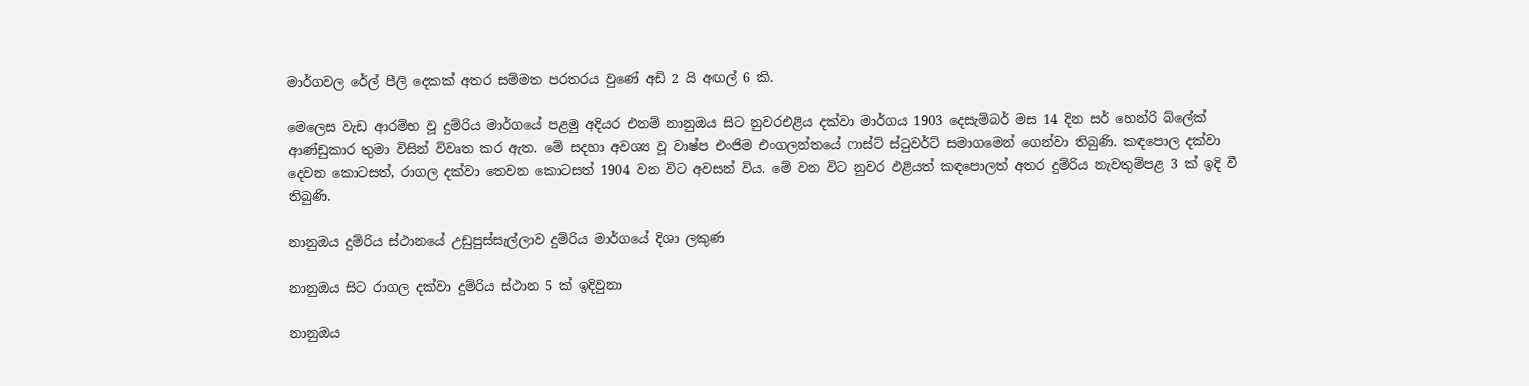මාර්ගවල රේල් පීලි දෙකක්‌ අතර සම්මත පරතරය වුණේ අඩි 2 යි අඟල් 6 කි.

මෙලෙස වැඩ ආරම්භ වූ දුම්රිය මාර්ගයේ පළමු අදියර එනම් නානුඔය සිට නුවරඑළිය දක්‌වා මාර්ගය 1903 දෙසැම්බර් මස 14 දින සර් හෙන්රි බ්ලේක්‌ ආණ්‌ඩුකාර තුමා විසින් විවෘත කර ඇත. මේ සදහා අවශ්‍ය වූ වාෂ්ප එංජිම එංගලන්තයේ ෆාස්‌ට්‌ ස්‌ටුවර්ට්‌ සමාගමෙන් ගෙන්වා තිබුණි. කඳපොල දක්‌වා දෙවන කොටසත්, රාගල දක්‌වා තෙවන කොටසත් 1904 වන විට අවසන් විය. මේ වන විට නුවර ඵළියත් කඳපොලත් අතර දුම්රිය නැවතුම්පළ 3 ක්‌ ඉදි වී තිබුණි.

නානුඔය දුම්රිය ස්ථානයේ උඩුපුස්සැල්ලාව දුම්රිය මාර්ගයේ දිශා ලකුණ

නානුඔය සිට රාගල දක්වා දුම්රිය ස්ථාන 5 ක් ඉදිවුනා

නානුඔය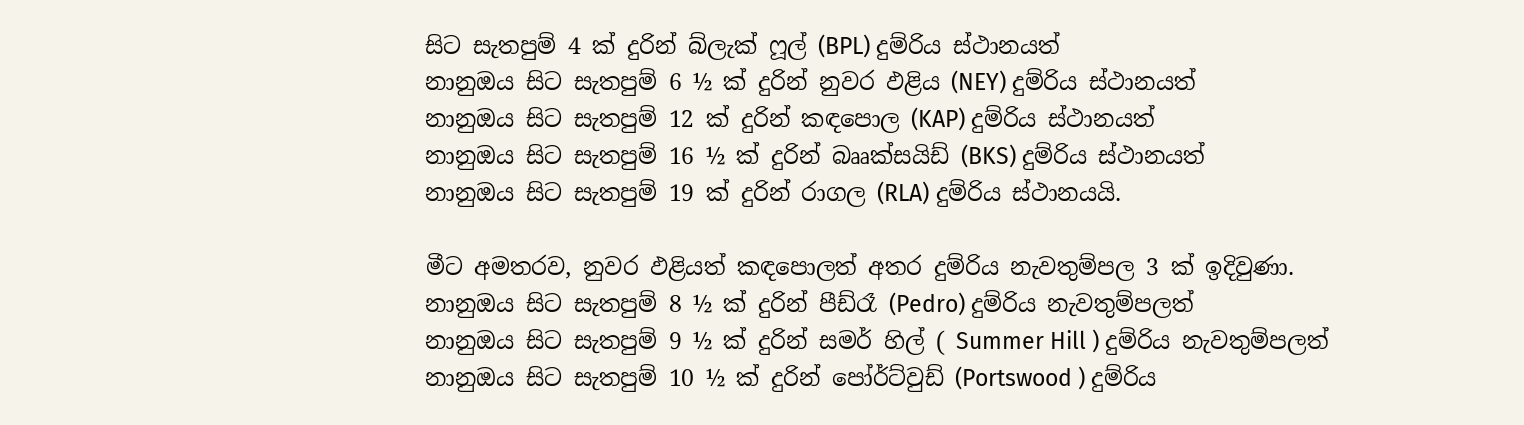සිට සැතපුම් 4 ක් දුරින් බ්ලැක් ෆූල් (BPL) දුම්රිය ස්ථානයත්
නානුඔය සිට සැතපුම් 6 ½ ක් දුරින් නුවර ඵළිය (NEY) දුම්රිය ස්ථානයත්
නානුඔය සිට සැතපුම් 12 ක් දුරින් කඳපොල (KAP) දුම්රිය ස්ථානයත්
නානුඔය සිට සැතපුම් 16 ½ ක් දුරින් බෲක්සයිඩ් (BKS) දුම්රිය ස්ථානයත්
නානුඔය සිට සැතපුම් 19 ක් දුරින් රාගල (RLA) දුම්රිය ස්ථානයයි.

මීට අමතරව, නුවර ඵළියත් කඳපොලත් අතර දුම්රිය නැවතුම්පල 3 ක් ඉදිවුණා.
නානුඔය සිට සැතපුම් 8 ½ ක් දුරින් පීඩ්රෑ (Pedro) දුම්රිය නැවතුම්පලත්
නානුඔය සිට සැතපුම් 9 ½ ක් දුරින් සමර් හිල් ( Summer Hill ) දුම්රිය නැවතුම්පලත්
නානුඔය සිට සැතපුම් 10 ½ ක් දුරින් පෝර්ට්වුඩ් (Portswood ) දුම්රිය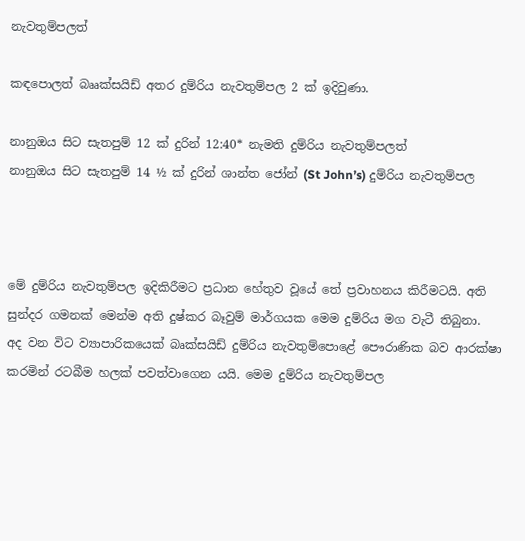නැවතුම්පලත්

කඳපොලත් බෲක්සයිඩ් අතර දුම්රිය නැවතුම්පල 2 ක් ඉදිවුණා.

නානුඔය සිට සැතපුම් 12 ක් දුරින් 12:40* නැමති දුම්රිය නැවතුම්පලත්
නානුඔය සිට සැතපුම් 14 ½ ක් දුරින් ශාන්ත ජෝන් (St John’s) දුම්රිය නැවතුම්පල



මේ දුම්රිය නැවතුම්පල ඉදිකිරීමට ප්‍රධාන හේතුව වූයේ තේ ප්‍රවාහනය කිරීමටයි. අති සුන්දර ගමනක් මෙන්ම අති දුෂ්කර බෑවුම් මාර්ගයක මෙම දුම්රිය මග වැටී තිබුනා.
අද වන විට ව්‍යාපාරිකයෙක්‌ බෘක්‌සයිඩ් දුම්රිය නැවතුම්පොළේ පෞරාණික බව ආරක්‌ෂා කරමින් රටබීම හලක්‌ පවත්වාගෙන යයි. මෙම දුම්රිය නැවතුම්පල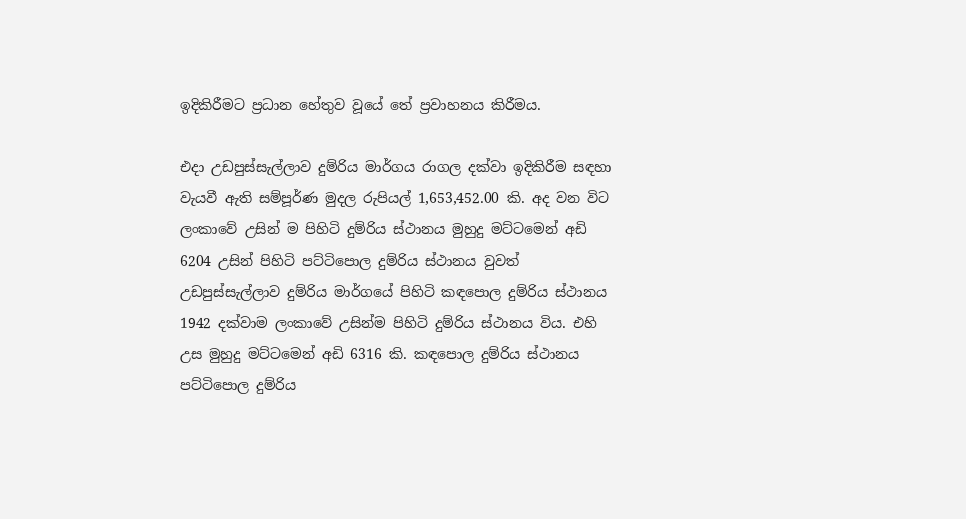ඉදිකිරීමට ප්‍රධාන හේතුව වූයේ තේ ප්‍රවාහනය කිරීමය.

එදා උඩපුස්‌සැල්ලාව දුම්රිය මාර්ගය රාගල දක්‌වා ඉදිකිරීම සඳහා වැයවී ඇති සම්පූර්ණ මුදල රුපියල් 1,653,452.00 කි. අද වන විට ලංකාවේ උසින් ම පිහිටි දුම්රිය ස්‌ථානය මුහුදු මට්‌ටමෙන් අඩි 6204 උසින් පිහිටි පට්‌ටිපොල දුම්රිය ස්‌ථානය වුවත් උඩපුස්‌සැල්ලාව දුම්රිය මාර්ගයේ පිහිටි කඳපොල දුම්රිය ස්‌ථානය 1942 දක්‌වාම ලංකාවේ උසින්ම පිහිටි දුම්රිය ස්‌ථානය විය. එහි උස මුහුදු මට්‌ටමෙන් අඩි 6316 කි. කඳපොල දුම්රිය ස්‌ථානය පට්‌ටිපොල දුම්රිය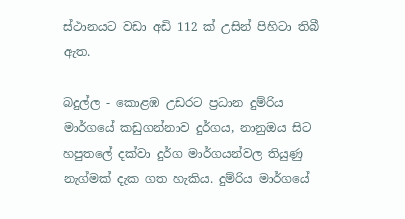ස්‌ථානයට වඩා අඩි 112 ක්‌ උසින් පිහිටා තිබී ඇත.

බදුල්ල - කොළඹ උඩරට ප්‍රධාන දුම්රිය මාර්ගයේ කඩුගන්නාව දුර්ගය, නානුඔය සිට හපුතලේ දක්‌වා දුර්ග මාර්ගයන්වල තියුණු නැග්මක්‌ දැක ගත හැකිය. දුම්රිය මාර්ගයේ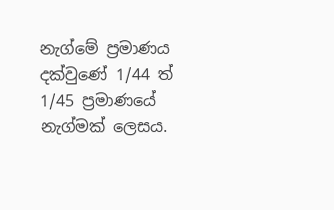නැග්මේ ප්‍රමාණය දක්‌වුණේ 1/44 ත් 1/45 ප්‍රමාණයේ නැග්මක්‌ ලෙසය.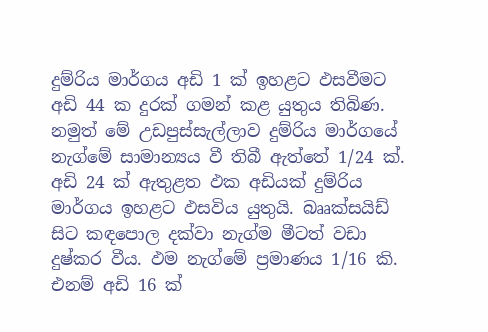දුම්රිය මාර්ගය අඩි 1 ක්‌ ඉහළට ඵසවීමට අඩි 44 ක දුරක්‌ ගමන් කළ යුතුය තිබිණ. නමුත් මේ උඩපුස්‌සැල්ලාව දුම්රිය මාර්ගයේ නැග්මේ සාමාන්‍යය වී තිබී ඇත්තේ 1/24 ක්‌. අඩි 24 ක්‌ ඇතුළත ඵක අඩියක්‌ දුම්රිය මාර්ගය ඉහළට ඵසවිය යුතුයි. බෲක්‌සයිඩ් සිට කඳපොල දක්‌වා නැග්ම මීටත් වඩා දුෂ්කර වීය. ඵම නැග්මේ ප්‍රමාණය 1/16 කි. එනම් අඩි 16 ක්‌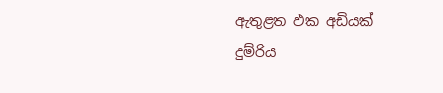ඇතුළත ඵක අඩියක්‌ දුම්රිය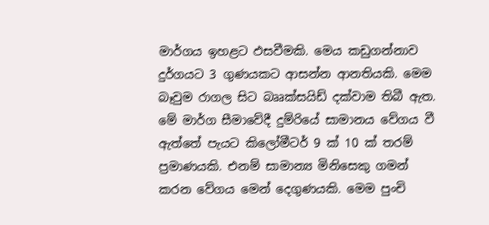මාර්ගය ඉහළට ඵසවීමකි. මෙය කඩුගන්නාව දුර්ගයට 3 ගුණයකට ආසන්න ආනතියකි. මෙම බෑවුම රාගල සිට බෲක්‌සයිඩ් දක්‌වාම තිබී ඇත. මේ මාර්ග සීමාවේදී දුම්රියේ සාමානය වේගය වී ඇත්තේ පැයට කිලෝමීටර් 9 ක්‌ 10 ක්‌ තරම් ප්‍රමාණයකි. එනම් සාමාන්‍ය මිනිසෙකු ගමන් කරන වේගය මෙන් දෙගුණයකි. මෙම පුංචි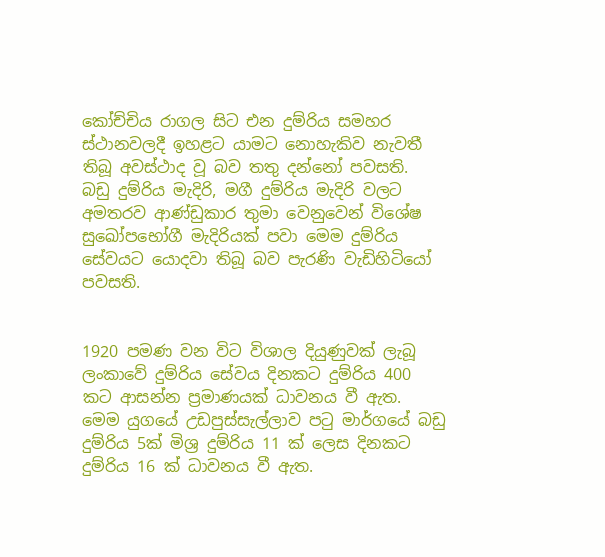කෝච්චිය රාගල සිට එන දුම්රිය සමහර ස්‌ථානවලදී ඉහළට යාමට නොහැකිව නැවතී තිබූ අවස්‌ථාද වූ බව තතු දන්නෝ පවසති.
බඩු දුම්රිය මැදිරි, මගී දුම්රිය මැදිරි වලට අමතරව ආණ්‌ඩුකාර තුමා වෙනුවෙන් විශේෂ සුඛෝපභෝගී මැදිරියක්‌ පවා මෙම දුම්රිය සේවයට යොදවා තිබූ බව පැරණි වැඩිහිටියෝ පවසති.


1920 පමණ වන විට විශාල දියුණුවක්‌ ලැබූ ලංකාවේ දුම්රිය සේවය දිනකට දුම්රිය 400 කට ආසන්න ප්‍රමාණයක්‌ ධාවනය වී ඇත. මෙම යුගයේ උඩපුස්‌සැල්ලාව පටු මාර්ගයේ බඩු දුම්රිය 5ක්‌ මිශ්‍ර දුම්රිය 11 ක්‌ ලෙස දිනකට දුම්රිය 16 ක්‌ ධාවනය වී ඇත.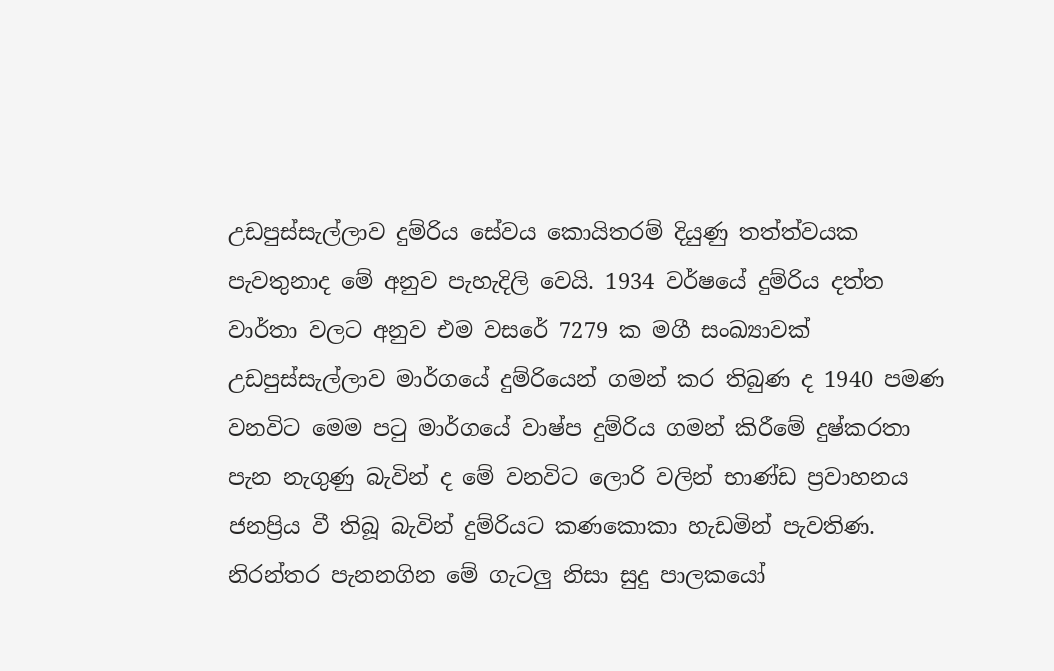උඩපුස්‌සැල්ලාව දුම්රිය සේවය කොයිතරම් දියුණු තත්ත්වයක පැවතුනාද මේ අනුව පැහැදිලි වෙයි. 1934 වර්ෂයේ දුම්රිය දත්ත වාර්තා වලට අනුව එම වසරේ 7279 ක මගී සංඛ්‍යාවක්‌ උඩපුස්‌සැල්ලාව මාර්ගයේ දුම්රියෙන් ගමන් කර තිබුණ ද 1940 පමණ වනවිට මෙම පටු මාර්ගයේ වාෂ්ප දුම්රිය ගමන් කිරීමේ දුෂ්කරතා පැන නැගුණු බැවින් ද මේ වනවිට ලොරි වලින් භාණ්‌ඩ ප්‍රවාහනය ජනප්‍රිය වී තිබූ බැවින් දුම්රියට කණකොකා හැඩමින් පැවතිණ. නිරන්තර පැනනගින මේ ගැටලු නිසා සුදු පාලකයෝ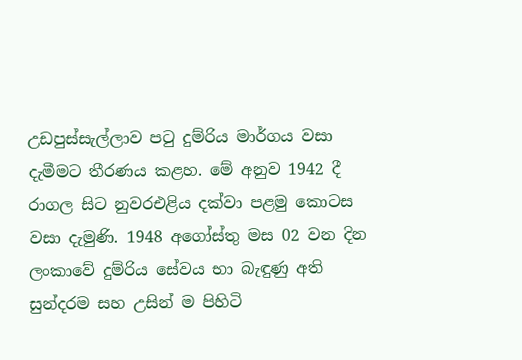උඩපුස්‌සැල්ලාව පටු දුම්රිය මාර්ගය වසා දැමීමට තීරණය කළහ. මේ අනුව 1942 දී රාගල සිට නුවරඑළිය දක්‌වා පළමු කොටස වසා දැමුණි. 1948 අගෝස්‌තු මස 02 වන දින ලංකාවේ දුම්රිය සේවය භා බැඳුණු අති සුන්දරම සහ උසින් ම පිහිටි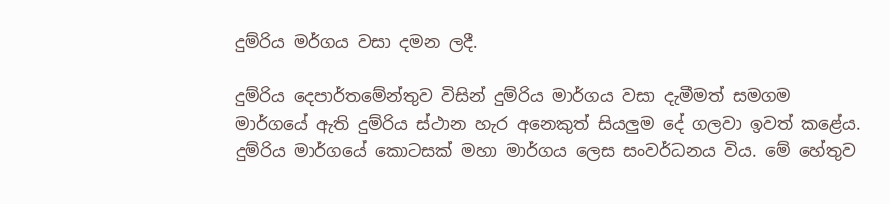දුම්රිය මර්ගය වසා දමන ලදී.

දුම්රිය දෙපාර්තමේන්තුව විසින් දුම්රිය මාර්ගය වසා දැමීමත් සමගම මාර්ගයේ ඇති දුම්රිය ස්‌ථාන හැර අනෙකුත් සියලුම දේ ගලවා ඉවත් කළේය. දුම්රිය මාර්ගයේ කොටසක්‌ මහා මාර්ගය ලෙස සංවර්ධනය විය. මේ හේතුව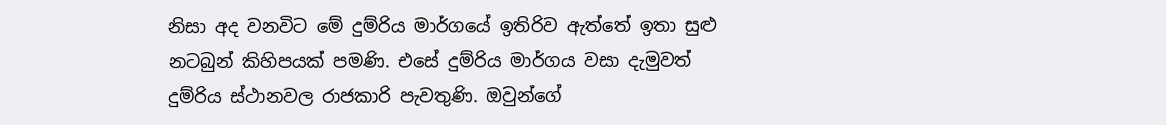නිසා අද වනවිට මේ දුම්රිය මාර්ගයේ ඉතිරිව ඇත්තේ ඉතා සුළු නටබුන් කිහිපයක්‌ පමණි. එසේ දුම්රිය මාර්ගය වසා දැමුවත් දුම්රිය ස්‌ථානවල රාජකාරි පැවතුණි. ඔවුන්ගේ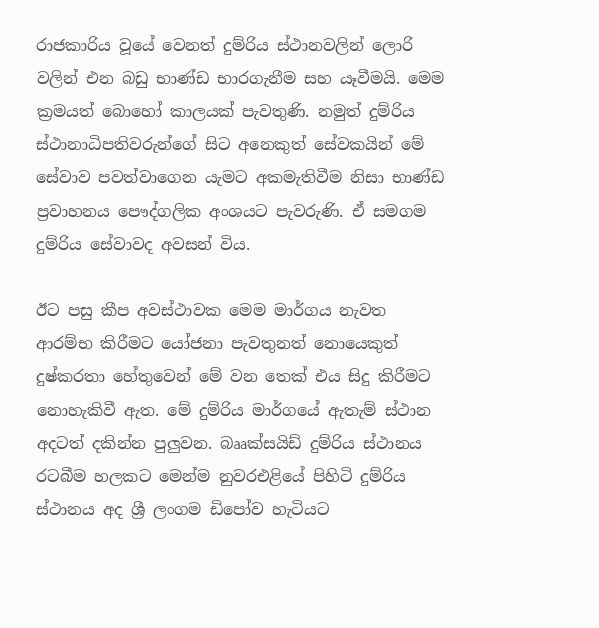රාජකාරිය වූයේ වෙනත් දුම්රිය ස්‌ථානවලින් ලොරි වලින් එන බඩු භාණ්‌ඩ භාරගැනීම සහ යෑවීමයි. මෙම ක්‍රමයත් බොහෝ කාලයක්‌ පැවතුණි. නමුත් දුම්රිය ස්‌ථානාධිපතිවරුන්ගේ සිට අනෙකුත් සේවකයින් මේ සේවාව පවත්වාගෙන යැමට අකමැතිවීම නිසා භාණ්‌ඩ ප්‍රවාහනය පෞද්ගලික අංශයට පැවරුණි. ඒ සමගම දුම්රිය සේවාවද අවසන් විය.

ඊට පසු කීප අවස්‌ථාවක මෙම මාර්ගය නැවත ආරම්භ කිරීමට යෝජනා පැවතුනත් නොයෙකුත් දුෂ්කරතා හේතුවෙන් මේ වන තෙක්‌ එය සිදු කිරීමට නොහැකිවී ඇත. මේ දුම්රිය මාර්ගයේ ඇතැම් ස්‌ථාන අදටත් දකින්න පුලුවන. බෲක්‌සයිඩ් දුම්රිය ස්‌ථානය රටබීම හලකට මෙන්ම නුවරඑළියේ පිහිටි දුම්රිය ස්‌ථානය අද ශ්‍රී ලංගම ඩිපෝව හැටියට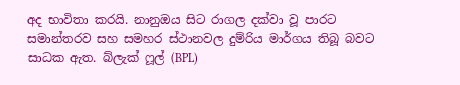අද භාවිතා කරයි. නානුඔය සිට රාගල දක්‌වා වූ පාරට සමාන්තරව සහ සමහර ස්‌ථානවල දුම්රිය මාර්ගය තිබූ බවට සාධක ඇත. බ්ලැක්‌ ෆූල් (BPL)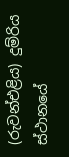(රුවන්එළිය) දුම්රිය ස්‌ථානයේ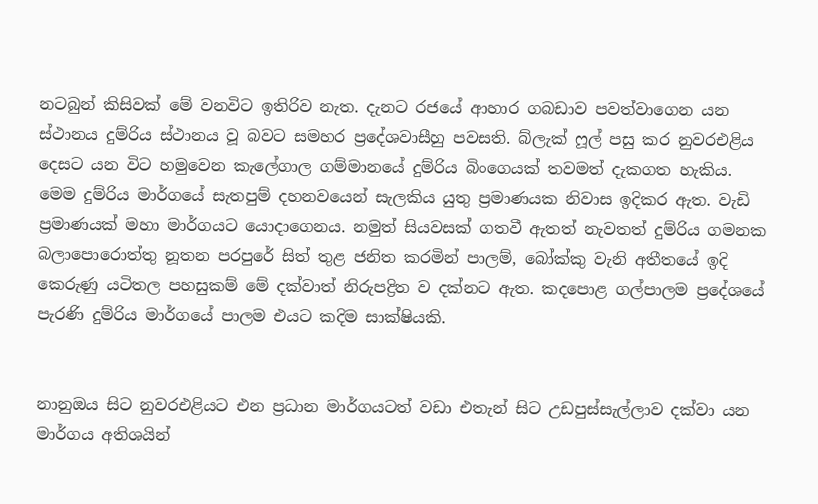නටබුන් කිසිවක්‌ මේ වනවිට ඉතිරිව නැත. දැනට රජයේ ආහාර ගබඩාව පවත්වාගෙන යන ස්‌ථානය දුම්රිය ස්‌ථානය වූ බවට සමහර ප්‍රදේශවාසීහු පවසති. බ්ලැක්‌ ෆූල් පසු කර නුවරඑළිය දෙසට යන විට හමුවෙන කැලේගාල ගම්මානයේ දුම්රිය බිංගෙයක්‌ තවමත් දැකගත හැකිය. මෙම දුම්රිය මාර්ගයේ සැතපුම් දහනවයෙන් සැලකිය යුතු ප්‍රමාණයක නිවාස ඉදිකර ඇත. වැඩි ප්‍රමාණයක්‌ මහා මාර්ගයට යොදාගෙනය. නමුත් සියවසක්‌ ගතවී ඇතත් නැවතත් දුම්රිය ගමනක බලාපොරොත්තු නූතන පරපුරේ සිත් තුළ ජනිත කරමින් පාලම්, බෝක්‌කු වැනි අතීතයේ ඉදි කෙරුණු යටිතල පහසුකම් මේ දක්වාත් නිරුපද්‍රිත ව දක්නට ඇත. කදපොළ ගල්පාලම ප්‍රදේශයේ පැරණි දුම්රිය මාර්ගයේ පාලම එයට කදිම සාක්‌ෂියකි.


නානුඔය සිට නුවරඑළියට එන ප්‍රධාන මාර්ගයටත් වඩා එතැන් සිට උඩපුස්‌සැල්ලාව දක්‌වා යන මාර්ගය අතිශයින්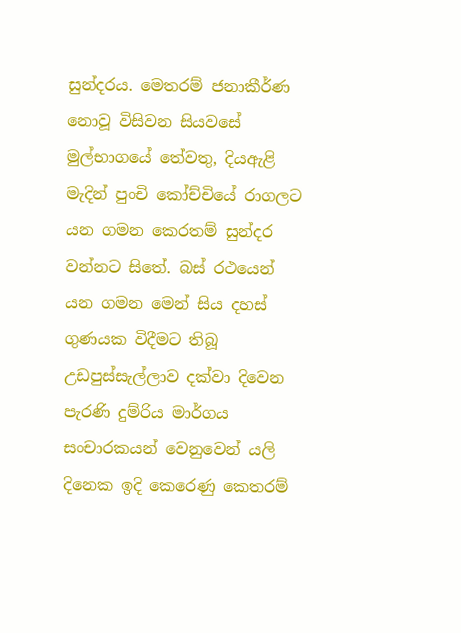සුන්දරය. මෙතරම් ජනාකීර්ණ නොවූ විසිවන සියවසේ මුල්භාගයේ තේවතු, දියඇළි මැදින් පුංචි කෝච්චියේ රාගලට යන ගමන කෙරතම් සුන්දර වන්නට සිතේ. බස්‌ රථයෙන් යන ගමන මෙන් සිය දහස් ගුණයක විදීමට තිබූ උඩපුස්‌සැල්ලාව දක්‌වා දිවෙන පැරණි දුම්රිය මාර්ගය සංචාරකයන් වෙනුවෙන් යලි දිනෙක ඉදි කෙරෙණු කෙතරම්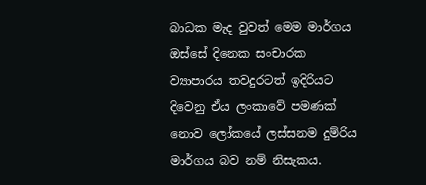බාධක මැද වුවත් මෙම මාර්ගය ඔස්සේ දිනෙක සංචාරක ව්‍යාපාරය තවදුරටත් ඉදිරියට දිවෙනු ඒය ලංකාවේ පමණක්‌ නොව ලෝකයේ ලස්‌සනම දුම්රිය මාර්ගය බව නම් නිසැකය.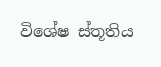විශේෂ ස්තූතිය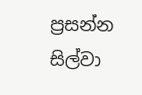ප්‍රසන්න සිල්වා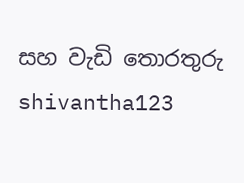සහ වැඩි තොරතුරු shivantha123